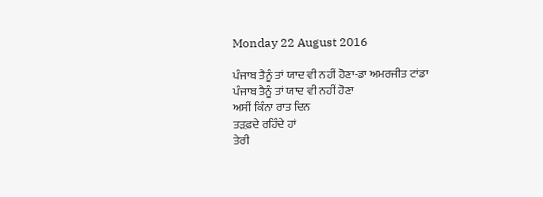Monday 22 August 2016

ਪੰਜਾਬ ਤੈਨੂੰ ਤਾਂ ਯਾਦ ਵੀ ਨਹੀਂ ਹੋਣਾ-ਡਾ ਅਮਰਜੀਤ ਟਾਂਡਾ
ਪੰਜਾਬ ਤੈਨੂੰ ਤਾਂ ਯਾਦ ਵੀ ਨਹੀਂ ਹੋਣਾ
ਅਸੀਂ ਕਿੰਨਾ ਰਾਤ ਦਿਨ
ਤੜਫ਼ਦੇ ਰਹਿੰਦੇ ਹਾਂ
ਤੇਰੀ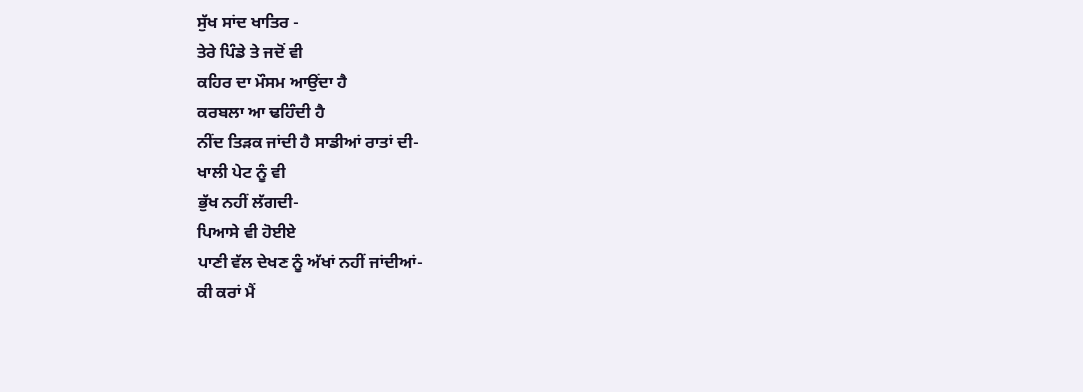ਸੁੱਖ ਸਾਂਦ ਖਾਤਿਰ -
ਤੇਰੇ ਪਿੰਡੇ ਤੇ ਜਦੋਂ ਵੀ
ਕਹਿਰ ਦਾ ਮੌਸਮ ਆਉਂਦਾ ਹੈ
ਕਰਬਲਾ ਆ ਢਹਿੰਦੀ ਹੈ
ਨੀਂਦ ਤਿੜਕ ਜਾਂਦੀ ਹੈ ਸਾਡੀਆਂ ਰਾਤਾਂ ਦੀ-
ਖਾਲੀ ਪੇਟ ਨੂੰ ਵੀ
ਭੁੱਖ ਨਹੀਂ ਲੱਗਦੀ-
ਪਿਆਸੇ ਵੀ ਹੋਈਏ
ਪਾਣੀ ਵੱਲ ਦੇਖਣ ਨੂੰ ਅੱਖਾਂ ਨਹੀਂ ਜਾਂਦੀਆਂ-
ਕੀ ਕਰਾਂ ਮੈਂ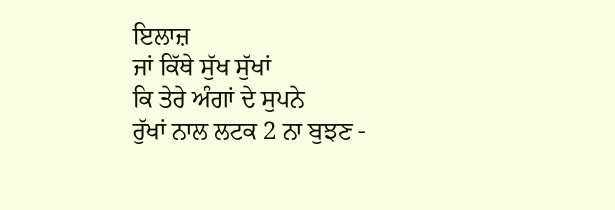ਇਲਾਜ਼
ਜਾਂ ਕਿੱਥੇ ਸੁੱਖ ਸੁੱਖਾਂ
ਕਿ ਤੇਰੇ ਅੰਗਾਂ ਦੇ ਸੁਪਨੇ
ਰੁੱਖਾਂ ਨਾਲ ਲਟਕ 2 ਨਾ ਬੁਝਣ -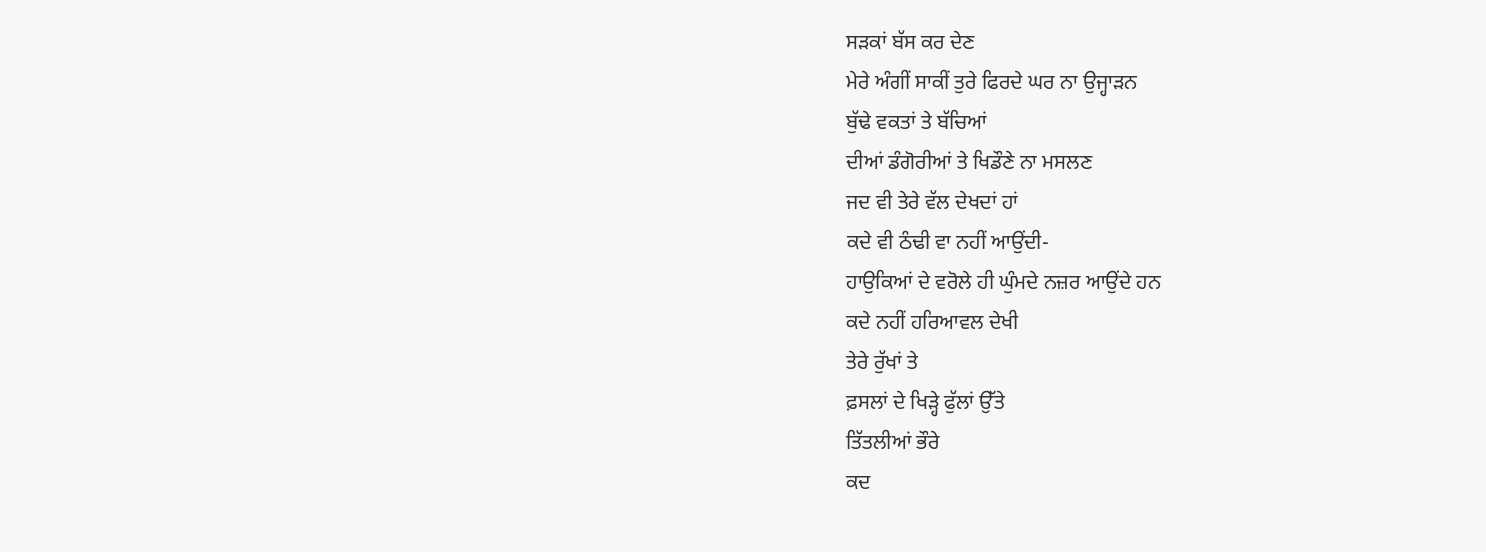ਸੜਕਾਂ ਬੱਸ ਕਰ ਦੇਣ
ਮੇਰੇ ਅੰਗੀਂ ਸਾਕੀਂ ਤੁਰੇ ਫਿਰਦੇ ਘਰ ਨਾ ਉਜ੍ਹਾੜਨ
ਬੁੱਢੇ ਵਕਤਾਂ ਤੇ ਬੱਚਿਆਂ
ਦੀਆਂ ਡੰਗੋਰੀਆਂ ਤੇ ਖਿਡੌਣੇ ਨਾ ਮਸਲਣ
ਜਦ ਵੀ ਤੇਰੇ ਵੱਲ ਦੇਖਦਾਂ ਹਾਂ
ਕਦੇ ਵੀ ਠੰਢੀ ਵਾ ਨਹੀਂ ਆਉਂਦੀ-
ਹਾਉਕਿਆਂ ਦੇ ਵਰੋਲੇ ਹੀ ਘੁੰਮਦੇ ਨਜ਼ਰ ਆਉਂਦੇ ਹਨ
ਕਦੇ ਨਹੀਂ ਹਰਿਆਵਲ ਦੇਖੀ
ਤੇਰੇ ਰੁੱਖਾਂ ਤੇ
ਫ਼ਸਲਾਂ ਦੇ ਖਿੜ੍ਹੇ ਫੁੱਲਾਂ ਉੱਤੇ
ਤਿੱਤਲੀਆਂ ਭੌਰੇ
ਕਦ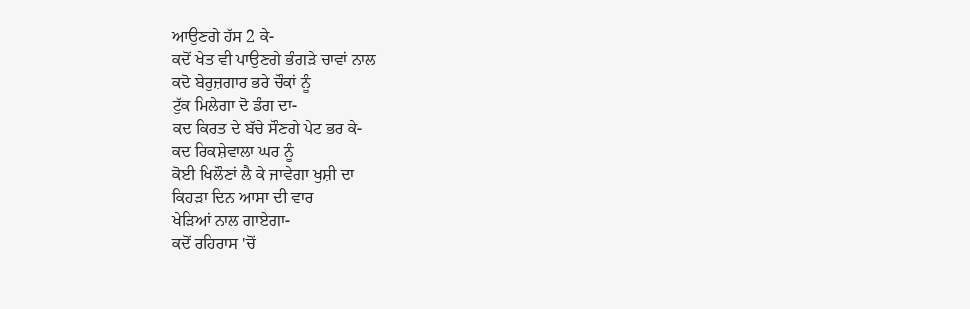ਆਉਣਗੇ ਹੱਸ 2 ਕੇ-
ਕਦੋਂ ਖੇਤ ਵੀ ਪਾਉਣਗੇ ਭੰਗੜੇ ਚਾਵਾਂ ਨਾਲ
ਕਦੋ ਬੇਰੁਜ਼ਗਾਰ ਭਰੇ ਚੌਕਾਂ ਨੂੰ
ਟੁੱਕ ਮਿਲੇਗਾ ਦੋ ਡੰਗ ਦਾ-
ਕਦ ਕਿਰਤ ਦੇ ਬੱਚੇ ਸੌਣਗੇ ਪੇਟ ਭਰ ਕੇ-
ਕਦ ਰਿਕਸ਼ੇਵਾਲਾ ਘਰ ਨੂੰ
ਕੋਈ ਖਿਲੌਣਾਂ ਲੈ ਕੇ ਜਾਵੇਗਾ ਖੁਸ਼ੀ ਦਾ
ਕਿਹੜਾ ਦਿਨ ਆਸਾ ਦੀ ਵਾਰ
ਖੇੜਿਆਂ ਨਾਲ ਗਾਏਗਾ-
ਕਦੋਂ ਰਹਿਰਾਸ 'ਚੋਂ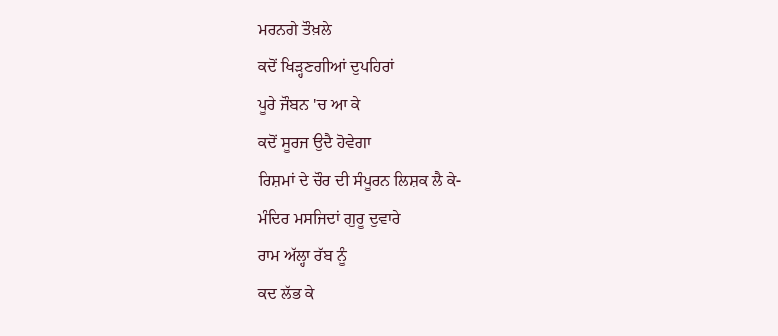ਮਰਨਗੇ ਤੌਖ਼ਲੇ
ਕਦੋਂ ਖਿੜ੍ਹਣਗੀਆਂ ਦੁਪਹਿਰਾਂ
ਪੂਰੇ ਜੌਬਨ 'ਚ ਆ ਕੇ
ਕਦੋਂ ਸੂਰਜ ਉਦੈ ਹੋਵੇਗਾ
ਰਿਸ਼ਮਾਂ ਦੇ ਚੌਰ ਦੀ ਸੰਪੂਰਨ ਲਿਸ਼ਕ ਲੈ ਕੇ-
ਮੰਦਿਰ ਮਸਜਿਦਾਂ ਗੁਰੂ ਦੁਵਾਰੇ
ਰਾਮ ਅੱਲ੍ਹਾ ਰੱਬ ਨੂੰ
ਕਦ ਲੱਭ ਕੇ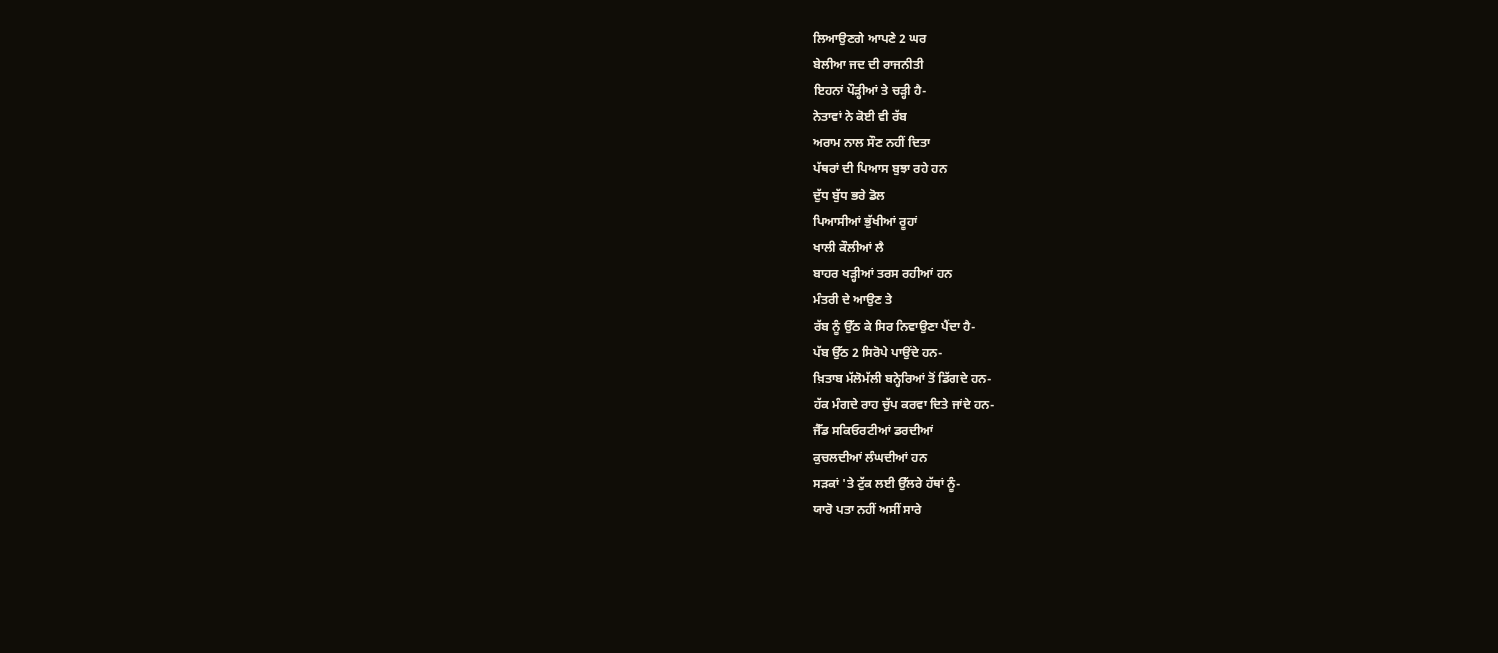ਲਿਆਉਣਗੇ ਆਪਣੇ 2 ਘਰ
ਬੇਲੀਆ ਜਦ ਦੀ ਰਾਜਨੀਤੀ
ਇਹਨਾਂ ਪੌੜ੍ਹੀਆਂ ਤੇ ਚੜ੍ਹੀ ਹੈ-
ਨੇਤਾਵਾਂ ਨੇ ਕੋਈ ਵੀ ਰੱਬ
ਅਰਾਮ ਨਾਲ ਸੌਣ ਨਹੀਂ ਦਿਤਾ
ਪੱਥਰਾਂ ਦੀ ਪਿਆਸ ਬੁਝਾ ਰਹੇ ਹਨ
ਦੁੱਧ ਬੁੱਧ ਭਰੇ ਡੋਲ
ਪਿਆਸੀਆਂ ਭੁੱਖੀਆਂ ਰੂਹਾਂ
ਖਾਲੀ ਕੌਲੀਆਂ ਲੈ
ਬਾਹਰ ਖੜ੍ਹੀਆਂ ਤਰਸ ਰਹੀਆਂ ਹਨ
ਮੰਤਰੀ ਦੇ ਆਉਣ ਤੇ
ਰੱਬ ਨੂੰ ਉੱਠ ਕੇ ਸਿਰ ਨਿਵਾਉਣਾ ਪੈਂਦਾ ਹੈ-
ਪੱਬ ਉੱਠ 2 ਸਿਰੋਪੇ ਪਾਉਂਦੇ ਹਨ-
ਖ਼ਿਤਾਬ ਮੱਲੋਮੱਲੀ ਬਨ੍ਹੇਰਿਆਂ ਤੋਂ ਡਿੱਗਦੇ ਹਨ-
ਹੱਕ ਮੰਗਦੇ ਰਾਹ ਚੁੱਪ ਕਰਵਾ ਦਿਤੇ ਜਾਂਦੇ ਹਨ-
ਜੈੱਡ ਸਕਿਓਰਟੀਆਂ ਡਰਦੀਆਂ
ਕੁਚਲਦੀਆਂ ਲੰਘਦੀਆਂ ਹਨ
ਸੜਕਾਂ 'ਤੇ ਟੁੱਕ ਲਈ ਉੱਲਰੇ ਹੱਥਾਂ ਨੂੰ-
ਯਾਰੋ ਪਤਾ ਨਹੀਂ ਅਸੀਂ ਸਾਰੇ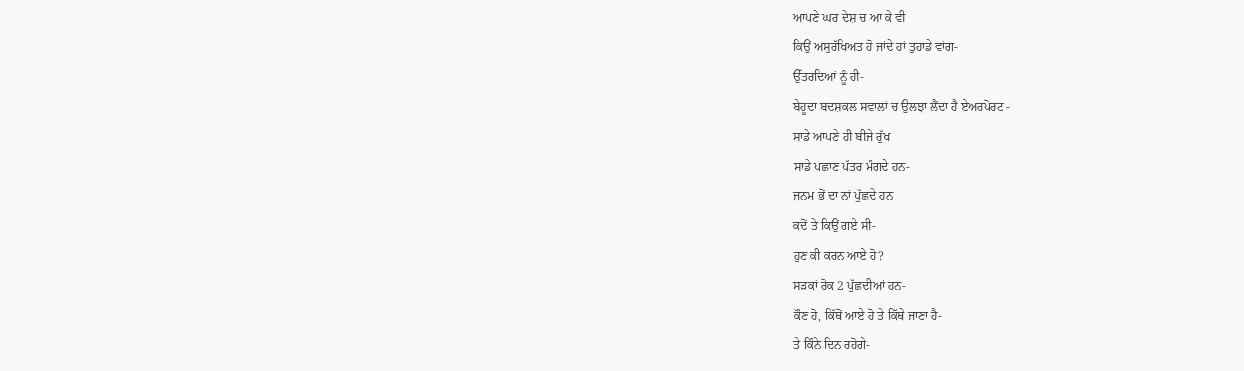ਆਪਣੇ ਘਰ ਦੇਸ਼ ਚ ਆ ਕੇ ਵੀ
ਕਿਉਂ ਅਸੁਰੱਖਿਅਤ ਹੋ ਜਾਂਦੇ ਹਾਂ ਤੁਹਾਡੇ ਵਾਂਗ-
ਉੱਤਰਦਿਆਂ ਨੂੰ ਹੀ-
ਬੇਹੂਦਾ ਬਦਸ਼ਕਲ ਸਵਾਲਾਂ ਚ ਉਲਝਾ ਲੈਂਦਾ ਹੈ ਏਅਰਪੋਰਟ -
ਸਾਡੇ ਆਪਣੇ ਹੀ ਬੀਜੇ ਰੁੱਖ
ਸਾਡੇ ਪਛਾਣ ਪੱਤਰ ਮੰਗਦੇ ਹਨ-
ਜਨਮ ਭੋਂ ਦਾ ਨਾਂ ਪੁੱਛਦੇ ਹਨ
ਕਦੋਂ ਤੇ ਕਿਉਂ ਗਏ ਸੀ-
ਹੁਣ ਕੀ ਕਰਨ ਆਏ ਹੋ?
ਸੜਕਾਂ ਰੋਕ 2 ਪੁੱਛਦੀਆਂ ਹਨ-
ਕੌਣ ਹੋ, ਕਿੱਥੋਂ ਆਏ ਹੋ ਤੇ ਕਿੱਥੇ ਜਾਣਾ ਹੈ-
ਤੇ ਕਿੰਨੇ ਦਿਨ ਰਹੋਗੇ-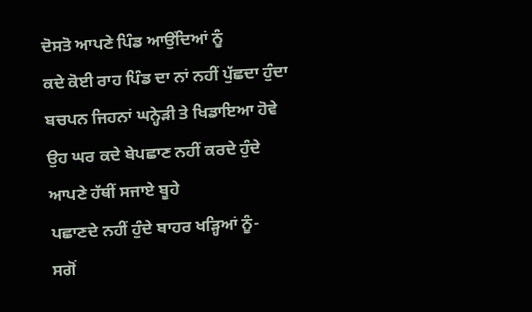ਦੋਸਤੋ ਆਪਣੇ ਪਿੰਡ ਆਉਂਦਿਆਂ ਨੂੰ
ਕਦੇ ਕੋਈ ਰਾਹ ਪਿੰਡ ਦਾ ਨਾਂ ਨਹੀਂ ਪੁੱਛਦਾ ਹੁੰਦਾ
ਬਚਪਨ ਜਿਹਨਾਂ ਘਨ੍ਹੇੜੀ ਤੇ ਖਿਡਾਇਆ ਹੋਵੇ
ਉਹ ਘਰ ਕਦੇ ਬੇਪਛਾਣ ਨਹੀਂ ਕਰਦੇ ਹੁੰਦੇ
ਆਪਣੇ ਹੱਥੀਂ ਸਜਾਏ ਬੂਹੇ
ਪਛਾਣਦੇ ਨਹੀਂ ਹੁੰਦੇ ਬਾਹਰ ਖੜ੍ਹਿਆਂ ਨੂੰ-
ਸਗੋਂ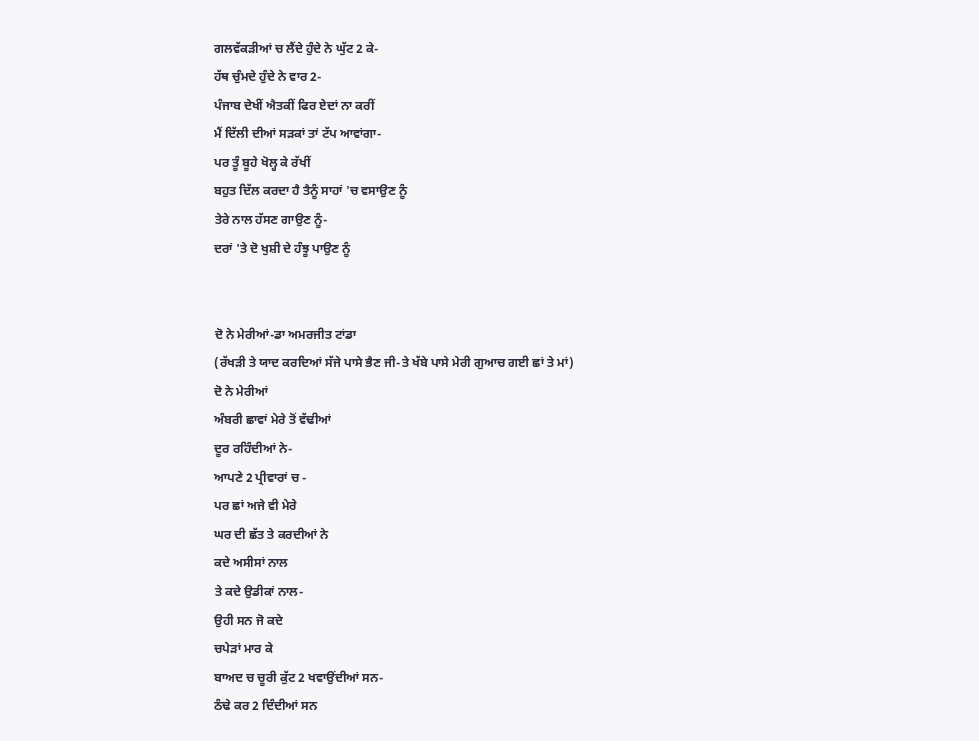ਗਲਵੱਕੜੀਆਂ ਚ ਲੈਂਦੇ ਹੁੰਦੇ ਨੇ ਘੁੱਟ 2 ਕੇ-
ਹੱਥ ਚੁੰਮਦੇ ਹੁੰਦੇ ਨੇ ਵਾਰ 2-
ਪੰਜਾਬ ਦੇਖੀਂ ਐਤਕੀਂ ਫਿਰ ਏਦਾਂ ਨਾ ਕਰੀਂ
ਮੈਂ ਦਿੱਲੀ ਦੀਆਂ ਸੜਕਾਂ ਤਾਂ ਟੱਪ ਆਵਾਂਗਾ-
ਪਰ ਤੂੰ ਬੂਹੇ ਖੋਲ੍ਹ ਕੇ ਰੱਖੀਂ
ਬਹੁਤ ਦਿੱਲ ਕਰਦਾ ਹੈ ਤੈਨੂੰ ਸਾਹਾਂ 'ਚ ਵਸਾਉਣ ਨੂੰ
ਤੇਰੇ ਨਾਲ ਹੱਸਣ ਗਾਉਣ ਨੂੰ-
ਦਰਾਂ 'ਤੇ ਦੋ ਖੁਸ਼ੀ ਦੇ ਹੰਝੂ ਪਾਉਣ ਨੂੰ


ਦੋ ਨੇ ਮੇਰੀਆਂ-ਡਾ ਅਮਰਜੀਤ ਟਾਂਡਾ
(ਰੱਖੜੀ ਤੇ ਯਾਦ ਕਰਦਿਆਂ ਸੱਜੇ ਪਾਸੇ ਭੈਣ ਜੀ-ਤੇ ਖੱਬੇ ਪਾਸੇ ਮੇਰੀ ਗੁਆਚ ਗਈ ਛਾਂ ਤੇ ਮਾਂ)
ਦੋ ਨੇ ਮੇਰੀਆਂ
ਅੰਬਰੀ ਛਾਵਾਂ ਮੇਰੇ ਤੋਂ ਵੱਢੀਆਂ
ਦੂਰ ਰਹਿੰਦੀਆਂ ਨੇ-
ਆਪਣੇ 2 ਪ੍ਰੀਵਾਰਾਂ ਚ -
ਪਰ ਛਾਂ ਅਜੇ ਵੀ ਮੇਰੇ
ਘਰ ਦੀ ਛੱਤ ਤੇ ਕਰਦੀਆਂ ਨੇ
ਕਦੇ ਅਸੀਸਾਂ ਨਾਲ
ਤੇ ਕਦੇ ਉਡੀਕਾਂ ਨਾਲ-
ਉਹੀ ਸਨ ਜੋ ਕਦੇ
ਚਪੇੜਾਂ ਮਾਰ ਕੇ
ਬਾਅਦ ਚ ਚੂਰੀ ਕੁੱਟ 2 ਖਵਾਉਂਦੀਆਂ ਸਨ-
ਠੰਢੇ ਕਰ 2 ਦਿੰਦੀਆਂ ਸਨ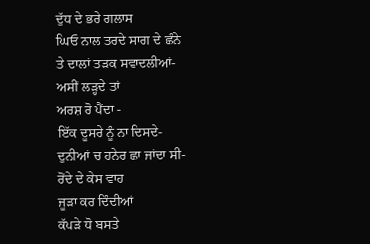ਦੁੱਧ ਦੇ ਭਰੇ ਗਲਾਸ
ਘਿਓ ਨਾਲ ਤਰਦੇ ਸਾਗ ਦੇ ਛੰਨੇ
ਤੇ ਦਾਲਾਂ ਤੜਕ ਸਵਾਦਲੀਆਂ-
ਅਸੀਂ ਲੜ੍ਹਦੇ ਤਾਂ
ਅਰਸ਼ ਰੋ ਪੈਂਦਾ -
ਇੱਕ ਦੂਸਰੇ ਨੂੰ ਨਾ ਦਿਸਦੇ-
ਦੁਨੀਆਂ ਚ ਹਨੇਰ ਛਾ ਜਾਂਦਾ ਸੀ-
ਰੋਂਦੇ ਦੇ ਕੇਸ ਵਾਹ
ਜੂੜਾ ਕਰ ਦਿੰਦੀਆਂ
ਕੱਪੜੇ ਧੋ ਬਸਤੇ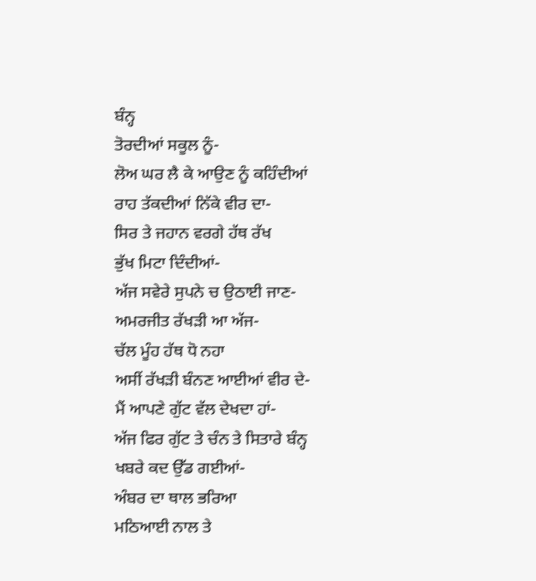ਬੰਨ੍ਹ
ਤੋਰਦੀਆਂ ਸਕੂਲ ਨੂੰ-
ਲੋਅ ਘਰ ਲੈ ਕੇ ਆਉਣ ਨੂੰ ਕਹਿੰਦੀਆਂ
ਰਾਹ ਤੱਕਦੀਆਂ ਨਿੱਕੇ ਵੀਰ ਦਾ-
ਸਿਰ ਤੇ ਜਹਾਨ ਵਰਗੇ ਹੱਥ ਰੱਖ
ਭੁੱਖ ਮਿਟਾ ਦਿੰਦੀਆਂ-
ਅੱਜ ਸਵੇਰੇ ਸੁਪਨੇ ਚ ਉਠਾਈ ਜਾਣ-
ਅਮਰਜੀਤ ਰੱਖੜੀ ਆ ਅੱਜ-
ਚੱਲ ਮੂੰਹ ਹੱਥ ਧੋ ਨਹਾ
ਅਸੀਂ ਰੱਖੜੀ ਬੰਨਣ ਆਈਆਂ ਵੀਰ ਦੇ-
ਮੈਂ ਆਪਣੇ ਗੁੱਟ ਵੱਲ ਦੇਖਦਾ ਹਾਂ-
ਅੱਜ ਫਿਰ ਗੁੱਟ ਤੇ ਚੰਨ ਤੇ ਸਿਤਾਰੇ ਬੰਨ੍ਹ
ਖਬਰੇ ਕਦ ਉੱਡ ਗਈਆਂ-
ਅੰਬਰ ਦਾ ਥਾਲ ਭਰਿਆ
ਮਠਿਆਈ ਨਾਲ ਤੇ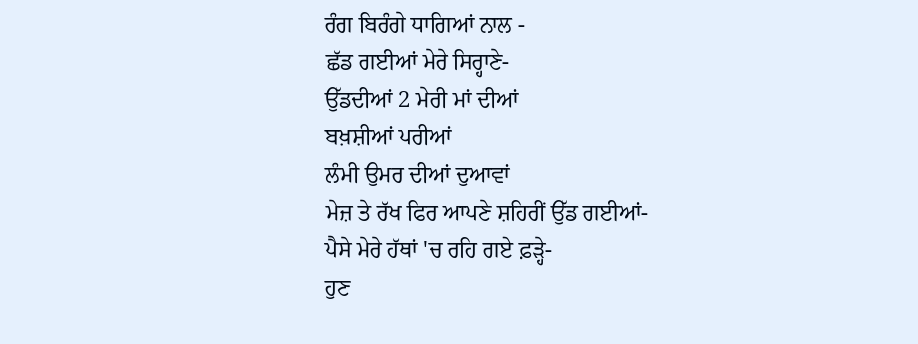ਰੰਗ ਬਿਰੰਗੇ ਧਾਗਿਆਂ ਨਾਲ -
ਛੱਡ ਗਈਆਂ ਮੇਰੇ ਸਿਰ੍ਹਾਣੇ-
ਉੱਡਦੀਆਂ 2 ਮੇਰੀ ਮਾਂ ਦੀਆਂ
ਬਖ਼ਸ਼ੀਆਂ ਪਰੀਆਂ
ਲੰਮੀ ਉਮਰ ਦੀਆਂ ਦੁਆਵਾਂ
ਮੇਜ਼ ਤੇ ਰੱਖ ਫਿਰ ਆਪਣੇ ਸ਼ਹਿਰੀਂ ਉੱਡ ਗਈਆਂ-
ਪੈਸੇ ਮੇਰੇ ਹੱਥਾਂ 'ਚ ਰਹਿ ਗਏ ਫ਼ੜ੍ਹੇ-
ਹੁਣ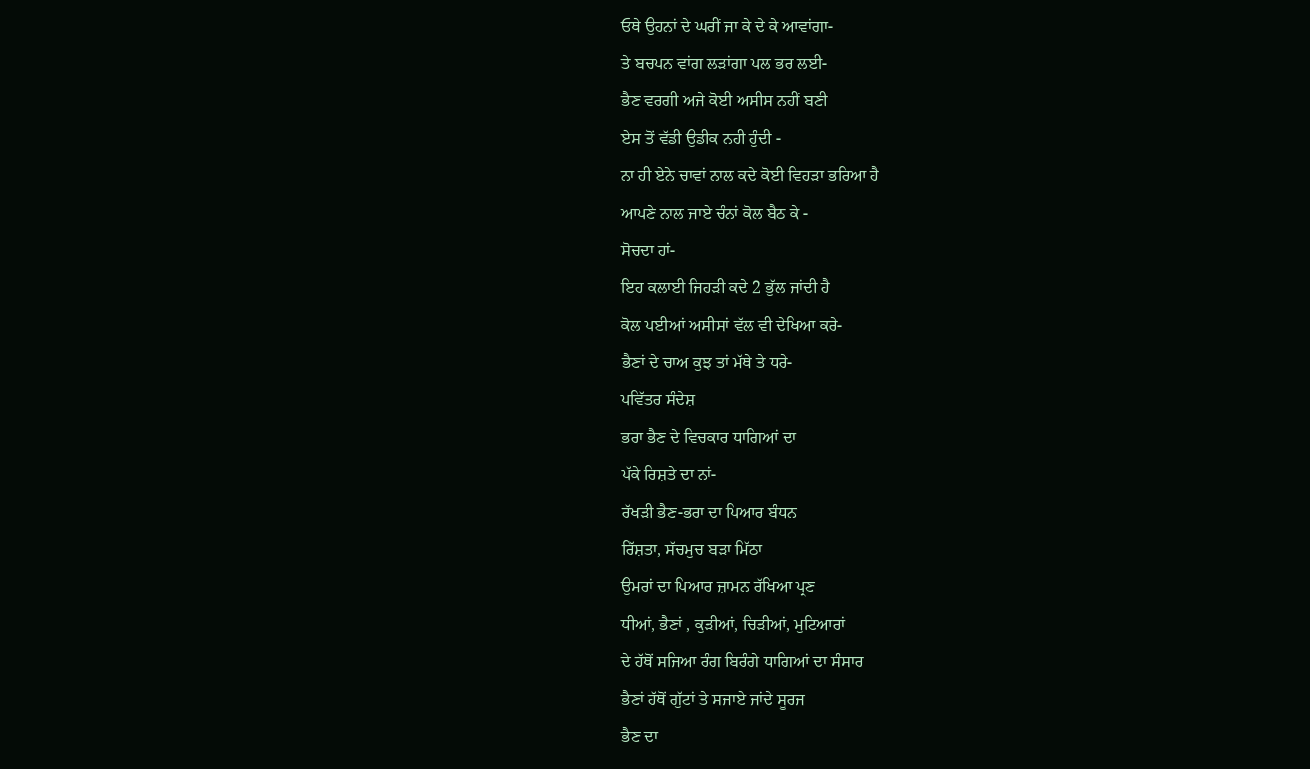ਓਥੇ ਉਹਨਾਂ ਦੇ ਘਰੀਂ ਜਾ ਕੇ ਦੇ ਕੇ ਆਵਾਂਗਾ-
ਤੇ ਬਚਪਨ ਵਾਂਗ ਲੜਾਂਗਾ ਪਲ ਭਰ ਲਈ-
ਭੈਣ ਵਰਗੀ ਅਜੇ ਕੋਈ ਅਸੀਸ ਨਹੀਂ ਬਣੀ
ਏਸ ਤੋਂ ਵੱਡੀ ਉਡੀਕ ਨਹੀ ਹੁੰਦੀ -
ਨਾ ਹੀ ਏਨੇ ਚਾਵਾਂ ਨਾਲ ਕਦੇ ਕੋਈ ਵਿਹੜਾ ਭਰਿਆ ਹੈ
ਆਪਣੇ ਨਾਲ ਜਾਏ ਚੰਨਾਂ ਕੋਲ ਬੈਠ ਕੇ -
ਸੋਚਦਾ ਹਾਂ-
ਇਹ ਕਲਾਈ ਜਿਹੜੀ ਕਦੇ 2 ਭੁੱਲ ਜਾਂਦੀ ਹੈ
ਕੋਲ ਪਈਆਂ ਅਸੀਸਾਂ ਵੱਲ ਵੀ ਦੇਖਿਆ ਕਰੇ-
ਭੈਣਾਂ ਦੇ ਚਾਅ ਕੁਝ ਤਾਂ ਮੱਥੇ ਤੇ ਧਰੇ-
ਪਵਿੱਤਰ ਸੰਦੇਸ਼
ਭਰਾ ਭੈਣ ਦੇ ਵਿਚਕਾਰ ਧਾਗਿਆਂ ਦਾ
ਪੱਕੇ ਰਿਸ਼ਤੇ ਦਾ ਨਾਂ-
ਰੱਖੜੀ ਭੈਣ-ਭਰਾ ਦਾ ਪਿਆਰ ਬੰਧਨ
ਰਿੱਸ਼ਤਾ, ਸੱਚਮੁਚ ਬੜਾ ਮਿੱਠਾ
ਉਮਰਾਂ ਦਾ ਪਿਆਰ ਜ਼ਾਮਨ ਰੱਖਿਆ ਪ੍ਰਣ
ਧੀਆਂ, ਭੈਣਾਂ , ਕੁੜੀਆਂ, ਚਿੜੀਆਂ, ਮੁਟਿਆਰਾਂ
ਦੇ ਹੱਥੋਂ ਸਜਿਆ ਰੰਗ ਬਿਰੰਗੇ ਧਾਗਿਆਂ ਦਾ ਸੰਸਾਰ
ਭੈਣਾਂ ਹੱਥੋਂ ਗੁੱਟਾਂ ਤੇ ਸਜਾਏ ਜਾਂਦੇ ਸੂਰਜ
ਭੈਣ ਦਾ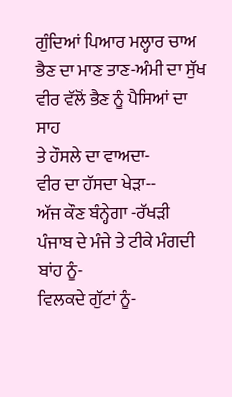ਗੁੰਦਿਆਂ ਪਿਆਰ ਮਲ੍ਹਾਰ ਚਾਅ
ਭੈਣ ਦਾ ਮਾਣ ਤਾਣ-ਅੰਮੀ ਦਾ ਸੁੱਖ
ਵੀਰ ਵੱਲੋਂ ਭੈਣ ਨੂੰ ਪੈਸਿਆਂ ਦਾ ਸਾਹ
ਤੇ ਹੌਸਲੇ ਦਾ ਵਾਅਦਾ-
ਵੀਰ ਦਾ ਹੱਸਦਾ ਖੇੜਾ--
ਅੱਜ ਕੌਣ ਬੰਨ੍ਹੇਗਾ -ਰੱਖੜੀ
ਪੰਜਾਬ ਦੇ ਮੰਜੇ ਤੇ ਟੀਕੇ ਮੰਗਦੀ ਬਾਂਹ ਨੂੰ-
ਵਿਲਕਦੇ ਗੁੱਟਾਂ ਨੂੰ-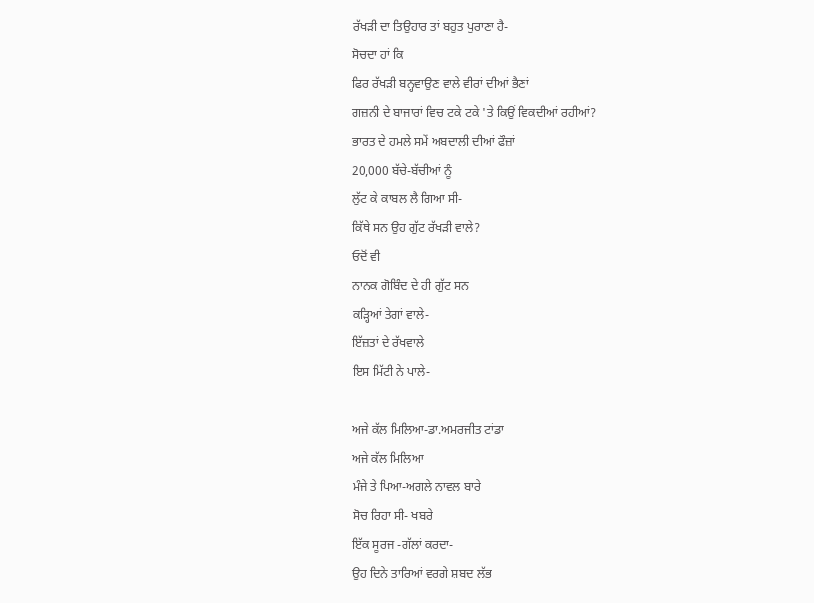ਰੱਖੜੀ ਦਾ ਤਿਉਹਾਰ ਤਾਂ ਬਹੁਤ ਪੁਰਾਣਾ ਹੈ-
ਸੋਚਦਾ ਹਾਂ ਕਿ
ਫਿਰ ਰੱਖੜੀ ਬਨ੍ਹਵਾਉਣ ਵਾਲੇ ਵੀਰਾਂ ਦੀਆਂ ਭੈਣਾਂ
ਗਜ਼ਨੀ ਦੇ ਬਾਜਾਰਾਂ ਵਿਚ ਟਕੇ ਟਕੇ 'ਤੇ ਕਿਉਂ ਵਿਕਦੀਆਂ ਰਹੀਆਂ?
ਭਾਰਤ ਦੇ ਹਮਲੇ ਸਮੇਂ ਅਬਦਾਲੀ ਦੀਆਂ ਫੌਜ਼ਾਂ
20,000 ਬੱਚੇ-ਬੱਚੀਆਂ ਨੂੰ
ਲੁੱਟ ਕੇ ਕਾਬਲ ਲੈ ਗਿਆ ਸੀ-
ਕਿੱਥੇ ਸਨ ਉਹ ਗੁੱਟ ਰੱਖੜੀ ਵਾਲੇ?
ਓਦੋਂ ਵੀ
ਨਾਨਕ ਗੋਬਿੰਦ ਦੇ ਹੀ ਗੁੱਟ ਸਨ
ਕੜ੍ਹਿਆਂ ਤੇਗਾਂ ਵਾਲੇ-
ਇੱਜ਼ਤਾਂ ਦੇ ਰੱਖਵਾਲੇ
ਇਸ ਮਿੱਟੀ ਨੇ ਪਾਲੇ-

ਅਜੇ ਕੱਲ ਮਿਲਿਆ-ਡਾ.ਅਮਰਜੀਤ ਟਾਂਡਾ
ਅਜੇ ਕੱਲ ਮਿਲਿਆ
ਮੰਜੇ ਤੇ ਪਿਆ-ਅਗਲੇ ਨਾਵਲ ਬਾਰੇ
ਸੋਚ ਰਿਹਾ ਸੀ- ਖਬਰੇ
ਇੱਕ ਸੂਰਜ -ਗੱਲਾਂ ਕਰਦਾ-
ਉਹ ਦਿਨੇ ਤਾਰਿਆਂ ਵਰਗੇ ਸ਼ਬਦ ਲੱਭ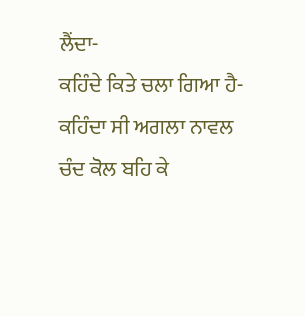ਲੈਂਦਾ-
ਕਹਿੰਦੇ ਕਿਤੇ ਚਲਾ ਗਿਆ ਹੈ-
ਕਹਿੰਦਾ ਸੀ ਅਗਲਾ ਨਾਵਲ ਚੰਦ ਕੋਲ ਬਹਿ ਕੇ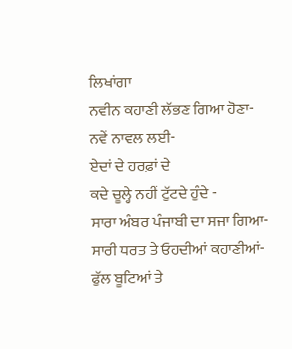ਲਿਖਾਂਗਾ
ਨਵੀਨ ਕਹਾਣੀ ਲੱਭਣ ਗਿਆ ਹੋਣਾ-
ਨਵੇਂ ਨਾਵਲ ਲਈ-
ਏਦਾਂ ਦੇ ਹਰਫ਼ਾਂ ਦੇ
ਕਦੇ ਚੂਲ੍ਹੇ ਨਹੀਂ ਟੁੱਟਦੇ ਹੁੰਦੇ -
ਸਾਰਾ ਅੰਬਰ ਪੰਜਾਬੀ ਦਾ ਸਜਾ ਗਿਆ-
ਸਾਰੀ ਧਰਤ ਤੇ ਓਹਦੀਆਂ ਕਹਾਣੀਆਂ-
ਫੁੱਲ ਬੂਟਿਆਂ ਤੇ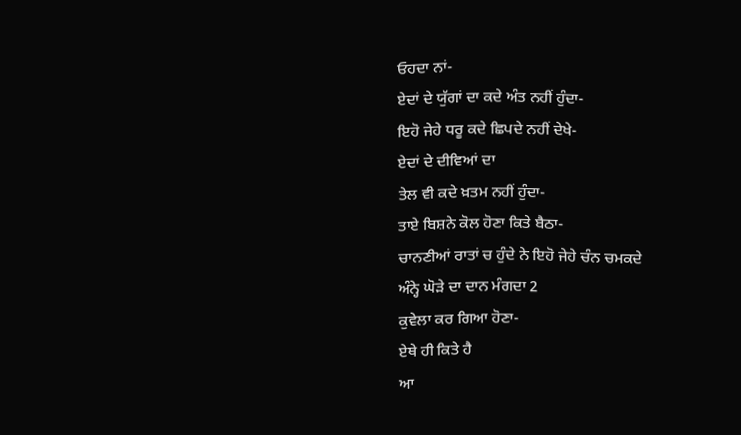ਓਹਦਾ ਨਾਂ-
ਏਦਾਂ ਦੇ ਯੁੱਗਾਂ ਦਾ ਕਦੇ ਅੰਤ ਨਹੀਂ ਹੁੰਦਾ-
ਇਹੋ ਜੇਹੇ ਧਰੂ ਕਦੇ ਛਿਪਦੇ ਨਹੀਂ ਦੇਖੇ-
ਏਦਾਂ ਦੇ ਦੀਵਿਆਂ ਦਾ
ਤੇਲ ਵੀ ਕਦੇ ਖ਼ਤਮ ਨਹੀਂ ਹੁੰਦਾ-
ਤਾਏ ਬਿਸ਼ਨੇ ਕੋਲ ਹੋਣਾ ਕਿਤੇ ਬੈਠਾ-
ਚਾਨਣੀਆਂ ਰਾਤਾਂ ਚ ਹੁੰਦੇ ਨੇ ਇਹੋ ਜੇਹੇ ਚੰਨ ਚਮਕਦੇ
ਅੰਨ੍ਹੇ ਘੋੜੇ ਦਾ ਦਾਨ ਮੰਗਦਾ 2
ਕੁਵੇਲਾ ਕਰ ਗਿਆ ਹੋਣਾ-
ਏਥੇ ਹੀ ਕਿਤੇ ਹੈ
ਆ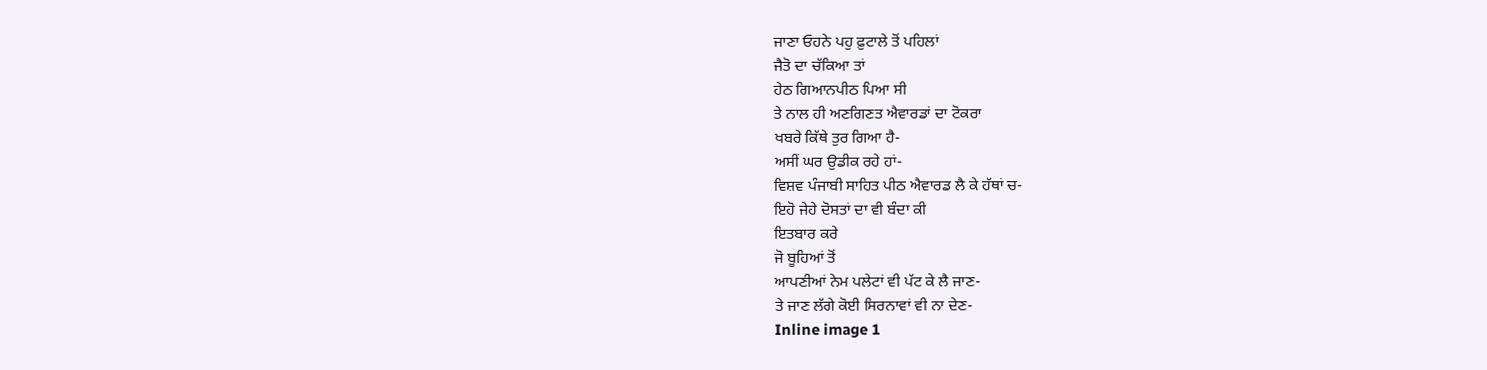ਜਾਣਾ ਓਹਨੇ ਪਹੁ ਫ਼ੁਟਾਲੇ ਤੋਂ ਪਹਿਲਾਂ
ਜੈਤੋ ਦਾ ਚੱਕਿਆ ਤਾਂ
ਹੇਠ ਗਿਆਨਪੀਠ ਪਿਆ ਸੀ
ਤੇ ਨਾਲ ਹੀ ਅਣਗਿਣਤ ਐਵਾਰਡਾਂ ਦਾ ਟੋਕਰਾ
ਖਬਰੇ ਕਿੱਥੇ ਤੁਰ ਗਿਆ ਹੈ-
ਅਸੀਂ ਘਰ ਉਡੀਕ ਰਹੇ ਹਾਂ-
ਵਿਸ਼ਵ ਪੰਜਾਬੀ ਸਾਹਿਤ ਪੀਠ ਐਵਾਰਡ ਲੈ ਕੇ ਹੱਥਾਂ ਚ-
ਇਹੋ ਜੇਹੇ ਦੋਸਤਾਂ ਦਾ ਵੀ ਬੰਦਾ ਕੀ
ਇਤਬਾਰ ਕਰੇ
ਜੋ ਬੂਹਿਆਂ ਤੋਂ
ਆਪਣੀਆਂ ਨੇਮ ਪਲੇਟਾਂ ਵੀ ਪੱਟ ਕੇ ਲੈ ਜਾਣ-
ਤੇ ਜਾਣ ਲੱਗੇ ਕੋਈ ਸਿਰਨਾਵਾਂ ਵੀ ਨਾ ਦੇਣ-
Inline image 1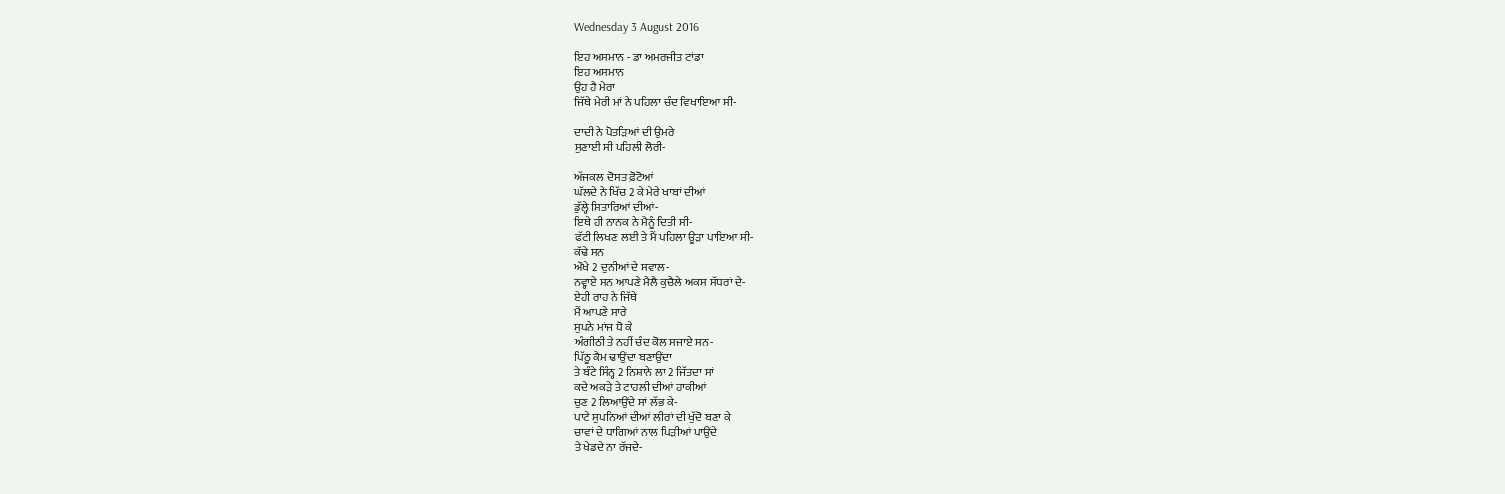Wednesday 3 August 2016

ਇਹ ਅਸਮਾਨ - ਡਾ ਅਮਰਜੀਤ ਟਾਂਡਾ
ਇਹ ਅਸਮਾਨ
ਉਹ ਹੈ ਮੇਰਾ
ਜਿੱਥੇ ਮੇਰੀ ਮਾਂ ਨੇ ਪਹਿਲਾ ਚੰਦ ਵਿਖਾਇਆ ਸੀ-

ਦਾਦੀ ਨੇ ਪੋਤੜਿਆਂ ਦੀ ਉਮਰੇ
ਸੁਣਾਈ ਸੀ ਪਹਿਲੀ ਲੋਰੀ-

ਅੱਜਕਲ ਦੋਸਤ ਫ਼ੋਟੋਆਂ
ਘੱਲਦੇ ਨੇ ਖਿੱਚ 2 ਕੇ ਮੇਰੇ ਖਾਬਾਂ ਦੀਆਂ
ਡੁੱਲ੍ਹੇ ਸਿਤਾਰਿਆਂ ਦੀਆਂ-
ਇਥੇ ਹੀ ਨਾਨਕ ਨੇ ਮੈਨੂੰ ਦਿਤੀ ਸੀ-
ਫੱਟੀ ਲਿਖਣ ਲਈ ਤੇ ਮੈਂ ਪਹਿਲਾ ਊੜਾ ਪਾਇਆ ਸੀ-
ਕੱਢੇ ਸਨ
ਔਖੇ 2 ਦੁਨੀਆਂ ਦੇ ਸਵਾਲ-
ਨਵ੍ਹਾਏ ਸਨ ਆਪਣੇ ਮੈਲੈ ਕੁਚੈਲੇ ਅਕਸ ਸੱਧਰਾਂ ਦੇ-
ਏਹੀ ਰਾਹ ਨੇ ਜਿੱਥੇ
ਮੈਂ ਆਪਣੇ ਸਾਰੇ
ਸੁਪਨੇ ਮਾਂਜ ਧੋ ਕੇ
ਅੰਗੀਠੀ ਤੇ ਨਹੀਂ ਚੰਦ ਕੋਲ ਸਜਾਏ ਸਨ-
ਪਿੱਠੂ ਕੈਮ ਢਾਉਂਦਾ ਬਣਾਉਂਦਾ
ਤੇ ਬੰਟੇ ਸਿੰਨ੍ਹ 2 ਨਿਸ਼ਾਨੇ ਲਾ 2 ਜਿੱਤਦਾ ਸਾਂ
ਕਦੇ ਅਕੜੇ ਤੇ ਟਾਹਲੀ ਦੀਆਂ ਹਾਕੀਆਂ
ਚੁਣ 2 ਲਿਆਉਂਦੇ ਸਾਂ ਲੱਭ ਕੇ-
ਪਾਟੇ ਸੁਪਨਿਆਂ ਦੀਆਂ ਲੀਰਾਂ ਦੀ ਖੁੱਦੋ ਬਣਾ ਕੇ
ਚਾਵਾਂ ਦੇ ਧਾਗਿਆਂ ਨਾਲ ਪਿੜੀਆਂ ਪਾਉਂਦੇ
ਤੇ ਖੇਡਦੇ ਨਾ ਰੱਜਦੇ-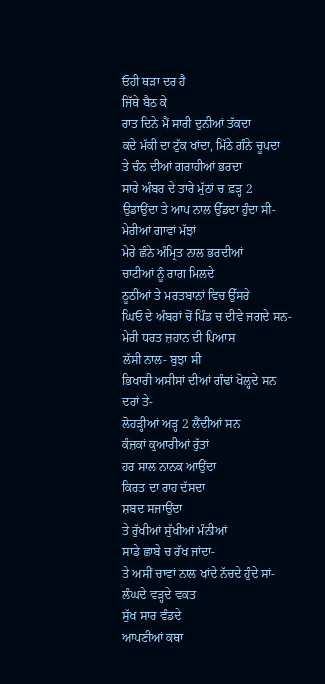ਓਹੀ ਥੜਾ ਦਰ ਹੈ
ਜਿੱਥੇ ਬੈਠ ਕੇ
ਰਾਤ ਦਿਨੇ ਮੈਂ ਸਾਰੀ ਦੁਨੀਆਂ ਤੱਕਦਾ
ਕਦੇ ਮੱਕੀ ਦਾ ਟੁੱਕ ਖਾਂਦਾ, ਮਿੱਠੇ ਗੰਨੇ ਚੂਪਦਾ
ਤੇ ਚੰਨ ਦੀਆਂ ਗਰਾਹੀਆਂ ਭਰਦਾ
ਸਾਰੇ ਅੰਬਰ ਦੇ ਤਾਰੇ ਮੁੱਠਾਂ ਚ ਫ਼ੜ੍ਹ 2
ਉਡਾਉਂਦਾ ਤੇ ਆਪ ਨਾਲ ਉੱਡਦਾ ਹੁੰਦਾ ਸੀ-
ਮੇਰੀਆਂ ਗਾਵਾਂ ਮੱਝਾਂ
ਮੇਰੇ ਛੰਨੇ ਅੰਮ੍ਰਿਤ ਨਾਲ ਭਰਦੀਆਂ
ਚਾਟੀਆਂ ਨੂੰ ਰਾਗ ਮਿਲਦੇ
ਠੂਠੀਆਂ ਤੇ ਮਰਤਬਾਨਾਂ ਵਿਚ ਉੱਸਰੇ
ਘਿਓ ਦੇ ਅੰਬਰਾਂ ਚੋਂ ਪਿੰਡ ਚ ਦੀਵੇ ਜਗਦੇ ਸਨ-
ਮੇਰੀ ਧਰਤ ਜ਼ਹਾਨ ਦੀ ਪਿਆਸ
ਲੱਸੀ ਨਾਲ- ਬੁਝਾ ਸੀ
ਭਿਖਾਰੀ ਅਸੀਸਾਂ ਦੀਆਂ ਗੰਢਾਂ ਖੋਲ੍ਹਦੇ ਸਨ ਦਰਾਂ ਤੇ-
ਲੋਹੜ੍ਹੀਆਂ ਅੜ੍ਹ 2 ਲੈਂਦੀਆਂ ਸਨ
ਕੰਜ਼ਕਾਂ ਕੁਆਰੀਆਂ ਰੁੱਤਾਂ
ਹਰ ਸਾਲ ਨਾਨਕ ਆਉਂਦਾ
ਕਿਰਤ ਦਾ ਰਾਹ ਦੱਸਦਾ
ਸ਼ਬਦ ਸਜਾਉਂਦਾ
ਤੇ ਰੁੱਖੀਆਂ ਸੁੱਖੀਆਂ ਮੰਨੀਆਂ
ਸਾਡੇ ਛਾਬੇ ਚ ਰੱਖ ਜਾਂਦਾ-
ਤੇ ਅਸੀਂ ਚਾਵਾਂ ਨਾਲ ਖਾਂਦੇ ਨੱਚਦੇ ਹੁੰਦੇ ਸਾਂ-
ਲੰਘਦੇ ਵੜ੍ਹਦੇ ਵਕਤ
ਸੁੱਖ ਸਾਰ ਵੰਡਦੇ
ਆਪਣੀਆਂ ਕਥਾ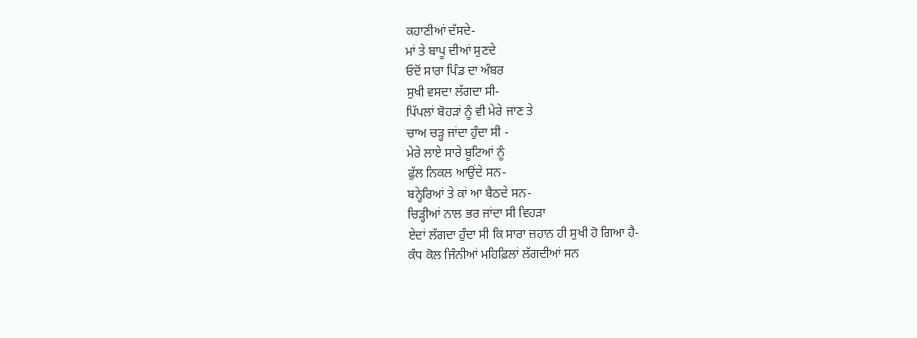ਕਹਾਣੀਆਂ ਦੱਸਦੇ-
ਮਾਂ ਤੇ ਬਾਪੂ ਦੀਆਂ ਸੁਣਦੇ
ਓਦੋਂ ਸਾਰਾ ਪਿੰਡ ਦਾ ਅੰਬਰ
ਸੁਖੀ ਵਸਦਾ ਲੱਗਦਾ ਸੀ-
ਪਿੱਪਲਾਂ ਬੋਹੜਾਂ ਨੂੰ ਵੀ ਮੇਰੇ ਜਾਣ ਤੇ
ਚਾਅ ਚੜ੍ਹ ਜਾਂਦਾ ਹੁੰਦਾ ਸੀ -
ਮੇਰੇ ਲਾਏ ਸਾਰੇ ਬੂਟਿਆਂ ਨੂੰ
ਫੁੱਲ ਨਿਕਲ ਆਉਂਦੇ ਸਨ-
ਬਨ੍ਹੇਰਿਆਂ ਤੇ ਕਾਂ ਆ ਬੈਠਦੇ ਸਨ-
ਚਿੜ੍ਹੀਆਂ ਨਾਲ ਭਰ ਜਾਂਦਾ ਸੀ ਵਿਹੜਾ
ਏਦਾਂ ਲੱਗਦਾ ਹੁੰਦਾ ਸੀ ਕਿ ਸਾਰਾ ਜ਼ਹਾਨ ਹੀ ਸੁਖੀ ਹੋ ਗਿਆ ਹੈ-
ਕੰਧ ਕੋਲ ਜਿੰਨੀਆਂ ਮਹਿਫ਼ਿਲਾਂ ਲੱਗਦੀਆਂ ਸਨ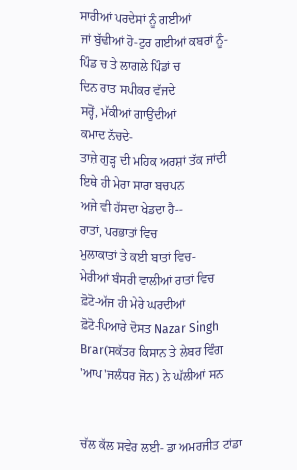ਸਾਰੀਆਂ ਪਰਦੇਸਾਂ ਨੂੰ ਗਈਆਂ
ਜਾਂ ਬੁੱਢੀਆਂ ਹੋ-ਟੁਰ ਗਈਆਂ ਕਬਰਾਂ ਨੂੰ-
ਪਿੰਡ ਚ ਤੇ ਲਾਗਲੇ ਪਿੰਡਾਂ ਚ
ਦਿਨ ਰਾਤ ਸਪੀਕਰ ਵੱਜਦੇ
ਸਰ੍ਹੋਂ, ਮੱਕੀਆਂ ਗਾਉਂਦੀਆਂ
ਕਮਾਦ ਨੱਚਦੇ-
ਤਾਜ਼ੇ ਗੁੜ੍ਹ ਦੀ ਮਹਿਕ ਅਰਸ਼ਾਂ ਤੱਕ ਜਾਂਦੀ
ਇਥੇ ਹੀ ਮੇਰਾ ਸਾਰਾ ਬਚਪਨ
ਅਜੇ ਵੀ ਹੱਸਦਾ ਖੇਡਦਾ ਹੈ--
ਰਾਤਾਂ, ਪਰਭਾਤਾਂ ਵਿਚ
ਮੁਲਾਕਾਤਾਂ ਤੇ ਕਈ ਬਾਤਾਂ ਵਿਚ-
ਮੇਰੀਆਂ ਬੰਸਰੀ ਵਾਲੀਆਂ ਰਾਤਾਂ ਵਿਚ
ਫ਼ੋਟੋ-ਅੱਜ ਹੀ ਮੇਰੇ ਘਰਦੀਆਂ
ਫ਼ੋਟੋ-ਪਿਆਰੇ ਦੋਸਤ Nazar Singh Brar(ਸਕੱਤਰ ਕਿਸਾਨ ਤੇ ਲੇਬਰ ਵਿੰਗ 'ਆਪ'ਜਲੰਧਰ ਜੋਨ) ਨੇ ਘੱਲੀਆਂ ਸਨ


ਚੱਲ ਕੱਲ ਸਵੇਰ ਲਈ- ਡਾ ਅਮਰਜੀਤ ਟਾਂਡਾ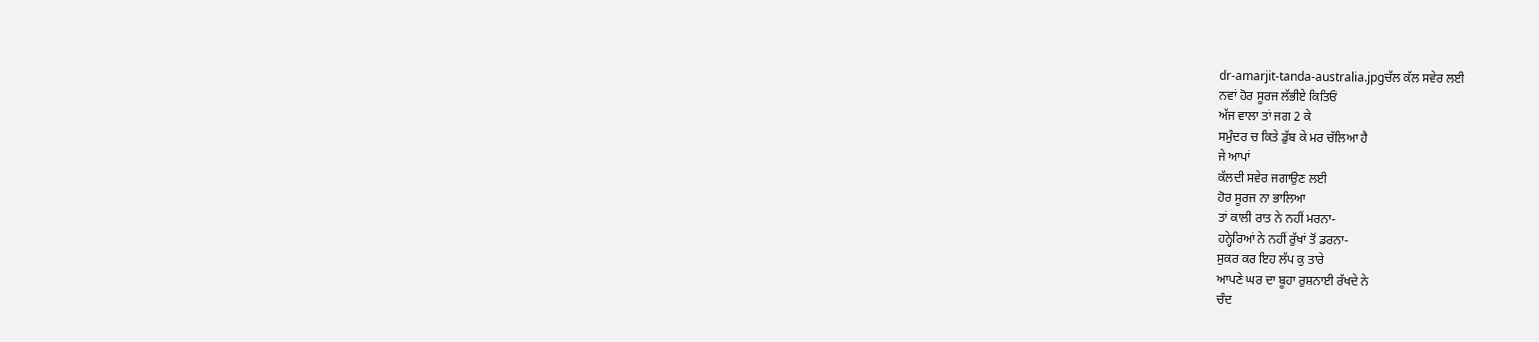dr-amarjit-tanda-australia.jpgਚੱਲ ਕੱਲ ਸਵੇਰ ਲਈ
ਨਵਾਂ ਹੋਰ ਸੂਰਜ ਲੱਭੀਏ ਕਿਤਿਓਂ
ਅੱਜ ਵਾਲਾ ਤਾਂ ਜਗ 2 ਕੇ
ਸਮੁੰਦਰ ਚ ਕਿਤੇ ਡੁੱਬ ਕੇ ਮਰ ਚੱਲਿਆ ਹੈ
ਜੇ ਆਪਾਂ
ਕੱਲਦੀ ਸਵੇਰ ਜਗਾਉਣ ਲਈ
ਹੋਰ ਸੂਰਜ ਨਾ ਭਾਲਿਆ
ਤਾਂ ਕਾਲੀ ਰਾਤ ਨੇ ਨਹੀਂ ਮਰਨਾ-
ਹਨ੍ਹੇਰਿਆਂ ਨੇ ਨਹੀਂ ਰੁੱਖਾਂ ਤੋਂ ਡਰਨਾ-
ਸੁਕਰ ਕਰ ਇਹ ਲੱਪ ਕੁ ਤਾਰੇ
ਆਪਣੇ ਘਰ ਦਾ ਬੂਹਾ ਰੁਸ਼ਨਾਈ ਰੱਖਦੇ ਨੇ
ਚੰਦ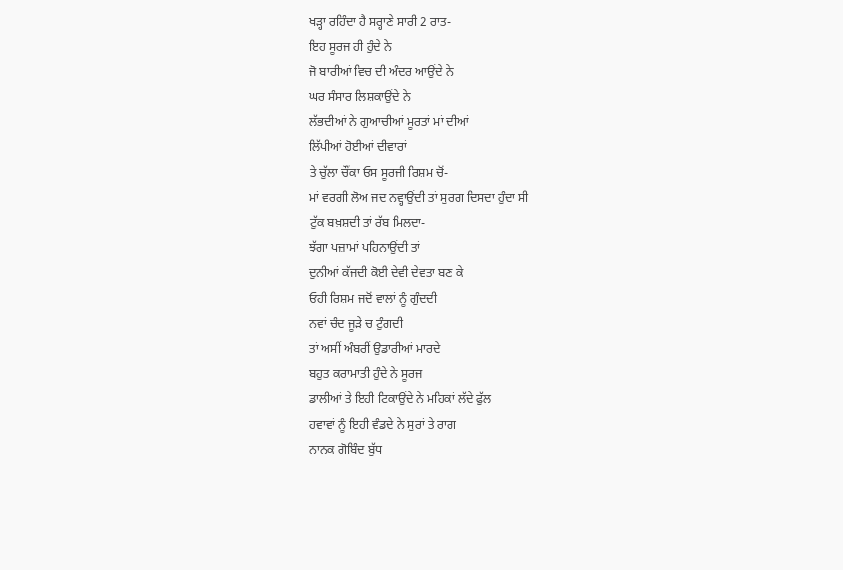ਖੜ੍ਹਾ ਰਹਿੰਦਾ ਹੈ ਸਰ੍ਹਾਣੇ ਸਾਰੀ 2 ਰਾਤ-
ਇਹ ਸੂਰਜ ਹੀ ਹੁੰਦੇ ਨੇ
ਜੋ ਬਾਰੀਆਂ ਵਿਚ ਦੀ ਅੰਦਰ ਆਉਂਦੇ ਨੇ
ਘਰ ਸੰਸਾਰ ਲਿਸ਼ਕਾਉਂਦੇ ਨੇ
ਲੱਭਦੀਆਂ ਨੇ ਗੁਆਚੀਆਂ ਮੂਰਤਾਂ ਮਾਂ ਦੀਆਂ
ਲਿੱਪੀਆਂ ਹੋਈਆਂ ਦੀਵਾਰਾਂ
ਤੇ ਚੁੱਲਾ ਚੌਂਕਾ ਓਸ ਸੂਰਜੀ ਰਿਸ਼ਮ ਚੋਂ-
ਮਾਂ ਵਰਗੀ ਲੋਅ ਜਦ ਨਵ੍ਹਾਉਂਦੀ ਤਾਂ ਸੁਰਗ ਦਿਸਦਾ ਹੁੰਦਾ ਸੀ
ਟੁੱਕ ਬਖ਼ਸ਼ਦੀ ਤਾਂ ਰੱਬ ਮਿਲਦਾ-
ਝੱਗਾ ਪਜ਼ਾਮਾਂ ਪਹਿਨਾਉਂਦੀ ਤਾਂ
ਦੁਨੀਆਂ ਕੱਜਦੀ ਕੋਈ ਦੇਵੀ ਦੇਵਤਾ ਬਣ ਕੇ
ਓਹੀ ਰਿਸ਼ਮ ਜਦੋਂ ਵਾਲਾਂ ਨੂੰ ਗੁੰਦਦੀ
ਨਵਾਂ ਚੰਦ ਜੂੜੇ ਚ ਟੁੰਗਦੀ
ਤਾਂ ਅਸੀਂ ਅੰਬਰੀਂ ਉਡਾਰੀਆਂ ਮਾਰਦੇ
ਬਹੁਤ ਕਰਾਮਾਤੀ ਹੁੰਦੇ ਨੇ ਸੂਰਜ
ਡਾਲੀਆਂ ਤੇ ਇਹੀ ਟਿਕਾਉਂਦੇ ਨੇ ਮਹਿਕਾਂ ਲੱਦੇ ਫੁੱਲ
ਹਵਾਵਾਂ ਨੂੰ ਇਹੀ ਵੰਡਦੇ ਨੇ ਸੁਰਾਂ ਤੇ ਰਾਗ
ਨਾਨਕ ਗੋਬਿੰਦ ਬੁੱਧ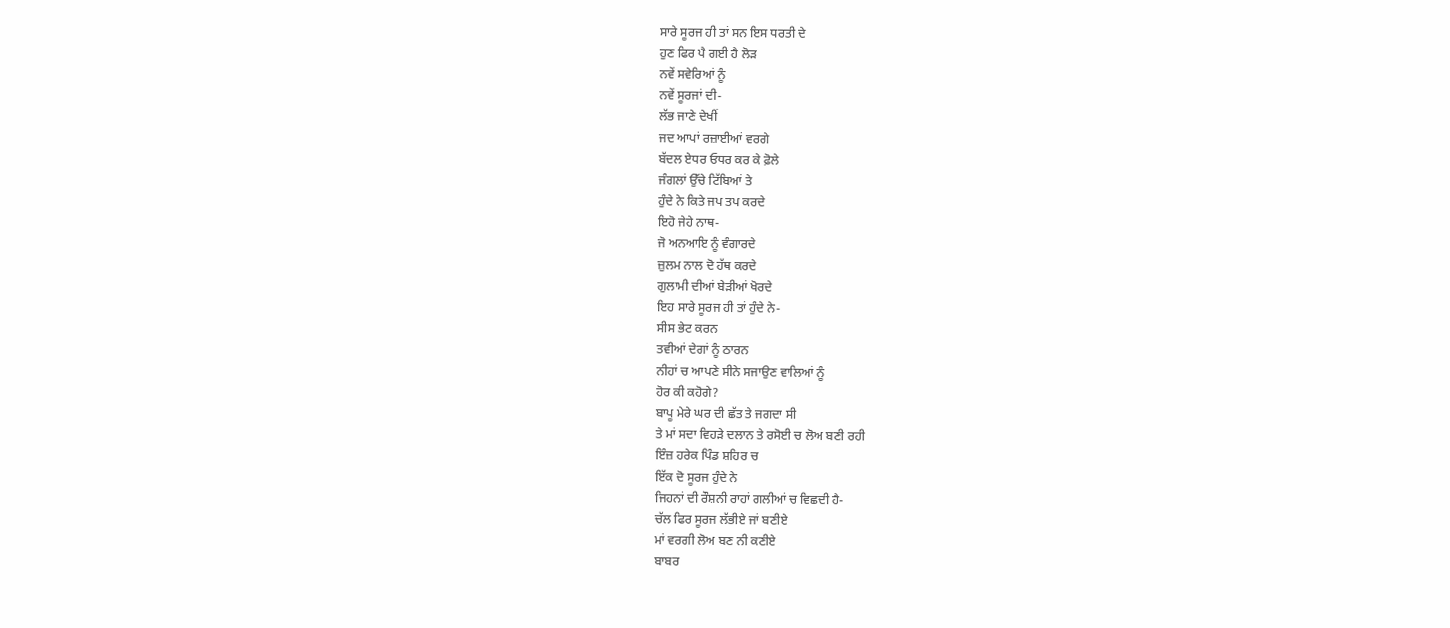ਸਾਰੇ ਸੂਰਜ ਹੀ ਤਾਂ ਸਨ ਇਸ ਧਰਤੀ ਦੇ
ਹੁਣ ਫਿਰ ਪੈ ਗਈ ਹੈ ਲੋੜ
ਨਵੇਂ ਸਵੇਰਿਆਂ ਨੂੰ
ਨਵੇਂ ਸੂਰਜਾਂ ਦੀ-
ਲੱਭ ਜਾਣੇ ਦੇਖੀਂ
ਜਦ ਆਪਾਂ ਰਜ਼ਾਈਆਂ ਵਰਗੇ
ਬੱਦਲ ਏਧਰ ਓਧਰ ਕਰ ਕੇ ਫ਼ੋਲੇ
ਜੰਗਲਾਂ ਉੱਚੇ ਟਿੱਬਿਆਂ ਤੇ
ਹੁੰਦੇ ਨੇ ਕਿਤੇ ਜਪ ਤਪ ਕਰਦੇ
ਇਹੋ ਜੇਹੇ ਨਾਥ-
ਜੋ ਅਨਆਇ ਨੂੰ ਵੰਗਾਰਦੇ
ਜ਼ੁਲਮ ਨਾਲ ਦੋ ਹੱਥ ਕਰਦੇ
ਗੁਲਾਮੀ ਦੀਆਂ ਬੇੜੀਆਂ ਖੋਰਦੇ
ਇਹ ਸਾਰੇ ਸੂਰਜ ਹੀ ਤਾਂ ਹੁੰਦੇ ਨੇ-
ਸੀਸ ਭੇਟ ਕਰਨ
ਤਵੀਆਂ ਦੇਗਾਂ ਨੂੰ ਠਾਰਨ
ਨੀਹਾਂ ਚ ਆਪਣੇ ਸੀਨੇ ਸਜਾਉਣ ਵਾਲਿਆਂ ਨੂੰ
ਹੋਰ ਕੀ ਕਹੋਗੇ?
ਬਾਪੂ ਮੇਰੇ ਘਰ ਦੀ ਛੱਤ ਤੇ ਜਗਦਾ ਸੀ
ਤੇ ਮਾਂ ਸਦਾ ਵਿਹੜੇ ਦਲਾਨ ਤੇ ਰਸੋਈ ਚ ਲੋਅ ਬਣੀ ਰਹੀ
ਇੰਜ਼ ਹਰੇਕ ਪਿੰਡ ਸ਼ਹਿਰ ਚ
ਇੱਕ ਦੋ ਸੂਰਜ ਹੁੰਦੇ ਨੇ
ਜਿਹਨਾਂ ਦੀ ਰੌਸ਼ਨੀ ਰਾਹਾਂ ਗਲੀਆਂ ਚ ਵਿਛਦੀ ਹੈ-
ਚੱਲ ਫਿਰ ਸੂਰਜ ਲੱਭੀਏ ਜਾਂ ਬਣੀਏ
ਮਾਂ ਵਰਗੀ ਲੋਅ ਬਣ ਨੀ ਕਣੀਏ
ਬਾਬਰ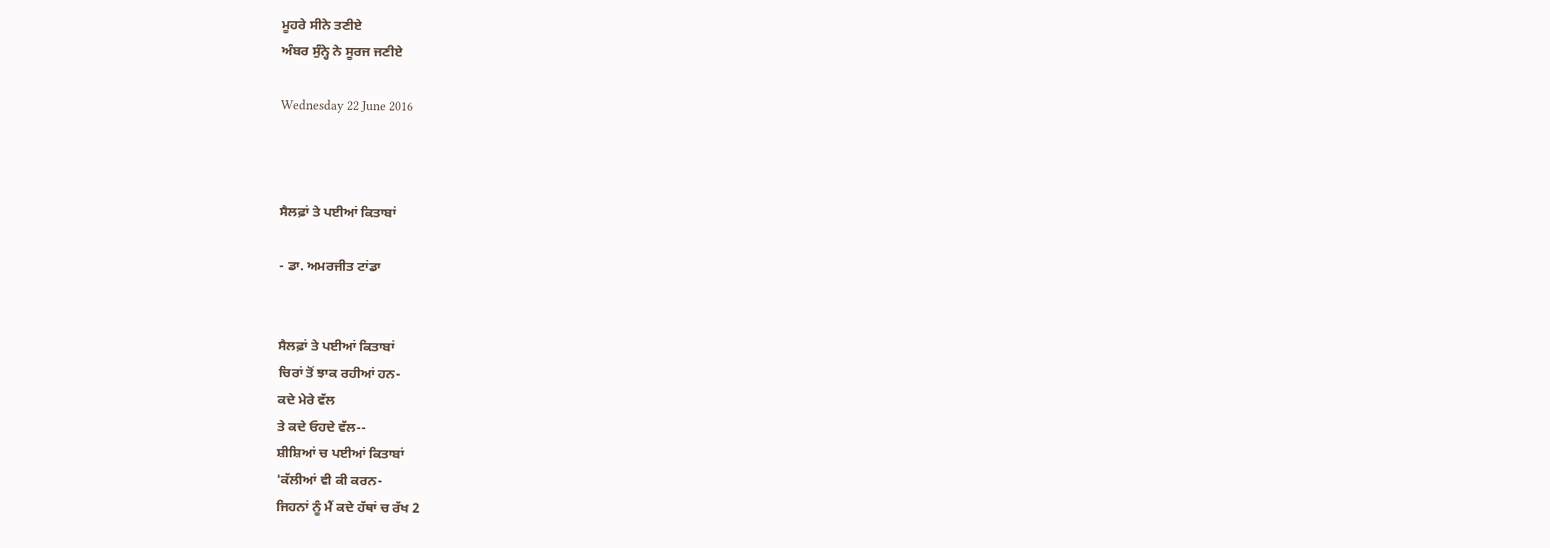ਮੂਹਰੇ ਸੀਨੇ ਤਣੀਏ
ਅੰਬਰ ਸੁੰਨ੍ਹੇ ਨੇ ਸੂਰਜ ਜਣੀਏ

Wednesday 22 June 2016



ਸੈਲਫ਼ਾਂ ਤੇ ਪਈਆਂ ਕਿਤਾਬਾਂ

- ਡਾ. ਅਮਰਜੀਤ ਟਾਂਡਾ


ਸੈਲਫ਼ਾਂ ਤੇ ਪਈਆਂ ਕਿਤਾਬਾਂ
ਚਿਰਾਂ ਤੋਂ ਝਾਕ ਰਹੀਆਂ ਹਨ-
ਕਦੇ ਮੇਰੇ ਵੱਲ
ਤੇ ਕਦੇ ਓਹਦੇ ਵੱਲ--
ਸ਼ੀਸ਼ਿਆਂ ਚ ਪਈਆਂ ਕਿਤਾਬਾਂ
'ਕੱਲੀਆਂ ਵੀ ਕੀ ਕਰਨ-
ਜਿਹਨਾਂ ਨੂੰ ਮੈਂ ਕਦੇ ਹੱਥਾਂ ਚ ਰੱਖ 2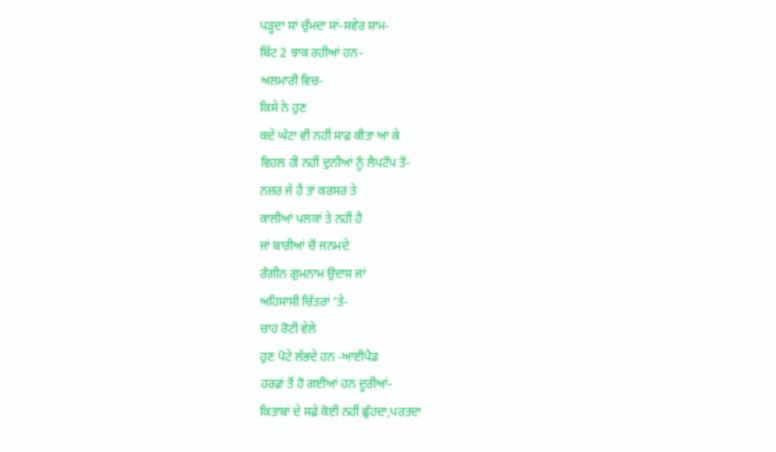ਪੜ੍ਹਦਾ ਸਾਂ ਚੁੰਮਦਾ ਸਾਂ-ਸਵੇਰ ਸ਼ਾਮ-
ਬਿੱਟ 2 ਝਾਕ ਰਹੀਆਂ ਹਨ-
ਅਲਮਾਰੀ ਵਿਚ-
ਕਿਸੇ ਨੇ ਹੁਣ
ਕਦੇ ਘੱਟਾ ਵੀ ਨਹੀਂ ਸਾਫ਼ ਕੀਤਾ ਆ ਕੇ
ਵਿਹਲ ਹੀ ਨਹੀਂ ਦੁਨੀਆਂ ਨੂੰ ਲੈਪਟੌਪ ਤੋਂ-
ਨਜ਼ਰ ਜੇ ਹੈ ਤਾਂ ਕਰਸਰ ਤੇ
ਕਾਲੀਆਂ ਪਲਕਾਂ ਤੇ ਨਹੀਂ ਹੈ
ਜਾਂ ਬਾਰੀਆਂ ਚੋਂ ਜਨਮਦੇ
ਰੰਗੀਨ ਗੁਮਨਾਮ ਉਦਾਸ ਜਾਂ
ਅਹਿਸਾਸੀ ਚਿੱਤਰਾਂ 'ਤੇ-
ਚਾਹ ਰੋਟੀ ਵੇਲੇ
ਹੁਣ ਪੋਟੇ ਲੱਭਦੇ ਹਨ -ਆਈਪੈਡ
ਹਰਫ਼ਾਂ ਤੋਂ ਹੋ ਗਈਆਂ ਹਨ ਦੂਰੀਆਂ-
ਕਿਤਾਬਾਂ ਦੇ ਸਫ਼ੇ ਕੋਈ ਨਹੀਂ ਛੁੰਹਦਾ,ਪਰਤਦਾ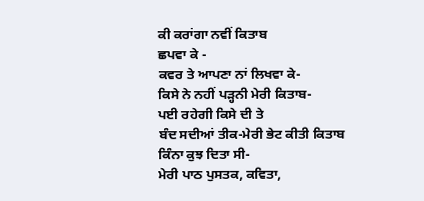ਕੀ ਕਰਾਂਗਾ ਨਵੀਂ ਕਿਤਾਬ
ਛਪਵਾ ਕੇ -
ਕਵਰ ਤੇ ਆਪਣਾ ਨਾਂ ਲਿਖਵਾ ਕੇ-
ਕਿਸੇ ਨੇ ਨਹੀਂ ਪੜ੍ਹਨੀ ਮੇਰੀ ਕਿਤਾਬ-
ਪਈ ਰਹੇਗੀ ਕਿਸੇ ਦੀ ਤੇ
ਬੰਦ ਸਦੀਆਂ ਤੀਕ-ਮੇਰੀ ਭੇਟ ਕੀਤੀ ਕਿਤਾਬ
ਕਿੰਨਾ ਕੁਝ ਦਿਤਾ ਸੀ-
ਮੇਰੀ ਪਾਠ ਪੁਸਤਕ, ਕਵਿਤਾ,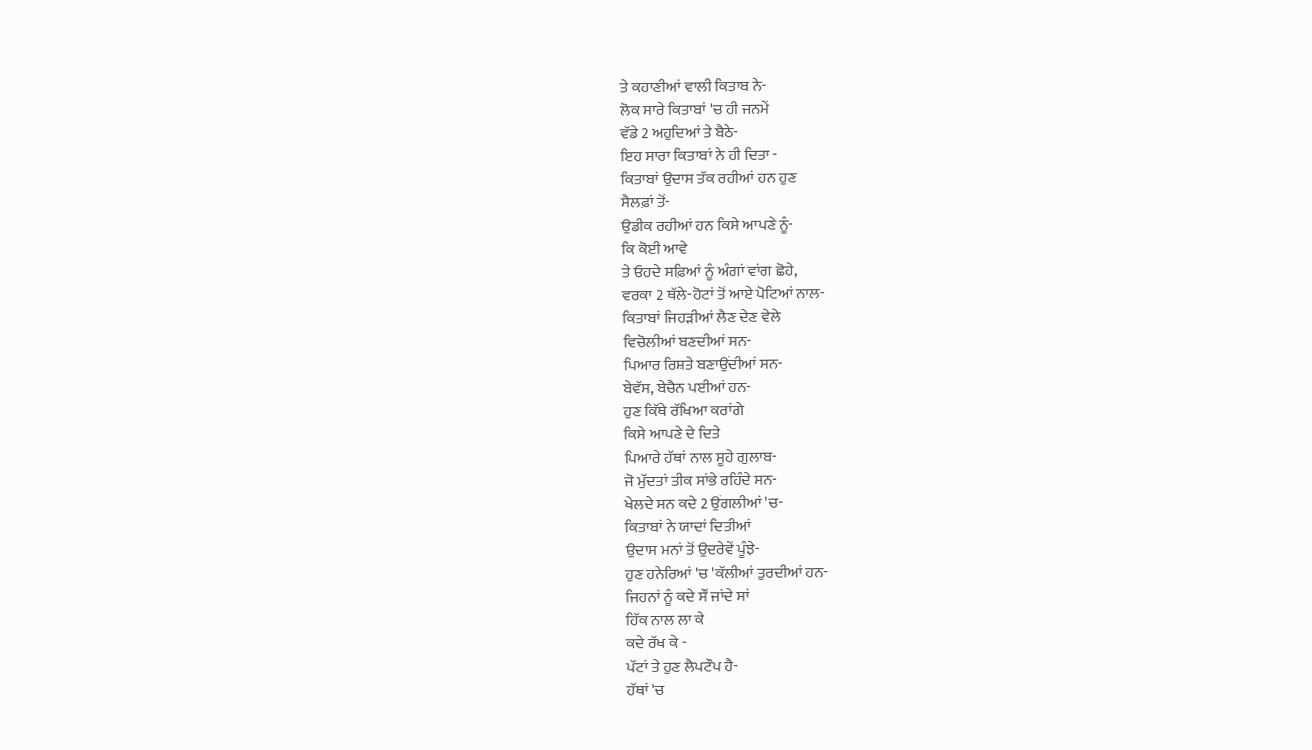ਤੇ ਕਹਾਣੀਆਂ ਵਾਲੀ ਕਿਤਾਬ ਨੇ-
ਲੋਕ ਸਾਰੇ ਕਿਤਾਬਾਂ 'ਚ ਹੀ ਜਨਮੇਂ
ਵੱਡੇ 2 ਅਹੁਦਿਆਂ ਤੇ ਬੈਠੇ-
ਇਹ ਸਾਰਾ ਕਿਤਾਬਾਂ ਨੇ ਹੀ ਦਿਤਾ -
ਕਿਤਾਬਾਂ ਉਦਾਸ ਤੱਕ ਰਹੀਆਂ ਹਨ ਹੁਣ
ਸੈਲਫ਼ਾਂ ਤੋਂ-
ਉਡੀਕ ਰਹੀਆਂ ਹਨ ਕਿਸੇ ਆਪਣੇ ਨੂੰ-
ਕਿ ਕੋਈ ਆਵੇ
ਤੇ ਓਹਦੇ ਸਫ਼ਿਆਂ ਨੂੰ ਅੰਗਾਂ ਵਾਂਗ ਛੋਹੇ,
ਵਰਕਾ 2 ਥੱਲੇ-ਹੋਟਾਂ ਤੋਂ ਆਏ ਪੋਟਿਆਂ ਨਾਲ-
ਕਿਤਾਬਾਂ ਜਿਹੜੀਆਂ ਲੈਣ ਦੇਣ ਵੇਲੇ
ਵਿਚੋਲੀਆਂ ਬਣਦੀਆਂ ਸਨ-
ਪਿਆਰ ਰਿਸ਼ਤੇ ਬਣਾਉਂਦੀਆਂ ਸਨ-
ਬੇਵੱਸ, ਬੇਚੈਨ ਪਈਆਂ ਹਨ-
ਹੁਣ ਕਿੱਥੇ ਰੱਖਿਆ ਕਰਾਂਗੇ
ਕਿਸੇ ਆਪਣੇ ਦੇ ਦਿਤੇ
ਪਿਆਰੇ ਹੱਥਾਂ ਨਾਲ ਸੂਹੇ ਗੁਲਾਬ-
ਜੋ ਮੁੱਦਤਾਂ ਤੀਕ ਸਾਂਭੇ ਰਹਿੰਦੇ ਸਨ-
ਖੇਲਦੇ ਸਨ ਕਦੇ 2 ਉਂਗਲੀਆਂ 'ਚ-
ਕਿਤਾਬਾਂ ਨੇ ਯਾਦਾਂ ਦਿਤੀਆਂ
ਉਦਾਸ ਮਨਾਂ ਤੋਂ ਉਦਰੇਵੇਂ ਪੂੰਝੇ-
ਹੁਣ ਹਨੇਰਿਆਂ 'ਚ 'ਕੱਲੀਆਂ ਤੁਰਦੀਆਂ ਹਨ-
ਜਿਹਨਾਂ ਨੂੰ ਕਦੇ ਸੌਂ ਜਾਂਦੇ ਸਾਂ
ਹਿੱਕ ਨਾਲ ਲਾ ਕੇ
ਕਦੇ ਰੱਖ ਕੇ -
ਪੱਟਾਂ ਤੇ ਹੁਣ ਲੈਪਟੌਪ ਹੈ-
ਹੱਥਾਂ 'ਚ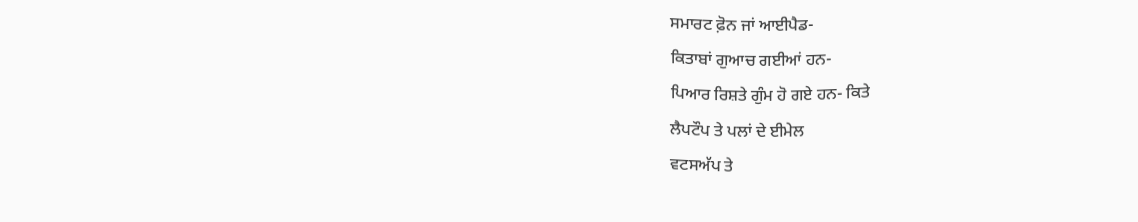ਸਮਾਰਟ ਫ਼ੋਨ ਜਾਂ ਆਈਪੈਡ-
ਕਿਤਾਬਾਂ ਗੁਆਚ ਗਈਆਂ ਹਨ-
ਪਿਆਰ ਰਿਸ਼ਤੇ ਗੁੰਮ ਹੋ ਗਏ ਹਨ- ਕਿਤੇ
ਲੈਪਟੌਪ ਤੇ ਪਲਾਂ ਦੇ ਈਮੇਲ
ਵਟਸਅੱਪ ਤੇ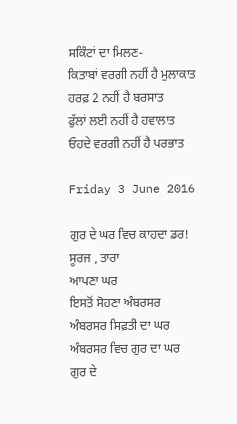ਸਕਿੰਟਾਂ ਦਾ ਮਿਲਣ-
ਕਿਤਾਬਾਂ ਵਰਗੀ ਨਹੀਂ ਹੈ ਮੁਲਾਕਾਤ
ਹਰਫ਼ 2 ਨਹੀਂ ਹੈ ਬਰਸਾਤ
ਫੁੱਲਾਂ ਲਈ ਨਹੀਂ ਹੈ ਹਵਾਲਾਤ
ਓਹਦੇ ਵਰਗੀ ਨਹੀਂ ਹੈ ਪਰਭਾਤ

Friday 3 June 2016

ਗੁਰ ਦੇ ਘਰ ਵਿਚ ਕਾਹਦਾ ਡਰ!
ਸੂਰਜ , ਤਾਰਾ
ਆਪਣਾ ਘਰ
ਇਸਤੋਂ ਸੋਹਣਾ ਅੰਬਰਸਰ
ਅੰਬਰਸਰ ਸਿਫ਼ਤੀ ਦਾ ਘਰ
ਅੰਬਰਸਰ ਵਿਚ ਗੁਰ ਦਾ ਘਰ
ਗੁਰ ਦੇ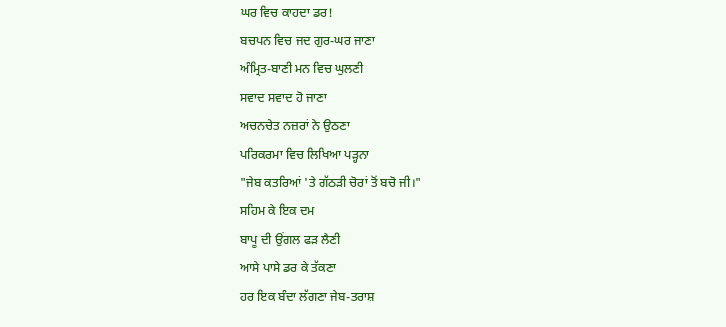ਘਰ ਵਿਚ ਕਾਹਦਾ ਡਰ!
ਬਚਪਨ ਵਿਚ ਜਦ ਗੁਰ-ਘਰ ਜਾਣਾ
ਅੰਮ੍ਰਿਤ-ਬਾਣੀ ਮਨ ਵਿਚ ਘੁਲਣੀ
ਸਵਾਦ ਸਵਾਦ ਹੋ ਜਾਣਾ
ਅਚਨਚੇਤ ਨਜ਼ਰਾਂ ਨੇ ਉਠਣਾ
ਪਰਿਕਰਮਾ ਵਿਚ ਲਿਖਿਆ ਪੜ੍ਹਨਾ
"ਜੇਬ ਕਤਰਿਆਂ 'ਤੇ ਗੱਠੜੀ ਚੋਰਾਂ ਤੋਂ ਬਚੋ ਜੀ।"
ਸਹਿਮ ਕੇ ਇਕ ਦਮ
ਬਾਪੂ ਦੀ ਉਂਗਲ ਫੜ ਲੈਣੀ
ਆਸੇ ਪਾਸੇ ਡਰ ਕੇ ਤੱਕਣਾ
ਹਰ ਇਕ ਬੰਦਾ ਲੱਗਣਾ ਜੇਬ-ਤਰਾਸ਼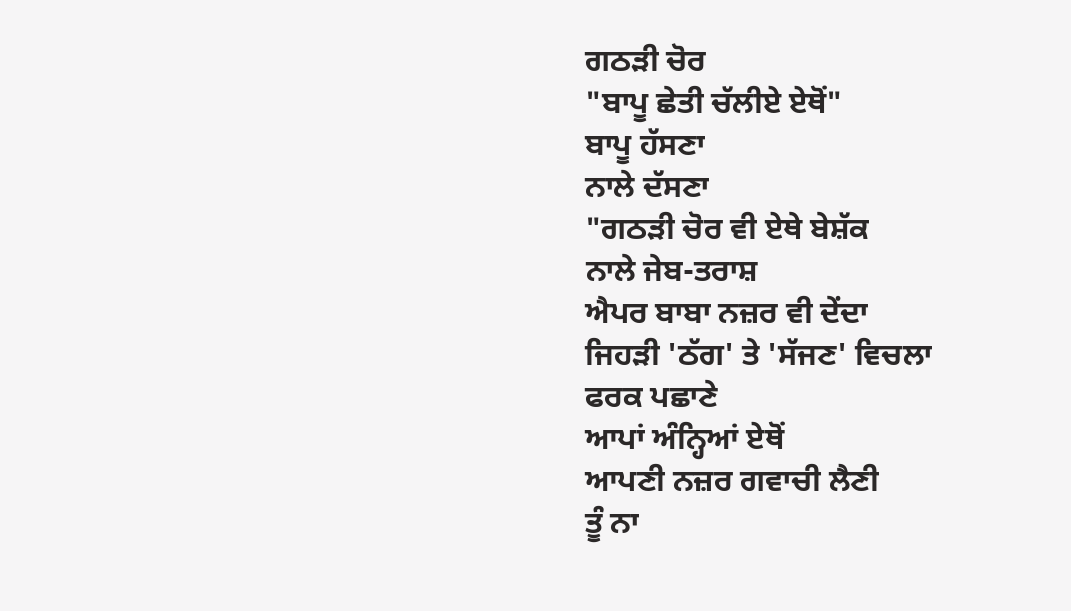ਗਠੜੀ ਚੋਰ
"ਬਾਪੂ ਛੇਤੀ ਚੱਲੀਏ ਏਥੋਂ"
ਬਾਪੂ ਹੱਸਣਾ
ਨਾਲੇ ਦੱਸਣਾ
"ਗਠੜੀ ਚੋਰ ਵੀ ਏਥੇ ਬੇਸ਼ੱਕ
ਨਾਲੇ ਜੇਬ-ਤਰਾਸ਼
ਐਪਰ ਬਾਬਾ ਨਜ਼ਰ ਵੀ ਦੇਂਦਾ
ਜਿਹੜੀ 'ਠੱਗ' ਤੇ 'ਸੱਜਣ' ਵਿਚਲਾ
ਫਰਕ ਪਛਾਣੇ
ਆਪਾਂ ਅੰਨ੍ਹਿਆਂ ਏਥੋਂ
ਆਪਣੀ ਨਜ਼ਰ ਗਵਾਚੀ ਲੈਣੀ
ਤੂੰ ਨਾ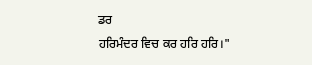ਡਰ
ਹਰਿਮੰਦਰ ਵਿਚ ਕਰ ਹਰਿ ਹਰਿ।"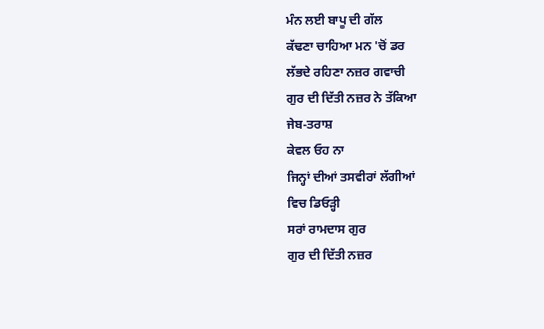ਮੰਨ ਲਈ ਬਾਪੂ ਦੀ ਗੱਲ
ਕੱਢਣਾ ਚਾਹਿਆ ਮਨ 'ਚੋਂ ਡਰ
ਲੱਭਦੇ ਰਹਿਣਾ ਨਜ਼ਰ ਗਵਾਚੀ
ਗੁਰ ਦੀ ਦਿੱਤੀ ਨਜ਼ਰ ਨੇ ਤੱਕਿਆ
ਜੇਬ-ਤਰਾਸ਼
ਕੇਵਲ ਓਹ ਨਾ
ਜਿਨ੍ਹਾਂ ਦੀਆਂ ਤਸਵੀਰਾਂ ਲੱਗੀਆਂ
ਵਿਚ ਡਿਓੜ੍ਹੀ
ਸਰਾਂ ਰਾਮਦਾਸ ਗੁਰ
ਗੁਰ ਦੀ ਦਿੱਤੀ ਨਜ਼ਰ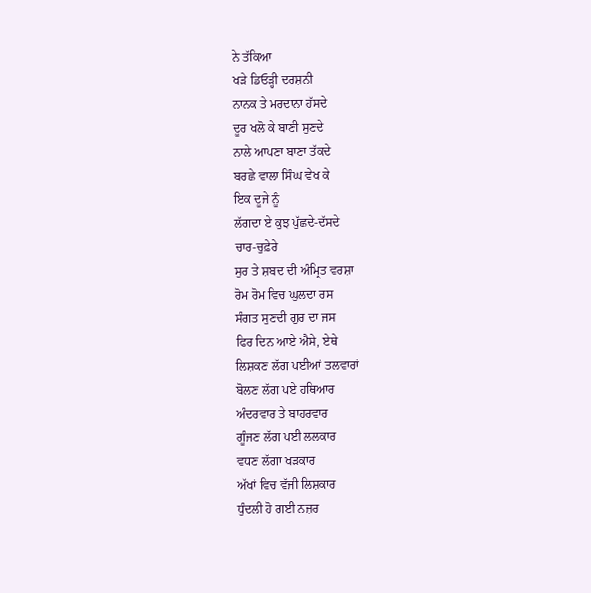ਨੇ ਤੱਕਿਆ
ਖੜੇ ਡਿਓੜ੍ਹੀ ਦਰਸ਼ਨੀ
ਨਾਨਕ ਤੇ ਮਰਦਾਨਾ ਹੱਸਦੇ
ਦੂਰ ਖਲੋ ਕੇ ਬਾਣੀ ਸੁਣਦੇ
ਨਾਲੇ ਆਪਣਾ ਬਾਣਾ ਤੱਕਦੇ
ਬਰਛੇ ਵਾਲਾ ਸਿੰਘ ਵੇਖ ਕੇ
ਇਕ ਦੂਜੇ ਨੂੰ
ਲੱਗਦਾ ਏ ਕੁਝ ਪੁੱਛਦੇ-ਦੱਸਦੇ
ਚਾਰ-ਚੁਫ਼ੇਰੇ
ਸੁਰ ਤੇ ਸ਼ਬਦ ਦੀ ਅੰਮ੍ਰਿਤ ਵਰਸ਼ਾ
ਰੋਮ ਰੋਮ ਵਿਚ ਘੁਲਦਾ ਰਸ
ਸੰਗਤ ਸੁਣਦੀ ਗੁਰ ਦਾ ਜਸ
ਫਿਰ ਦਿਨ ਆਏ ਐਸੇ, ਏਥੇ
ਲਿਸ਼ਕਣ ਲੱਗ ਪਈਆਂ ਤਲਵਾਰਾਂ
ਬੋਲਣ ਲੱਗ ਪਏ ਹਥਿਆਰ
ਅੰਦਰਵਾਰ ਤੇ ਬਾਹਰਵਾਰ
ਗੂੰਜਣ ਲੱਗ ਪਈ ਲਲਕਾਰ
ਵਧਣ ਲੱਗਾ ਖੜਕਾਰ
ਅੱਖਾਂ ਵਿਚ ਵੱਜੀ ਲਿਸ਼ਕਾਰ
ਧੁੰਦਲੀ ਹੋ ਗਈ ਨਜ਼ਰ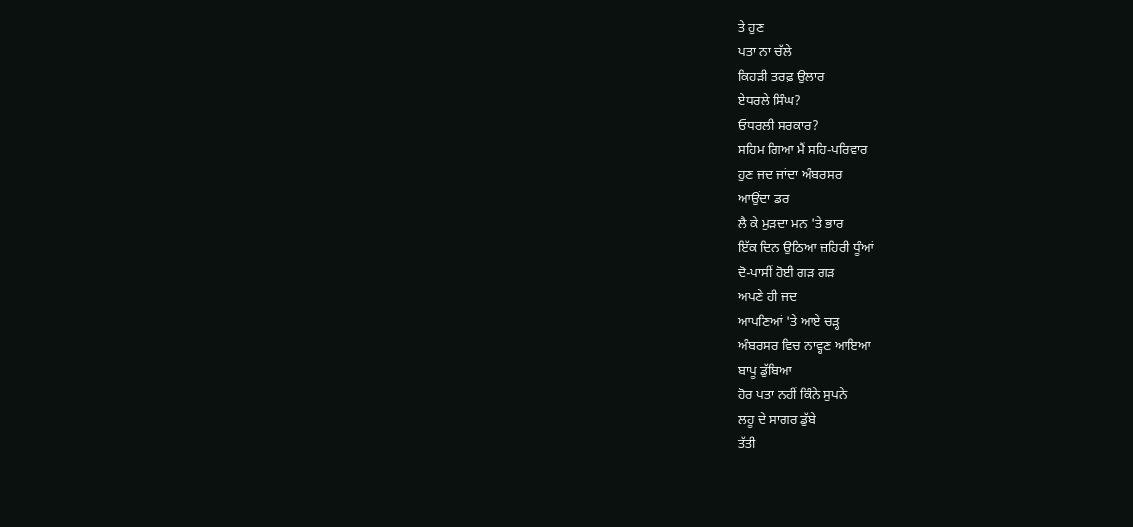ਤੇ ਹੁਣ
ਪਤਾ ਨਾ ਚੱਲੇ
ਕਿਹੜੀ ਤਰਫ਼ ਉਲਾਰ
ਏਧਰਲੇ ਸਿੰਘ?
ਓਧਰਲੀ ਸਰਕਾਰ?
ਸਹਿਮ ਗਿਆ ਮੈਂ ਸਹਿ-ਪਰਿਵਾਰ
ਹੁਣ ਜਦ ਜਾਂਦਾ ਅੰਬਰਸਰ
ਆਉਂਦਾ ਡਰ
ਲੈ ਕੇ ਮੁੜਦਾ ਮਨ 'ਤੇ ਭਾਰ
ਇੱਕ ਦਿਨ ਉਠਿਆ ਜ਼ਹਿਰੀ ਧੂੰਆਂ
ਦੋ-ਪਾਸੀਂ ਹੋਈ ਗੜ ਗੜ
ਅਪਣੇ ਹੀ ਜਦ
ਆਪਣਿਆਂ 'ਤੇ ਆਏ ਚੜ੍ਹ
ਅੰਬਰਸਰ ਵਿਚ ਨਾਵ੍ਹਣ ਆਇਆ
ਬਾਪੂ ਡੁੱਬਿਆ
ਹੋਰ ਪਤਾ ਨਹੀਂ ਕਿੰਨੇ ਸੁਪਨੇ
ਲਹੂ ਦੇ ਸਾਗਰ ਡੁੱਬੇ
ਤੱਤੀ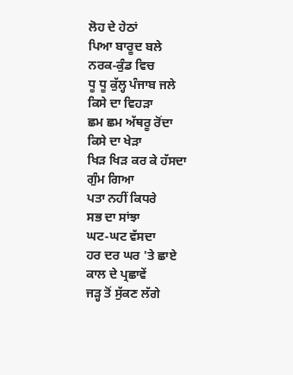ਲੋਹ ਦੇ ਹੇਠਾਂ
ਪਿਆ ਬਾਰੂਦ ਬਲੇ
ਨਰਕ-ਕੁੰਡ ਵਿਚ
ਧੂ ਧੂ ਕੁੱਲ੍ਹ ਪੰਜਾਬ ਜਲੇ
ਕਿਸੇ ਦਾ ਵਿਹੜਾ
ਛਮ ਛਮ ਅੱਥਰੂ ਰੋਂਦਾ
ਕਿਸੇ ਦਾ ਖੇੜਾ
ਖਿੜ ਖਿੜ ਕਰ ਕੇ ਹੱਸਦਾ
ਗੁੰਮ ਗਿਆ
ਪਤਾ ਨਹੀਂ ਕਿਧਰੇ
ਸਭ ਦਾ ਸਾਂਝਾ
ਘਟ-ਘਟ ਵੱਸਦਾ
ਹਰ ਦਰ ਘਰ 'ਤੇ ਛਾਏ
ਕਾਲ ਦੇ ਪ੍ਰਛਾਵੇਂ
ਜੜ੍ਹ ਤੋਂ ਸੁੱਕਣ ਲੱਗੇ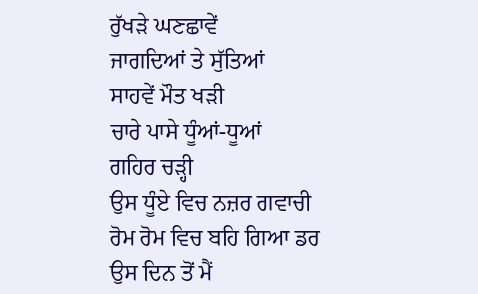ਰੁੱਖੜੇ ਘਣਛਾਵੇਂ
ਜਾਗਦਿਆਂ ਤੇ ਸੁੱਤਿਆਂ
ਸਾਹਵੇਂ ਮੌਤ ਖੜੀ
ਚਾਰੇ ਪਾਸੇ ਧੂੰਆਂ-ਧੂਆਂ
ਗਹਿਰ ਚੜ੍ਹੀ
ਉਸ ਧੂੰਏ ਵਿਚ ਨਜ਼ਰ ਗਵਾਚੀ
ਰੋਮ ਰੋਮ ਵਿਚ ਬਹਿ ਗਿਆ ਡਰ
ਉਸ ਦਿਨ ਤੋਂ ਮੈਂ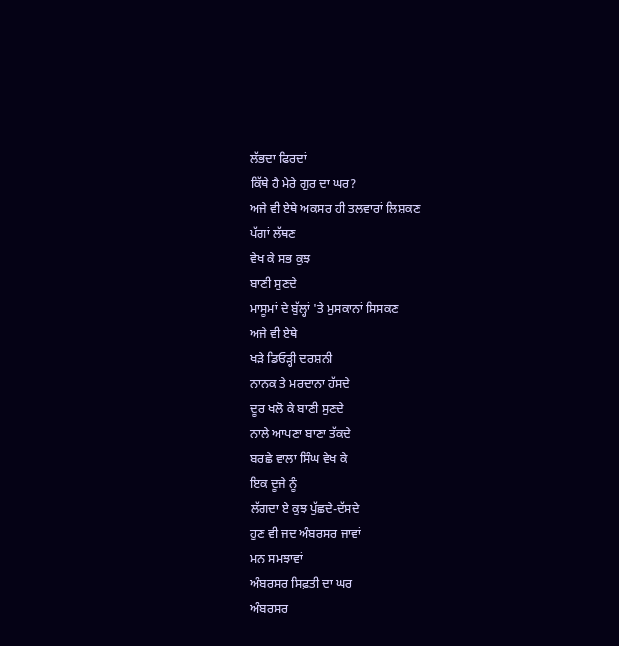ਲੱਭਦਾ ਫਿਰਦਾਂ
ਕਿੱਥੇ ਹੈ ਮੇਰੇ ਗੁਰ ਦਾ ਘਰ?
ਅਜੇ ਵੀ ਏਥੇ ਅਕਸਰ ਹੀ ਤਲਵਾਰਾਂ ਲਿਸ਼ਕਣ
ਪੱਗਾਂ ਲੱਥਣ
ਵੇਖ ਕੇ ਸਭ ਕੁਝ
ਬਾਣੀ ਸੁਣਦੇ
ਮਾਸੂਮਾਂ ਦੇ ਬੁੱਲ੍ਹਾਂ 'ਤੇ ਮੁਸਕਾਨਾਂ ਸਿਸਕਣ
ਅਜੇ ਵੀ ਏਥੇ
ਖੜੇ ਡਿਓੜ੍ਹੀ ਦਰਸ਼ਨੀ
ਨਾਨਕ ਤੇ ਮਰਦਾਨਾ ਹੱਸਦੇ
ਦੂਰ ਖਲੋ ਕੇ ਬਾਣੀ ਸੁਣਦੇ
ਨਾਲੇ ਆਪਣਾ ਬਾਣਾ ਤੱਕਦੇ
ਬਰਛੇ ਵਾਲਾ ਸਿੰਘ ਵੇਖ ਕੇ
ਇਕ ਦੂਜੇ ਨੂੰ
ਲੱਗਦਾ ਏ ਕੁਝ ਪੁੱਛਦੇ-ਦੱਸਦੇ
ਹੁਣ ਵੀ ਜਦ ਅੰਬਰਸਰ ਜਾਵਾਂ
ਮਨ ਸਮਝਾਵਾਂ
ਅੰਬਰਸਰ ਸਿਫ਼ਤੀ ਦਾ ਘਰ
ਅੰਬਰਸਰ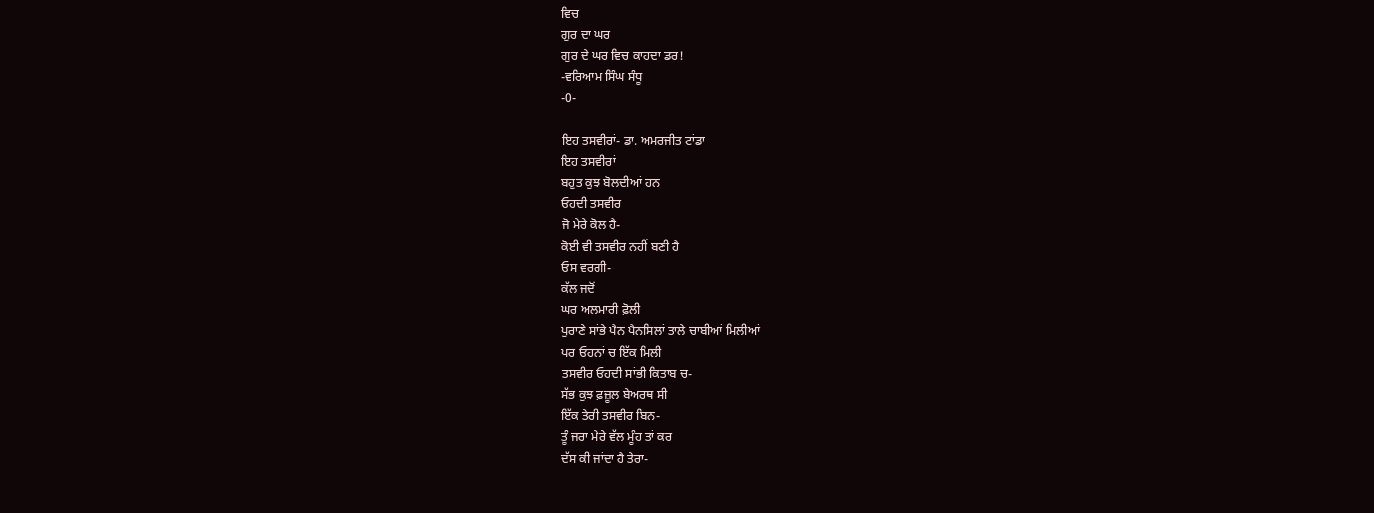ਵਿਚ
ਗੁਰ ਦਾ ਘਰ
ਗੁਰ ਦੇ ਘਰ ਵਿਚ ਕਾਹਦਾ ਡਰ!
-ਵਰਿਆਮ ਸਿੰਘ ਸੰਧੂ
-0-

ਇਹ ਤਸਵੀਰਾਂ- ਡਾ. ਅਮਰਜੀਤ ਟਾਂਡਾ
ਇਹ ਤਸਵੀਰਾਂ
ਬਹੁਤ ਕੁਝ ਬੋਲਦੀਆਂ ਹਨ
ਓਹਦੀ ਤਸਵੀਰ
ਜੋ ਮੇਰੇ ਕੋਲ ਹੈ-
ਕੋਈ ਵੀ ਤਸਵੀਰ ਨਹੀਂ ਬਣੀ ਹੈ
ਓਸ ਵਰਗੀ-
ਕੱਲ ਜਦੋਂ
ਘਰ ਅਲਮਾਰੀ ਫ਼ੋਲੀ
ਪੁਰਾਣੇ ਸਾਂਭੇ ਪੈਨ ਪੈਨਸਿਲਾਂ ਤਾਲੇ ਚਾਬੀਆਂ ਮਿਲੀਆਂ
ਪਰ ਓਹਨਾਂ ਚ ਇੱਕ ਮਿਲੀ
ਤਸਵੀਰ ਓਹਦੀ ਸਾਂਭੀ ਕਿਤਾਬ ਚ-
ਸੱਭ ਕੁਝ ਫ਼ਜ਼ੂਲ ਬੇਅਰਥ ਸੀ
ਇੱਕ ਤੇਰੀ ਤਸਵੀਰ ਬਿਨ-
ਤੂੰ ਜਰਾ ਮੇਰੇ ਵੱਲ ਮੂੰਹ ਤਾਂ ਕਰ
ਦੱਸ ਕੀ ਜਾਂਦਾ ਹੈ ਤੇਰਾ-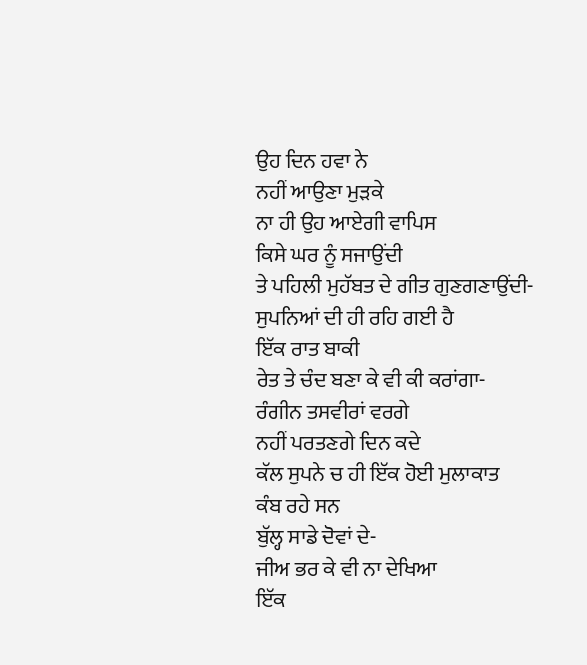ਉਹ ਦਿਨ ਹਵਾ ਨੇ
ਨਹੀਂ ਆਉਣਾ ਮੁੜਕੇ
ਨਾ ਹੀ ਉਹ ਆਏਗੀ ਵਾਪਿਸ
ਕਿਸੇ ਘਰ ਨੂੰ ਸਜਾਉਂਦੀ
ਤੇ ਪਹਿਲੀ ਮੁਹੱਬਤ ਦੇ ਗੀਤ ਗੁਣਗਣਾਉਂਦੀ-
ਸੁਪਨਿਆਂ ਦੀ ਹੀ ਰਹਿ ਗਈ ਹੈ
ਇੱਕ ਰਾਤ ਬਾਕੀ
ਰੇਤ ਤੇ ਚੰਦ ਬਣਾ ਕੇ ਵੀ ਕੀ ਕਰਾਂਗਾ-
ਰੰਗੀਨ ਤਸਵੀਰਾਂ ਵਰਗੇ
ਨਹੀਂ ਪਰਤਣਗੇ ਦਿਨ ਕਦੇ
ਕੱਲ ਸੁਪਨੇ ਚ ਹੀ ਇੱਕ ਹੋਈ ਮੁਲਾਕਾਤ
ਕੰਬ ਰਹੇ ਸਨ
ਬੁੱਲ੍ਹ ਸਾਡੇ ਦੋਵਾਂ ਦੇ-
ਜੀਅ ਭਰ ਕੇ ਵੀ ਨਾ ਦੇਖਿਆ
ਇੱਕ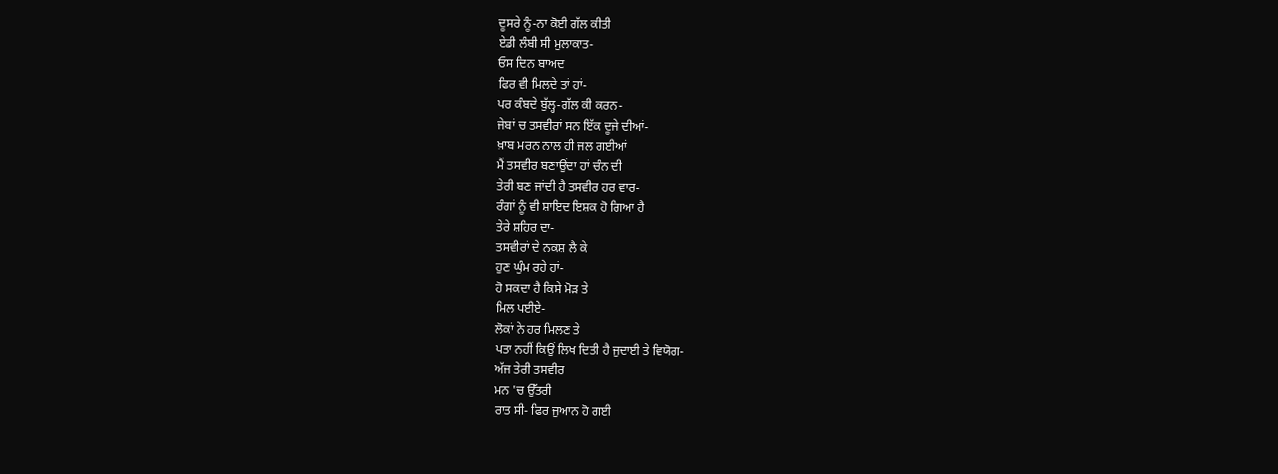ਦੂਸਰੇ ਨੂੰ-ਨਾ ਕੋਈ ਗੱਲ ਕੀਤੀ
ਏਡੀ ਲੰਬੀ ਸੀ ਮੁਲਾਕਾਤ-
ਓਸ ਦਿਨ ਬਾਅਦ
ਫਿਰ ਵੀ ਮਿਲਦੇ ਤਾਂ ਹਾਂ-
ਪਰ ਕੰਬਦੇ ਬੁੱਲ੍ਹ-ਗੱਲ ਕੀ ਕਰਨ-
ਜੇਬਾਂ ਚ ਤਸਵੀਰਾਂ ਸਨ ਇੱਕ ਦੂਜੇ ਦੀਆਂ-
ਖ਼ਾਬ ਮਰਨ ਨਾਲ ਹੀ ਜਲ ਗਈਆਂ
ਮੈਂ ਤਸਵੀਰ ਬਣਾਉਂਦਾ ਹਾਂ ਚੰਨ ਦੀ
ਤੇਰੀ ਬਣ ਜਾਂਦੀ ਹੈ ਤਸਵੀਰ ਹਰ ਵਾਰ-
ਰੰਗਾਂ ਨੂੰ ਵੀ ਸ਼ਾਇਦ ਇਸ਼ਕ ਹੋ ਗਿਆ ਹੈ
ਤੇਰੇ ਸ਼ਹਿਰ ਦਾ-
ਤਸਵੀਰਾਂ ਦੇ ਨਕਸ਼ ਲੈ ਕੇ
ਹੁਣ ਘੁੰਮ ਰਹੇ ਹਾਂ-
ਹੋ ਸਕਦਾ ਹੈ ਕਿਸੇ ਮੋੜ ਤੇ
ਮਿਲ ਪਈਏ-
ਲੋਕਾਂ ਨੇ ਹਰ ਮਿਲਣ ਤੇ
ਪਤਾ ਨਹੀਂ ਕਿਉਂ ਲਿਖ ਦਿਤੀ ਹੈ ਜੁਦਾਈ ਤੇ ਵਿਯੋਗ-
ਅੱਜ ਤੇਰੀ ਤਸਵੀਰ
ਮਨ 'ਚ ਉੱਤਰੀ
ਰਾਤ ਸੀ- ਫਿਰ ਜੁਆਨ ਹੋ ਗਈ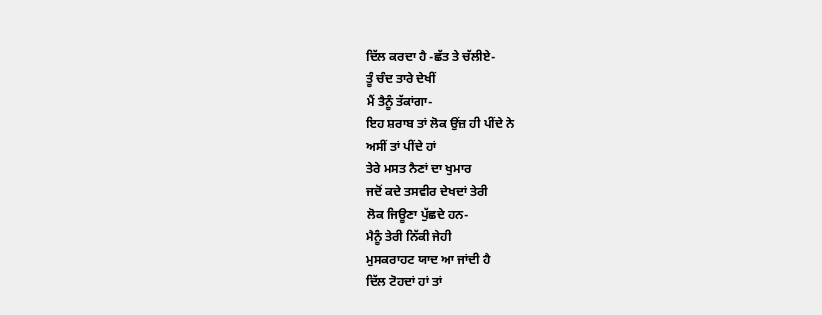ਦਿੱਲ ਕਰਦਾ ਹੈ -ਛੱਤ ਤੇ ਚੱਲੀਏ-
ਤੂੰ ਚੰਦ ਤਾਰੇ ਦੇਖੀਂ
ਮੈਂ ਤੈਨੂੰ ਤੱਕਾਂਗਾ-
ਇਹ ਸ਼ਰਾਬ ਤਾਂ ਲੋਕ ਉਂਜ਼ ਹੀ ਪੀਂਦੇ ਨੇ
ਅਸੀਂ ਤਾਂ ਪੀਂਦੇ ਹਾਂ
ਤੇਰੇ ਮਸਤ ਨੈਣਾਂ ਦਾ ਖੁਮਾਰ
ਜਦੋਂ ਕਦੇ ਤਸਵੀਰ ਦੇਖਦਾਂ ਤੇਰੀ
ਲੋਕ ਜਿਊਣਾ ਪੁੱਛਦੇ ਹਨ-
ਮੈਨੂੰ ਤੇਰੀ ਨਿੱਕੀ ਜੇਹੀ
ਮੁਸਕਰਾਹਟ ਯਾਦ ਆ ਜਾਂਦੀ ਹੈ
ਦਿੱਲ ਟੋਹਦਾਂ ਹਾਂ ਤਾਂ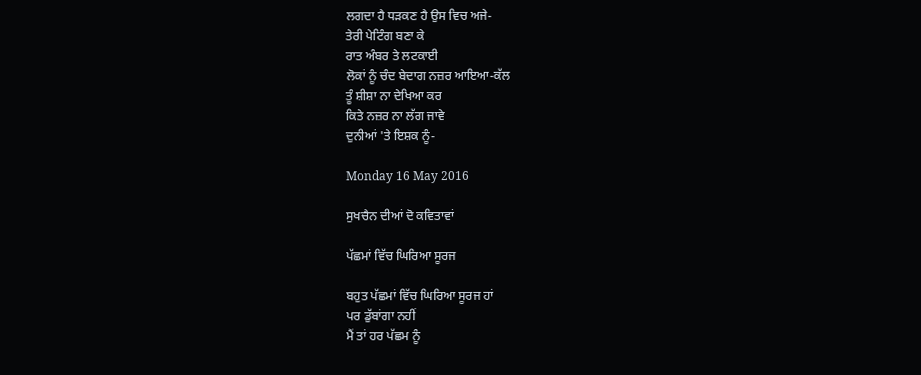ਲਗਦਾ ਹੈ ਧੜਕਣ ਹੈ ਉਸ ਵਿਚ ਅਜੇ-
ਤੇਰੀ ਪੇਟਿੰਗ ਬਣਾ ਕੇ
ਰਾਤ ਅੰਬਰ ਤੇ ਲਟਕਾਈ
ਲੋਕਾਂ ਨੂੰ ਚੰਦ ਬੇਦਾਗ ਨਜ਼ਰ ਆਇਆ-ਕੱਲ
ਤੂੰ ਸ਼ੀਸ਼ਾ ਨਾ ਦੇਖਿਆ ਕਰ
ਕਿਤੇ ਨਜ਼ਰ ਨਾ ਲੱਗ ਜਾਵੇ
ਦੁਨੀਆਂ 'ਤੇ ਇਸ਼ਕ ਨੂੰ-

Monday 16 May 2016

ਸੁਖਚੈਨ ਦੀਆਂ ਦੋ ਕਵਿਤਾਵਾਂ

ਪੱਛਮਾਂ ਵਿੱਚ ਘਿਰਿਆ ਸੂਰਜ

ਬਹੁਤ ਪੱਛਮਾਂ ਵਿੱਚ ਘਿਰਿਆ ਸੂਰਜ ਹਾਂ
ਪਰ ਡੁੱਬਾਂਗਾ ਨਹੀਂ
ਮੈਂ ਤਾਂ ਹਰ ਪੱਛਮ ਨੂੰ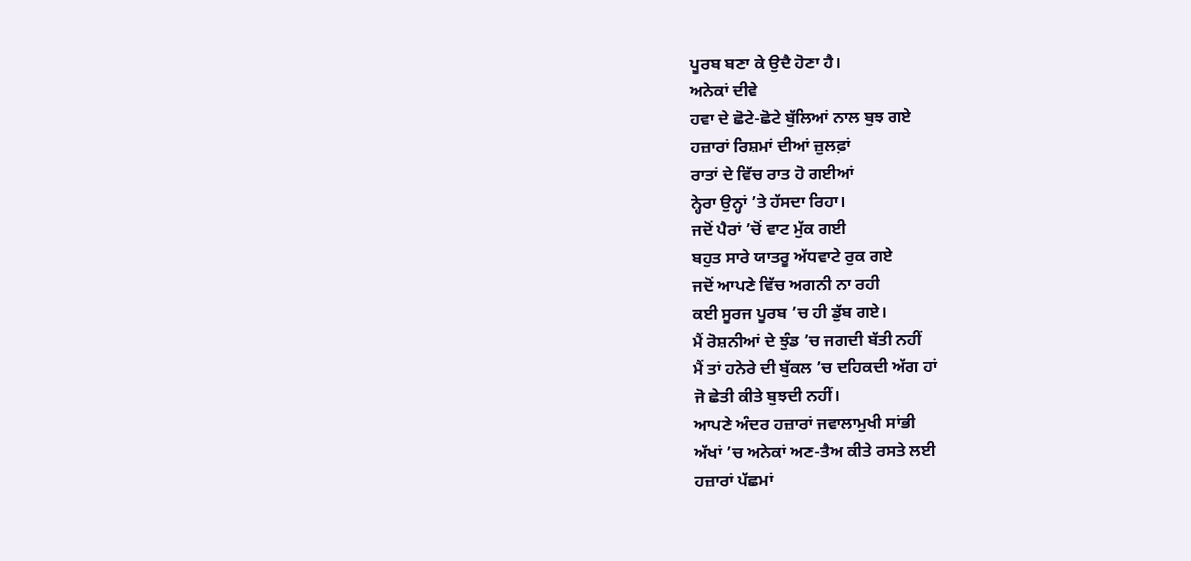ਪੂਰਬ ਬਣਾ ਕੇ ਉਦੈ ਹੋਣਾ ਹੈ।
ਅਨੇਕਾਂ ਦੀਵੇ
ਹਵਾ ਦੇ ਛੋਟੇ-ਛੋਟੇ ਬੁੱਲਿਆਂ ਨਾਲ ਬੁਝ ਗਏ
ਹਜ਼ਾਰਾਂ ਰਿਸ਼ਮਾਂ ਦੀਆਂ ਜ਼ੁਲਫ਼ਾਂ
ਰਾਤਾਂ ਦੇ ਵਿੱਚ ਰਾਤ ਹੋ ਗਈਆਂ
ਨ੍ਹੇਰਾ ਉਨ੍ਹਾਂ ’ਤੇ ਹੱਸਦਾ ਰਿਹਾ।
ਜਦੋਂ ਪੈਰਾਂ ’ਚੋਂ ਵਾਟ ਮੁੱਕ ਗਈ
ਬਹੁਤ ਸਾਰੇ ਯਾਤਰੂ ਅੱਧਵਾਟੇ ਰੁਕ ਗਏ
ਜਦੋਂ ਆਪਣੇ ਵਿੱਚ ਅਗਨੀ ਨਾ ਰਹੀ
ਕਈ ਸੂਰਜ ਪੂਰਬ ’ਚ ਹੀ ਡੁੱਬ ਗਏ।
ਮੈਂ ਰੋਸ਼ਨੀਆਂ ਦੇ ਝੁੰਡ ’ਚ ਜਗਦੀ ਬੱਤੀ ਨਹੀਂ
ਮੈਂ ਤਾਂ ਹਨੇਰੇ ਦੀ ਬੁੱਕਲ ’ਚ ਦਹਿਕਦੀ ਅੱਗ ਹਾਂ
ਜੋ ਛੇਤੀ ਕੀਤੇ ਬੁਝਦੀ ਨਹੀਂ।
ਆਪਣੇ ਅੰਦਰ ਹਜ਼ਾਰਾਂ ਜਵਾਲਾਮੁਖੀ ਸਾਂਭੀ
ਅੱਖਾਂ ’ਚ ਅਨੇਕਾਂ ਅਣ-ਤੈਅ ਕੀਤੇ ਰਸਤੇ ਲਈ
ਹਜ਼ਾਰਾਂ ਪੱਛਮਾਂ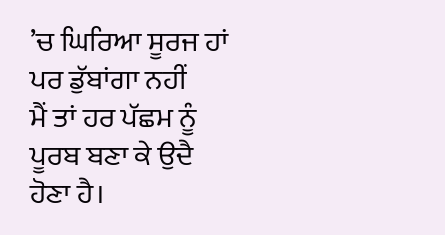’ਚ ਘਿਰਿਆ ਸੂਰਜ ਹਾਂ
ਪਰ ਡੁੱਬਾਂਗਾ ਨਹੀਂ
ਮੈਂ ਤਾਂ ਹਰ ਪੱਛਮ ਨੂੰ ਪੂਰਬ ਬਣਾ ਕੇ ਉਦੈ ਹੋਣਾ ਹੈ।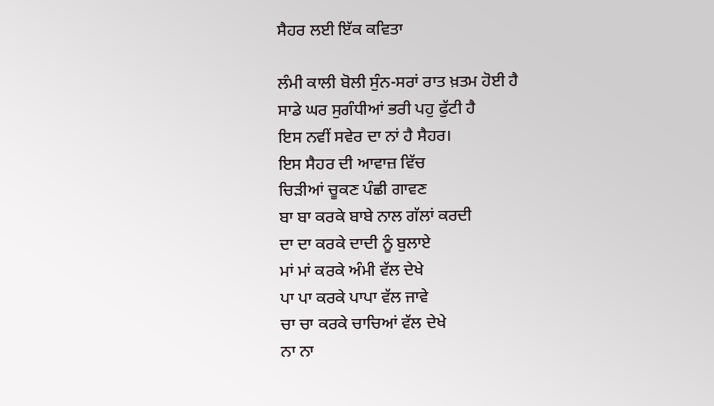ਸੈਹਰ ਲਈ ਇੱਕ ਕਵਿਤਾ

ਲੰਮੀ ਕਾਲੀ ਬੋਲੀ ਸੁੰਨ-ਸਰਾਂ ਰਾਤ ਖ਼ਤਮ ਹੋਈ ਹੈ
ਸਾਡੇ ਘਰ ਸੁਗੰਧੀਆਂ ਭਰੀ ਪਹੁ ਫੁੱਟੀ ਹੈ
ਇਸ ਨਵੀਂ ਸਵੇਰ ਦਾ ਨਾਂ ਹੈ ਸੈਹਰ।
ਇਸ ਸੈਹਰ ਦੀ ਆਵਾਜ਼ ਵਿੱਚ
ਚਿੜੀਆਂ ਚੂਕਣ ਪੰਛੀ ਗਾਵਣ
ਬਾ ਬਾ ਕਰਕੇ ਬਾਬੇ ਨਾਲ ਗੱਲਾਂ ਕਰਦੀ
ਦਾ ਦਾ ਕਰਕੇ ਦਾਦੀ ਨੂੰ ਬੁਲਾਏ
ਮਾਂ ਮਾਂ ਕਰਕੇ ਅੰਮੀ ਵੱਲ ਦੇਖੇ
ਪਾ ਪਾ ਕਰਕੇ ਪਾਪਾ ਵੱਲ ਜਾਵੇ
ਚਾ ਚਾ ਕਰਕੇ ਚਾਚਿਆਂ ਵੱਲ ਦੇਖੇ
ਨਾ ਨਾ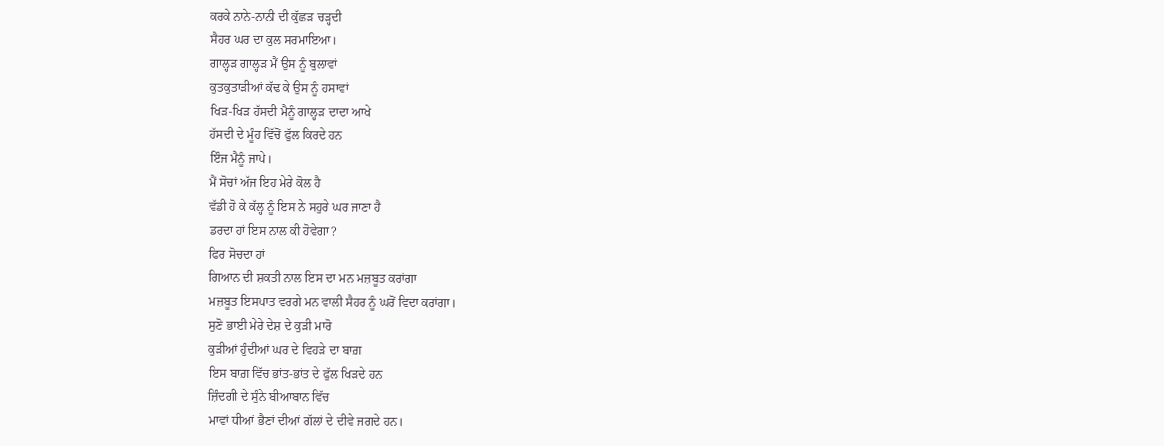ਕਰਕੇ ਨਾਨੇ-ਨਾਨੀ ਦੀ ਕੁੱਛੜ ਚੜ੍ਹਦੀ
ਸੈਹਰ ਘਰ ਦਾ ਕੁਲ ਸਰਮਾਇਆ।
ਗਾਲ੍ਹੜ ਗਾਲ੍ਹੜ ਮੈਂ ਉਸ ਨੂੰ ਬੁਲਾਵਾਂ
ਕੁਤਕੁਤਾੜੀਆਂ ਕੱਢ ਕੇ ਉਸ ਨੂੰ ਹਸਾਵਾਂ
ਖਿੜ-ਖਿੜ ਹੱਸਦੀ ਮੈਨੂੰ ਗਾਲ੍ਹੜ ਦਾਦਾ ਆਖੇ
ਹੱਸਦੀ ਦੇ ਮੂੰਹ ਵਿੱਚੋਂ ਫੁੱਲ ਕਿਰਦੇ ਹਨ
ਇੰਜ ਮੈਨੂੰ ਜਾਪੇ।
ਮੈਂ ਸੋਚਾਂ ਅੱਜ ਇਹ ਮੇਰੇ ਕੋਲ ਹੈ
ਵੱਡੀ ਹੋ ਕੇ ਕੱਲ੍ਹ ਨੂੰ ਇਸ ਨੇ ਸਹੁਰੇ ਘਰ ਜਾਣਾ ਹੈ
ਡਰਦਾ ਹਾਂ ਇਸ ਨਾਲ ਕੀ ਹੋਵੇਗਾ?
ਫਿਰ ਸੋਚਦਾ ਹਾਂ
ਗਿਆਨ ਦੀ ਸ਼ਕਤੀ ਨਾਲ ਇਸ ਦਾ ਮਨ ਮਜ਼ਬੂਤ ਕਰਾਂਗਾ
ਮਜ਼ਬੂਤ ਇਸਪਾਤ ਵਰਗੇ ਮਨ ਵਾਲੀ ਸੈਹਰ ਨੂੰ ਘਰੋਂ ਵਿਦਾ ਕਰਾਂਗਾ।
ਸੁਣੋ ਭਾਈ ਮੇਰੇ ਦੇਸ਼ ਦੇ ਕੁੜੀ ਮਾਰੋ
ਕੁੜੀਆਂ ਹੁੰਦੀਆਂ ਘਰ ਦੇ ਵਿਹੜੇ ਦਾ ਬਾਗ਼
ਇਸ ਬਾਗ਼ ਵਿੱਚ ਭਾਂਤ-ਭਾਂਤ ਦੇ ਫੁੱਲ ਖਿੜਦੇ ਹਨ
ਜ਼ਿੰਦਗੀ ਦੇ ਸੁੰਨੇ ਬੀਆਬਾਨ ਵਿੱਚ
ਮਾਵਾਂ ਧੀਆਂ ਭੈਣਾਂ ਦੀਆਂ ਗੱਲਾਂ ਦੇ ਦੀਵੇ ਜਗਦੇ ਹਨ।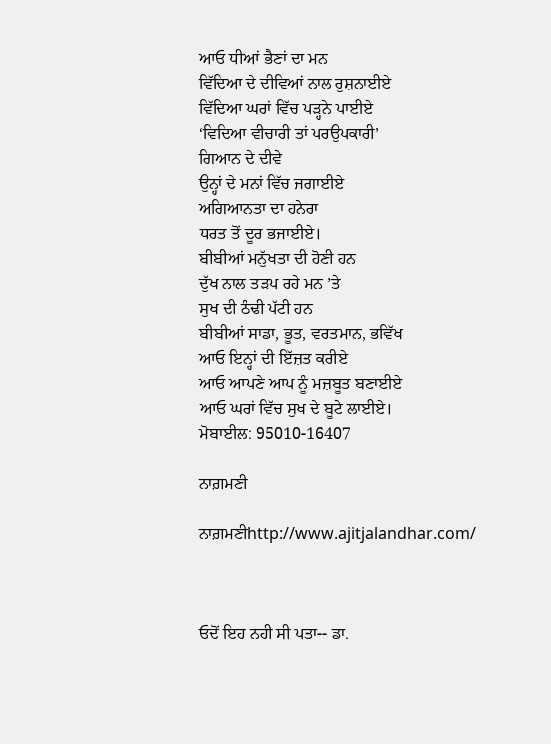ਆਓ ਧੀਆਂ ਭੈਣਾਂ ਦਾ ਮਨ
ਵਿੱਦਿਆ ਦੇ ਦੀਵਿਆਂ ਨਾਲ ਰੁਸ਼ਨਾਈਏ
ਵਿੱਦਿਆ ਘਰਾਂ ਵਿੱਚ ਪੜ੍ਹਨੇ ਪਾਈਏ
‘ਵਿਦਿਆ ਵੀਚਾਰੀ ਤਾਂ ਪਰਉਪਕਾਰੀ’
ਗਿਆਨ ਦੇ ਦੀਵੇ
ਉਨ੍ਹਾਂ ਦੇ ਮਨਾਂ ਵਿੱਚ ਜਗਾਈਏ
ਅਗਿਆਨਤਾ ਦਾ ਹਨੇਰਾ
ਧਰਤ ਤੋਂ ਦੂਰ ਭਜਾਈਏ।
ਬੀਬੀਆਂ ਮਨੁੱਖਤਾ ਦੀ ਹੋਣੀ ਹਨ
ਦੁੱਖ ਨਾਲ ਤੜਪ ਰਹੇ ਮਨ ’ਤੇ
ਸੁਖ ਦੀ ਠੰਢੀ ਪੱਟੀ ਹਨ
ਬੀਬੀਆਂ ਸਾਡਾ, ਭੂਤ, ਵਰਤਮਾਨ, ਭਵਿੱਖ
ਆਓ ਇਨ੍ਹਾਂ ਦੀ ਇੱਜ਼ਤ ਕਰੀਏ
ਆਓ ਆਪਣੇ ਆਪ ਨੂੰ ਮਜ਼ਬੂਤ ਬਣਾਈਏ
ਆਓ ਘਰਾਂ ਵਿੱਚ ਸੁਖ ਦੇ ਬੂਟੇ ਲਾਈਏ।
ਮੋਬਾਈਲ: 95010-16407

ਨਾਗ਼ਮਣੀ

ਨਾਗ਼ਮਣੀhttp://www.ajitjalandhar.com/



ਓਦੋਂ ਇਹ ਨਹੀ ਸੀ ਪਤਾ-- ਡਾ.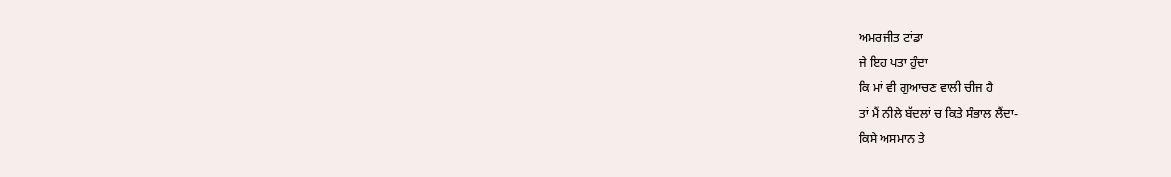ਅਮਰਜੀਤ ਟਾਂਡਾ
ਜੇ ਇਹ ਪਤਾ ਹੁੰਦਾ
ਕਿ ਮਾਂ ਵੀ ਗੁਆਚਣ ਵਾਲੀ ਚੀਜ ਹੈ
ਤਾਂ ਮੈਂ ਨੀਲੇ ਬੱਦਲਾਂ ਚ ਕਿਤੇ ਸੰਭਾਲ ਲੈਂਦਾ-
ਕਿਸੇ ਅਸਮਾਨ ਤੇ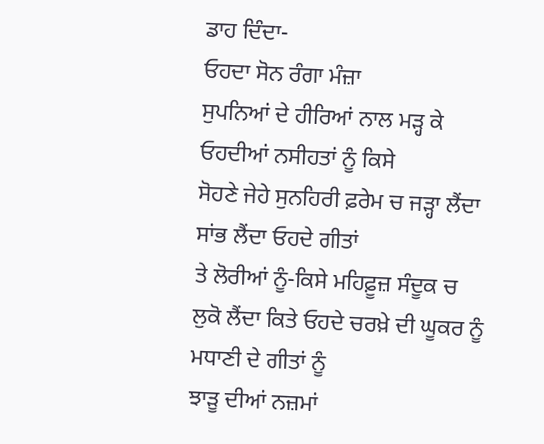ਡਾਹ ਦਿੰਦਾ-
ਓਹਦਾ ਸੋਨ ਰੰਗਾ ਮੰਜ਼ਾ
ਸੁਪਨਿਆਂ ਦੇ ਹੀਰਿਆਂ ਨਾਲ ਮੜ੍ਹ ਕੇ
ਓਹਦੀਆਂ ਨਸੀਹਤਾਂ ਨੂੰ ਕਿਸੇ
ਸੋਹਣੇ ਜੇਹੇ ਸੁਨਹਿਰੀ ਫ਼ਰੇਮ ਚ ਜੜ੍ਹਾ ਲੈਂਦਾ
ਸਾਂਭ ਲੈਂਦਾ ਓਹਦੇ ਗੀਤਾਂ
ਤੇ ਲੋਰੀਆਂ ਨੂੰ-ਕਿਸੇ ਮਹਿਫ਼ੂਜ਼ ਸੰਦੂਕ ਚ
ਲੁਕੋ ਲੈਂਦਾ ਕਿਤੇ ਓਹਦੇ ਚਰਖ਼ੇ ਦੀ ਘੂਕਰ ਨੂੰ
ਮਧਾਣੀ ਦੇ ਗੀਤਾਂ ਨੂੰ
ਝਾੜੂ ਦੀਆਂ ਨਜ਼ਮਾਂ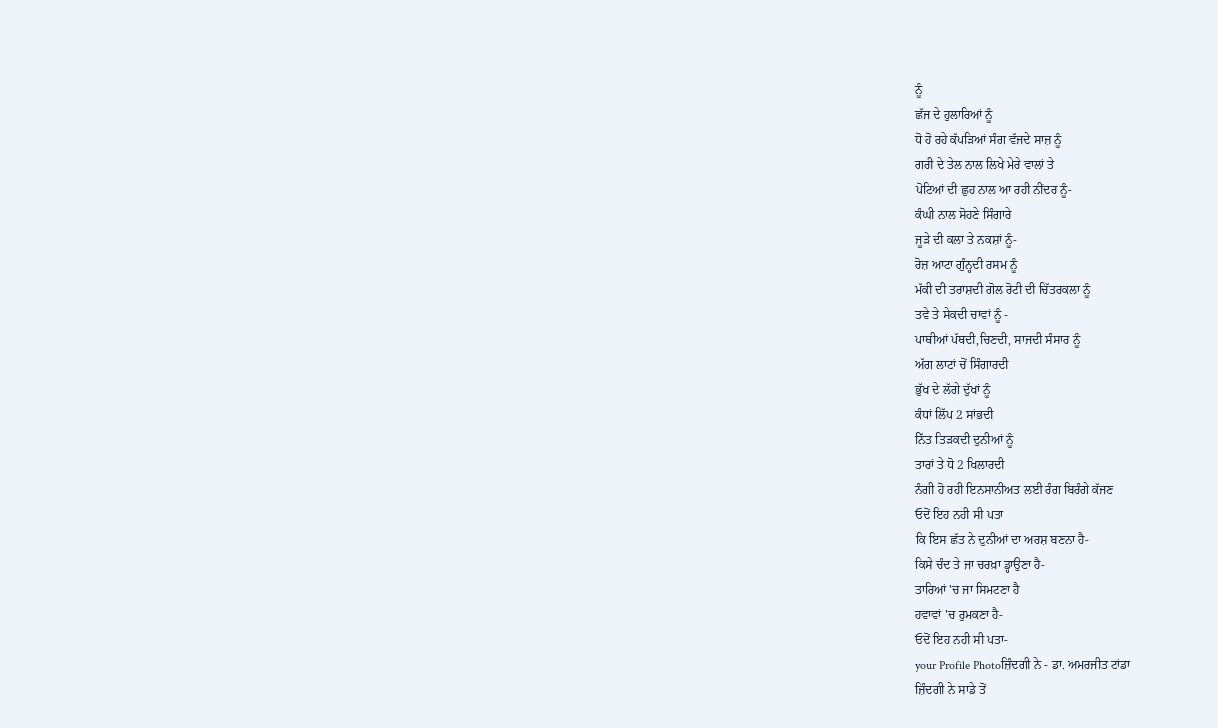ਨੂੰ
ਛੱਜ ਦੇ ਹੁਲਾਰਿਆਂ ਨੂੰ
ਧੋ ਹੋ ਰਹੇ ਕੱਪੜਿਆਂ ਸੰਗ ਵੱਜਦੇ ਸਾਜ਼ ਨੂੰ
ਗਰੀ ਦੇ ਤੇਲ ਨਾਲ ਲਿਖੇ ਮੇਰੇ ਵਾਲਾਂ ਤੇ
ਪੋਟਿਆਂ ਦੀ ਛੁਹ ਨਾਲ ਆ ਰਹੀ ਨੀਂਦਰ ਨੂੰ-
ਕੰਘੀ ਨਾਲ ਸੋਹਣੇ ਸਿੰਗਾਰੇ
ਜੂੜੇ ਦੀ ਕਲਾ ਤੇ ਨਕਸ਼ਾਂ ਨੂੰ-
ਰੋਜ਼ ਆਟਾ ਗੁੰਨ੍ਹਦੀ ਰਸਮ ਨੂੰ
ਮੱਕੀ ਦੀ ਤਰਾਸ਼ਦੀ ਗੋਲ ਰੋਟੀ ਦੀ ਚਿੱਤਰਕਲਾ ਨੂੰ
ਤਵੇ ਤੇ ਸੇਕਦੀ ਚਾਵਾਂ ਨੂੰ -
ਪਾਥੀਆਂ ਪੱਥਦੀ,ਚਿਣਦੀ, ਸਾਜਦੀ ਸੰਸਾਰ ਨੂੰ
ਅੱਗ ਲਾਟਾਂ ਚੋਂ ਸਿੰਗਾਰਦੀ
ਭੁੱਖ ਦੇ ਲੱਗੇ ਦੁੱਖਾਂ ਨੂੰ
ਕੰਧਾਂ ਲਿੱਪ 2 ਸਾਂਭਦੀ
ਨਿੱਤ ਤਿੜਕਦੀ ਦੁਨੀਆਂ ਨੂੰ
ਤਾਰਾਂ ਤੇ ਧੋ 2 ਖਿਲਾਰਦੀ
ਨੰਗੀ ਹੋ ਰਹੀ ਇਨਸਾਨੀਅਤ ਲਈ ਰੰਗ ਬਿਰੰਗੇ ਕੱਜਣ
ਓਦੋਂ ਇਹ ਨਹੀ ਸੀ ਪਤਾ
ਕਿ ਇਸ ਛੱਤ ਨੇ ਦੁਨੀਆਂ ਦਾ ਅਰਸ਼ ਬਣਨਾ ਹੈ-
ਕਿਸੇ ਚੰਦ ਤੇ ਜਾ ਚਰਖ਼ਾ ਡ੍ਹਾਉਣਾ ਹੈ-
ਤਾਰਿਆਂ 'ਚ ਜਾ ਸਿਮਟਣਾ ਹੈ
ਹਵਾਵਾਂ 'ਚ ਰੁਮਕਣਾ ਹੈ-
ਓਦੋਂ ਇਹ ਨਹੀ ਸੀ ਪਤਾ-
your Profile Photoਜ਼ਿੰਦਗੀ ਨੇ - ਡਾ. ਅਮਰਜੀਤ ਟਾਂਡਾ
ਜ਼ਿੰਦਗੀ ਨੇ ਸਾਡੇ ਤੋਂ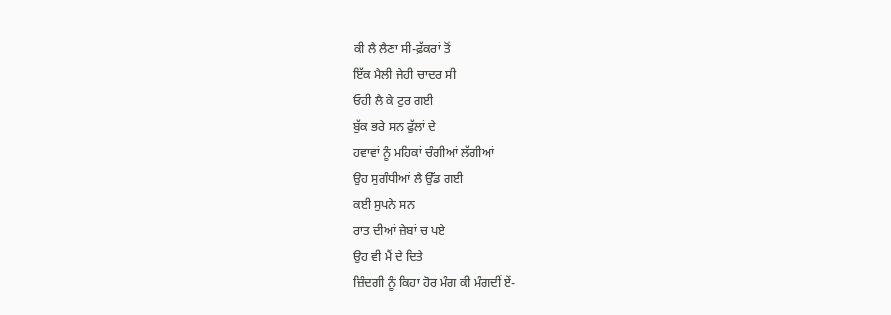ਕੀ ਲੈ ਲੈਣਾ ਸੀ-ਫ਼ੱਕਰਾਂ ਤੋਂ
ਇੱਕ ਮੈਲੀ ਜੇਹੀ ਚਾਦਰ ਸੀ
ਓਹੀ ਲੈ ਕੇ ਟੁਰ ਗਈ
ਬੁੱਕ ਭਰੇ ਸਨ ਫੁੱਲਾਂ ਦੇ
ਹਵਾਵਾਂ ਨੂੰ ਮਹਿਕਾਂ ਚੰਗੀਆਂ ਲੱਗੀਆਂ
ਉਹ ਸੁਗੰਧੀਆਂ ਲੈ ਉੱਡ ਗਈ
ਕਈ ਸੁਪਨੇ ਸਨ
ਰਾਤ ਦੀਆਂ ਜ਼ੇਬਾਂ ਚ ਪਏ
ਉਹ ਵੀ ਮੈਂ ਦੇ ਦਿਤੇ
ਜ਼ਿੰਦਗੀ ਨੂੰ ਕਿਹਾ ਹੋਰ ਮੰਗ ਕੀ ਮੰਗਦੀਂ ਏਂ-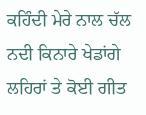ਕਹਿੰਦੀ ਮੇਰੇ ਨਾਲ ਚੱਲ
ਨਦੀ ਕਿਨਾਰੇ ਖੇਡਾਂਗੇ
ਲਹਿਰਾਂ ਤੇ ਕੋਈ ਗੀਤ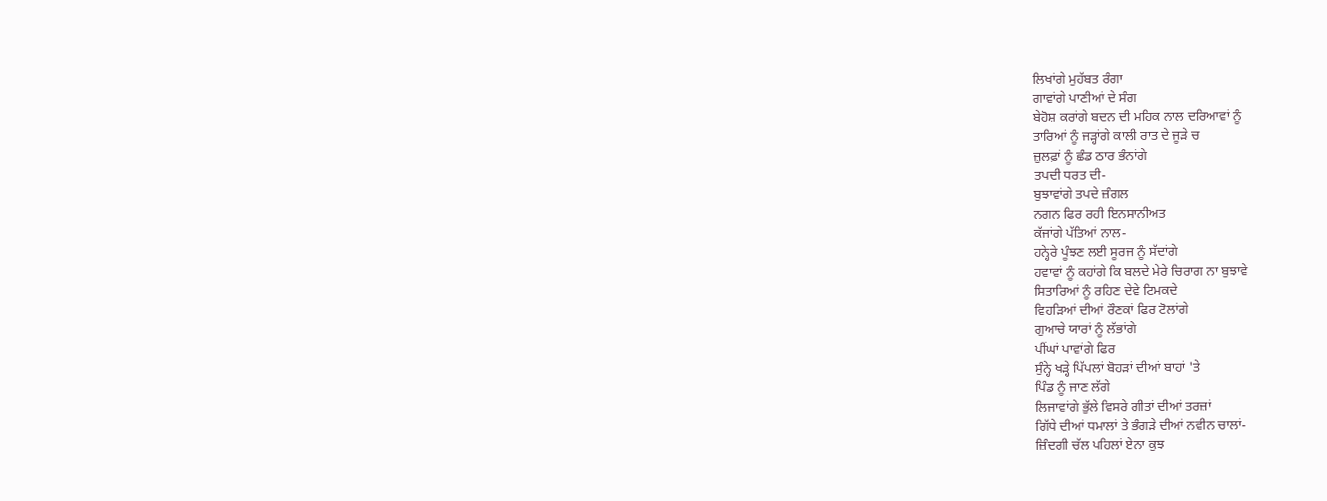ਲਿਖਾਂਗੇ ਮੁਹੱਬਤ ਰੰਗਾ
ਗਾਵਾਂਗੇ ਪਾਣੀਆਂ ਦੇ ਸੰਗ
ਬੇਹੋਸ਼ ਕਰਾਂਗੇ ਬਦਨ ਦੀ ਮਹਿਕ ਨਾਲ ਦਰਿਆਵਾਂ ਨੂੰ
ਤਾਰਿਆਂ ਨੂੰ ਜੜ੍ਹਾਂਗੇ ਕਾਲੀ ਰਾਤ ਦੇ ਜੂੜੇ ਚ
ਜ਼ੁਲਫ਼ਾਂ ਨੂੰ ਛੰਡ ਠਾਰ ਭੰਨਾਂਗੇ
ਤਪਦੀ ਧਰਤ ਦੀ-
ਬੁਝਾਵਾਂਗੇ ਤਪਦੇ ਜ਼ੰਗਲ
ਨਗਨ ਫਿਰ ਰਹੀ ਇਨਸਾਨੀਅਤ
ਕੱਜਾਂਗੇ ਪੱਤਿਆਂ ਨਾਲ-
ਹਨ੍ਹੇਰੇ ਪੂੰਝਣ ਲਈ ਸੂਰਜ ਨੂੰ ਸੱਦਾਂਗੇ
ਹਵਾਵਾਂ ਨੂੰ ਕਹਾਂਗੇ ਕਿ ਬਲਦੇ ਮੇਰੇ ਚਿਰਾਗ ਨਾ ਬੁਝਾਵੇ
ਸਿਤਾਰਿਆਂ ਨੂੰ ਰਹਿਣ ਦੇਵੇ ਟਿਮਕਦੇ
ਵਿਹੜਿਆਂ ਦੀਆਂ ਰੌਣਕਾਂ ਫਿਰ ਟੋਲਾਂਗੇ
ਗੁਆਚੇ ਯਾਰਾਂ ਨੂੰ ਲੱਭਾਂਗੇ
ਪੀਂਘਾਂ ਪਾਵਾਂਗੇ ਫਿਰ
ਸੁੰਨ੍ਹੇ ਖੜ੍ਹੇ ਪਿੱਪਲਾਂ ਬੋਹੜਾਂ ਦੀਆਂ ਬਾਹਾਂ 'ਤੇ
ਪਿੰਡ ਨੂੰ ਜਾਣ ਲੱਗੇ
ਲਿਜਾਵਾਂਗੇ ਭੁੱਲੇ ਵਿਸਰੇ ਗੀਤਾਂ ਦੀਆਂ ਤਰਜ਼ਾਂ
ਗਿੱਧੇ ਦੀਆਂ ਧਮਾਲਾਂ ਤੇ ਭੰਗੜੇ ਦੀਆਂ ਨਵੀਨ ਚਾਲਾਂ-
ਜ਼ਿੰਦਗੀ ਚੱਲ ਪਹਿਲਾਂ ਏਨਾ ਕੁਝ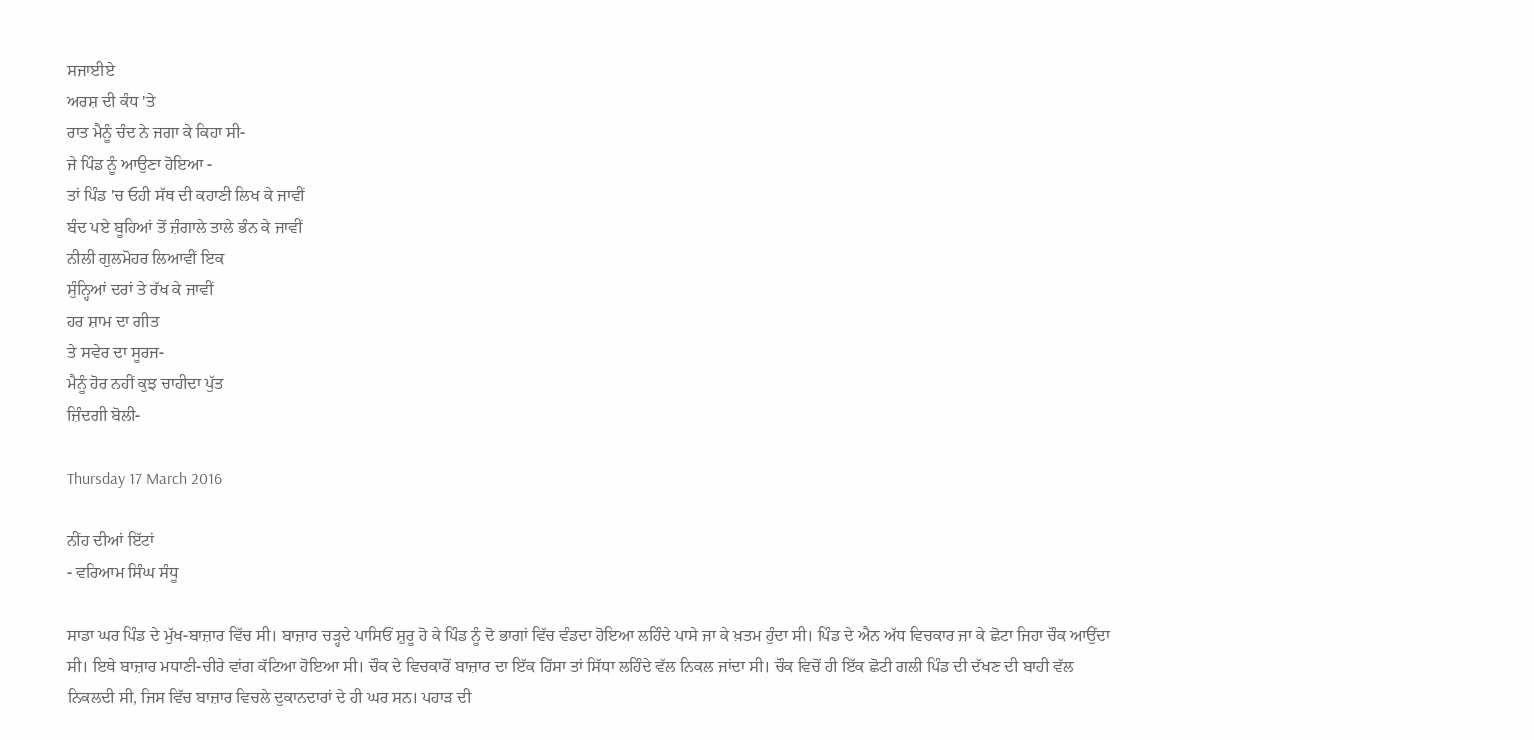ਸਜਾਈਏ
ਅਰਸ਼ ਦੀ ਕੰਧ 'ਤੇ
ਰਾਤ ਮੈਨੂੰ ਚੰਦ ਨੇ ਜਗਾ ਕੇ ਕਿਹਾ ਸੀ-
ਜੇ ਪਿੰਡ ਨੂੰ ਆਉਣਾ ਹੋਇਆ -
ਤਾਂ ਪਿੰਡ 'ਚ ਓਹੀ ਸੱਥ ਦੀ ਕਹਾਣੀ ਲਿਖ ਕੇ ਜਾਵੀਂ
ਬੰਦ ਪਏ ਬੂਹਿਆਂ ਤੋਂ ਜ਼ੰਗਾਲੇ ਤਾਲੇ ਭੰਨ ਕੇ ਜਾਵੀਂ
ਨੀਲੀ ਗੁਲਮੋਹਰ ਲਿਆਵੀਂ ਇਕ
ਸੁੰਨ੍ਹਿਆਂ ਦਰਾਂ ਤੇ ਰੱਖ ਕੇ ਜਾਵੀਂ
ਹਰ ਸ਼ਾਮ ਦਾ ਗੀਤ
ਤੇ ਸਵੇਰ ਦਾ ਸੂਰਜ-
ਮੈਨੂੰ ਹੋਰ ਨਹੀਂ ਕੁਝ ਚਾਹੀਦਾ ਪੁੱਤ
ਜ਼ਿੰਦਗੀ ਬੋਲੀ-

Thursday 17 March 2016

ਨੀਂਹ ਦੀਆਂ ਇੱਟਾਂ
- ਵਰਿਆਮ ਸਿੰਘ ਸੰਧੂ

ਸਾਡਾ ਘਰ ਪਿੰਡ ਦੇ ਮੁੱਖ-ਬਾਜ਼ਾਰ ਵਿੱਚ ਸੀ। ਬਾਜ਼ਾਰ ਚੜ੍ਹਦੇ ਪਾਸਿਓਂ ਸ਼ੁਰੂ ਹੋ ਕੇ ਪਿੰਡ ਨੂੰ ਦੋ ਭਾਗਾਂ ਵਿੱਚ ਵੰਡਦਾ ਹੋਇਆ ਲਹਿੰਦੇ ਪਾਸੇ ਜਾ ਕੇ ਖ਼ਤਮ ਹੁੰਦਾ ਸੀ। ਪਿੰਡ ਦੇ ਐਨ ਅੱਧ ਵਿਚਕਾਰ ਜਾ ਕੇ ਛੋਟਾ ਜਿਹਾ ਚੌਕ ਆਉਂਦਾ ਸੀ। ਇਥੇ ਬਾਜ਼ਾਰ ਮਧਾਣੀ-ਚੀਰੇ ਵਾਂਗ ਕੱਟਿਆ ਹੋਇਆ ਸੀ। ਚੌਕ ਦੇ ਵਿਚਕਾਰੋਂ ਬਾਜ਼ਾਰ ਦਾ ਇੱਕ ਹਿੱਸਾ ਤਾਂ ਸਿੱਧਾ ਲਹਿੰਦੇ ਵੱਲ ਨਿਕਲ ਜਾਂਦਾ ਸੀ। ਚੌਕ ਵਿਚੋਂ ਹੀ ਇੱਕ ਛੋਟੀ ਗਲੀ ਪਿੰਡ ਦੀ ਦੱਖਣ ਦੀ ਬਾਹੀ ਵੱਲ ਨਿਕਲਦੀ ਸੀ, ਜਿਸ ਵਿੱਚ ਬਾਜ਼ਾਰ ਵਿਚਲੇ ਦੁਕਾਨਦਾਰਾਂ ਦੇ ਹੀ ਘਰ ਸਨ। ਪਹਾੜ ਦੀ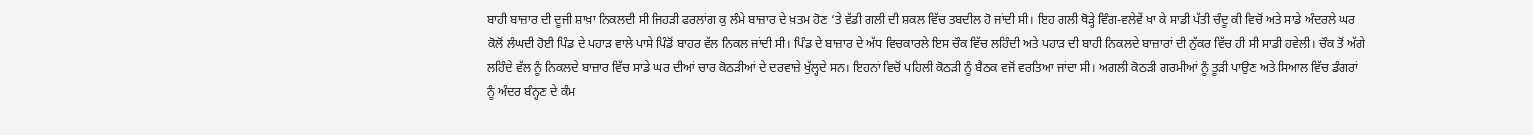ਬਾਹੀ ਬਾਜ਼ਾਰ ਦੀ ਦੂਜੀ ਸ਼ਾਖ਼ਾ ਨਿਕਲਦੀ ਸੀ ਜਿਹੜੀ ਫਰਲਾਂਗ ਕੁ ਲੰਮੇ ਬਾਜ਼ਾਰ ਦੇ ਖ਼ਤਮ ਹੋਣ ‘ਤੇ ਵੱਡੀ ਗਲੀ ਦੀ ਸ਼ਕਲ ਵਿੱਚ ਤਬਦੀਲ ਹੋ ਜਾਂਦੀ ਸੀ। ਇਹ ਗਲੀ ਥੋੜ੍ਹੇ ਵਿੰਗ-ਵਲੇਵੇਂ ਖਾ ਕੇ ਸਾਡੀ ਪੱਤੀ ਚੰਦੂ ਕੀ ਵਿਚੋਂ ਅਤੇ ਸਾਡੇ ਅੰਦਰਲੇ ਘਰ ਕੋਲੋਂ ਲੰਘਦੀ ਹੋਈ ਪਿੰਡ ਦੇ ਪਹਾੜ ਵਾਲੇ ਪਾਸੇ ਪਿੰਡੋਂ ਬਾਹਰ ਵੱਲ ਨਿਕਲ ਜਾਂਦੀ ਸੀ। ਪਿੰਡ ਦੇ ਬਾਜ਼ਾਰ ਦੇ ਅੱਧ ਵਿਚਕਾਰਲੇ ਇਸ ਚੌਕ ਵਿੱਚ ਲਹਿੰਦੀ ਅਤੇ ਪਹਾੜ ਦੀ ਬਾਹੀ ਨਿਕਲਦੇ ਬਾਜ਼ਾਰਾਂ ਦੀ ਨੁੱਕਰ ਵਿੱਚ ਹੀ ਸੀ ਸਾਡੀ ਹਵੇਲੀ। ਚੌਕ ਤੋਂ ਅੱਗੇ ਲਹਿੰਦੇ ਵੱਲ ਨੂੰ ਨਿਕਲਦੇ ਬਾਜ਼ਾਰ ਵਿੱਚ ਸਾਡੇ ਘਰ ਦੀਆਂ ਚਾਰ ਕੋਠੜੀਆਂ ਦੇ ਦਰਵਾਜ਼ੇ ਖੁੱਲ੍ਹਦੇ ਸਨ। ਇਹਨਾਂ ਵਿਚੋਂ ਪਹਿਲੀ ਕੋਠੜੀ ਨੂੰ ਬੈਠਕ ਵਜੋਂ ਵਰਤਿਆ ਜਾਂਦਾ ਸੀ। ਅਗਲੀ ਕੋਠੜੀ ਗਰਮੀਆਂ ਨੂੰ ਤੂੜੀ ਪਾਉਣ ਅਤੇ ਸਿਆਲ ਵਿੱਚ ਡੰਗਰਾਂ ਨੂੰ ਅੰਦਰ ਬੰਨ੍ਹਣ ਦੇ ਕੰਮ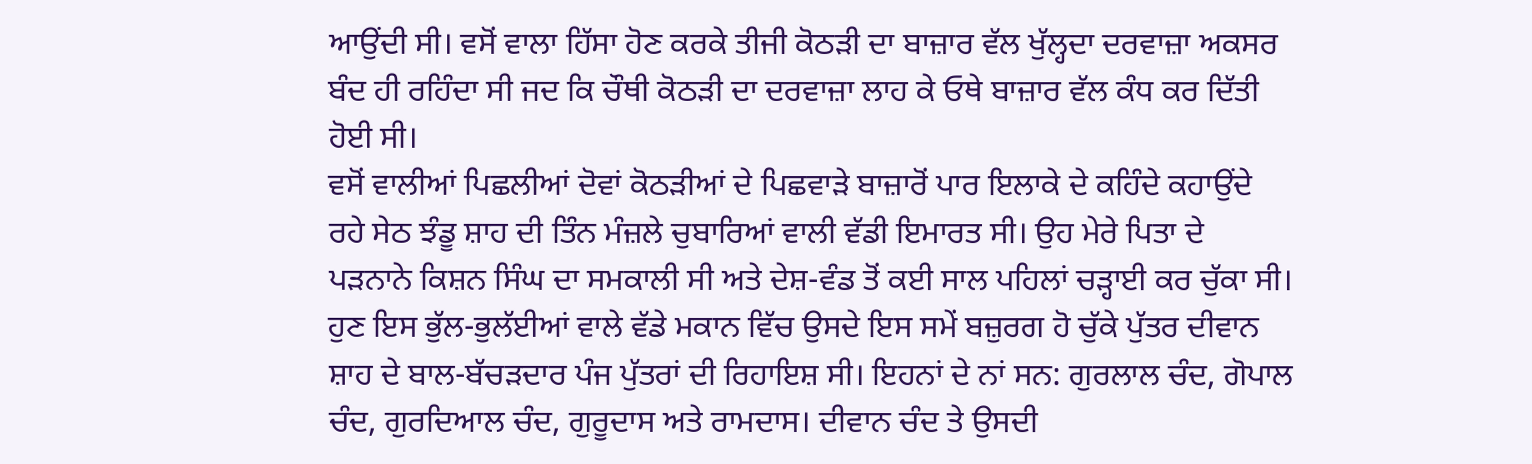ਆਉਂਦੀ ਸੀ। ਵਸੋਂ ਵਾਲਾ ਹਿੱਸਾ ਹੋਣ ਕਰਕੇ ਤੀਜੀ ਕੋਠੜੀ ਦਾ ਬਾਜ਼ਾਰ ਵੱਲ ਖੁੱਲ੍ਹਦਾ ਦਰਵਾਜ਼ਾ ਅਕਸਰ ਬੰਦ ਹੀ ਰਹਿੰਦਾ ਸੀ ਜਦ ਕਿ ਚੌਥੀ ਕੋਠੜੀ ਦਾ ਦਰਵਾਜ਼ਾ ਲਾਹ ਕੇ ਓਥੇ ਬਾਜ਼ਾਰ ਵੱਲ ਕੰਧ ਕਰ ਦਿੱਤੀ ਹੋਈ ਸੀ।
ਵਸੋਂ ਵਾਲੀਆਂ ਪਿਛਲੀਆਂ ਦੋਵਾਂ ਕੋਠੜੀਆਂ ਦੇ ਪਿਛਵਾੜੇ ਬਾਜ਼ਾਰੋਂ ਪਾਰ ਇਲਾਕੇ ਦੇ ਕਹਿੰਦੇ ਕਹਾਉਂਦੇ ਰਹੇ ਸੇਠ ਝੰਡੂ ਸ਼ਾਹ ਦੀ ਤਿੰਨ ਮੰਜ਼ਲੇ ਚੁਬਾਰਿਆਂ ਵਾਲੀ ਵੱਡੀ ਇਮਾਰਤ ਸੀ। ਉਹ ਮੇਰੇ ਪਿਤਾ ਦੇ ਪੜਨਾਨੇ ਕਿਸ਼ਨ ਸਿੰਘ ਦਾ ਸਮਕਾਲੀ ਸੀ ਅਤੇ ਦੇਸ਼-ਵੰਡ ਤੋਂ ਕਈ ਸਾਲ ਪਹਿਲਾਂ ਚੜ੍ਹਾਈ ਕਰ ਚੁੱਕਾ ਸੀ। ਹੁਣ ਇਸ ਭੁੱਲ-ਭੁਲੱਈਆਂ ਵਾਲੇ ਵੱਡੇ ਮਕਾਨ ਵਿੱਚ ਉਸਦੇ ਇਸ ਸਮੇਂ ਬਜ਼ੁਰਗ ਹੋ ਚੁੱਕੇ ਪੁੱਤਰ ਦੀਵਾਨ ਸ਼ਾਹ ਦੇ ਬਾਲ-ਬੱਚੜਦਾਰ ਪੰਜ ਪੁੱਤਰਾਂ ਦੀ ਰਿਹਾਇਸ਼ ਸੀ। ਇਹਨਾਂ ਦੇ ਨਾਂ ਸਨ: ਗੁਰਲਾਲ ਚੰਦ, ਗੋਪਾਲ ਚੰਦ, ਗੁਰਦਿਆਲ ਚੰਦ, ਗੁਰੂਦਾਸ ਅਤੇ ਰਾਮਦਾਸ। ਦੀਵਾਨ ਚੰਦ ਤੇ ਉਸਦੀ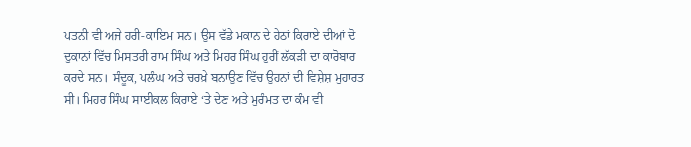ਪਤਨੀ ਵੀ ਅਜੇ ਹਰੀ-ਕਾਇਮ ਸਨ। ਉਸ ਵੱਡੇ ਮਕਾਨ ਦੇ ਹੇਠਾਂ ਕਿਰਾਏ ਦੀਆਂ ਦੋ ਦੁਕਾਨਾਂ ਵਿੱਚ ਮਿਸਤਰੀ ਰਾਮ ਸਿੰਘ ਅਤੇ ਮਿਹਰ ਸਿੰਘ ਹੁਰੀਂ ਲੱਕੜੀ ਦਾ ਕਾਰੋਬਾਰ ਕਰਦੇ ਸਨ। ਸੰਦੂਕ, ਪਲੰਘ ਅਤੇ ਚਰਖ਼ੇ ਬਨਾਉਣ ਵਿੱਚ ਉਹਨਾਂ ਦੀ ਵਿਸ਼ੇਸ਼ ਮੁਹਾਰਤ ਸੀ। ਮਿਹਰ ਸਿੰਘ ਸਾਈਕਲ ਕਿਰਾਏ ‘ਤੇ ਦੇਣ ਅਤੇ ਮੁਰੰਮਤ ਦਾ ਕੰਮ ਵੀ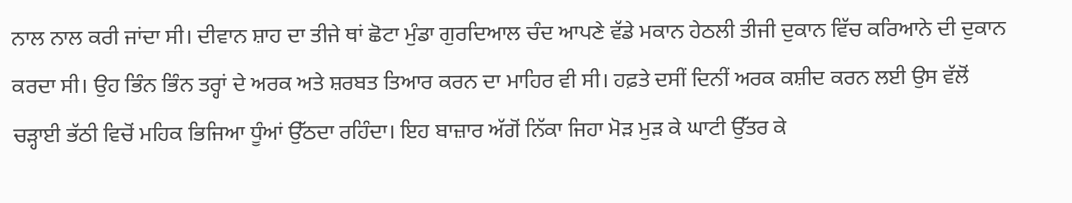ਨਾਲ ਨਾਲ ਕਰੀ ਜਾਂਦਾ ਸੀ। ਦੀਵਾਨ ਸ਼ਾਹ ਦਾ ਤੀਜੇ ਥਾਂ ਛੋਟਾ ਮੁੰਡਾ ਗੁਰਦਿਆਲ ਚੰਦ ਆਪਣੇ ਵੱਡੇ ਮਕਾਨ ਹੇਠਲੀ ਤੀਜੀ ਦੁਕਾਨ ਵਿੱਚ ਕਰਿਆਨੇ ਦੀ ਦੁਕਾਨ ਕਰਦਾ ਸੀ। ਉਹ ਭਿੰਨ ਭਿੰਨ ਤਰ੍ਹਾਂ ਦੇ ਅਰਕ ਅਤੇ ਸ਼ਰਬਤ ਤਿਆਰ ਕਰਨ ਦਾ ਮਾਹਿਰ ਵੀ ਸੀ। ਹਫ਼ਤੇ ਦਸੀਂ ਦਿਨੀਂ ਅਰਕ ਕਸ਼ੀਦ ਕਰਨ ਲਈ ਉਸ ਵੱਲੋਂ ਚੜ੍ਹਾਈ ਭੱਠੀ ਵਿਚੋਂ ਮਹਿਕ ਭਿਜਿਆ ਧੂੰਆਂ ਉੱਠਦਾ ਰਹਿੰਦਾ। ਇਹ ਬਾਜ਼ਾਰ ਅੱਗੋਂ ਨਿੱਕਾ ਜਿਹਾ ਮੋੜ ਮੁੜ ਕੇ ਘਾਟੀ ਉੱਤਰ ਕੇ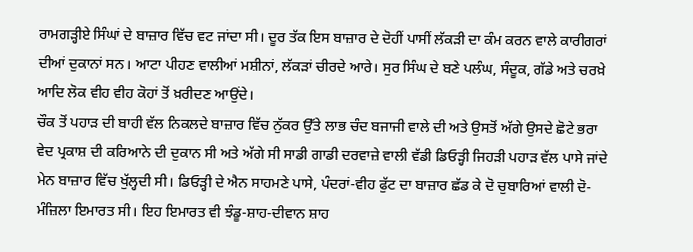ਰਾਮਗੜ੍ਹੀਏ ਸਿੰਘਾਂ ਦੇ ਬਾਜ਼ਾਰ ਵਿੱਚ ਵਟ ਜਾਂਦਾ ਸੀ। ਦੂਰ ਤੱਕ ਇਸ ਬਾਜ਼ਾਰ ਦੇ ਦੋਹੀਂ ਪਾਸੀਂ ਲੱਕੜੀ ਦਾ ਕੰਮ ਕਰਨ ਵਾਲੇ ਕਾਰੀਗਰਾਂ ਦੀਆਂ ਦੁਕਾਨਾਂ ਸਨ। ਆਟਾ ਪੀਹਣ ਵਾਲੀਆਂ ਮਸ਼ੀਨਾਂ, ਲੱਕੜਾਂ ਚੀਰਦੇ ਆਰੇ। ਸੁਰ ਸਿੰਘ ਦੇ ਬਣੇ ਪਲੰਘ, ਸੰਦੂਕ, ਗੱਡੇ ਅਤੇ ਚਰਖ਼ੇ ਆਦਿ ਲੋਕ ਵੀਹ ਵੀਹ ਕੋਹਾਂ ਤੋਂ ਖ਼ਰੀਦਣ ਆਉਂਦੇ।
ਚੌਕ ਤੋਂ ਪਹਾੜ ਦੀ ਬਾਹੀ ਵੱਲ ਨਿਕਲਦੇ ਬਾਜ਼ਾਰ ਵਿੱਚ ਨੁੱਕਰ ਉੱਤੇ ਲਾਭ ਚੰਦ ਬਜਾਜੀ ਵਾਲੇ ਦੀ ਅਤੇ ਉਸਤੋਂ ਅੱਗੇ ਉਸਦੇ ਛੋਟੇ ਭਰਾ ਵੇਦ ਪ੍ਰਕਾਸ਼ ਦੀ ਕਰਿਆਨੇ ਦੀ ਦੁਕਾਨ ਸੀ ਅਤੇ ਅੱਗੇ ਸੀ ਸਾਡੀ ਗਾਡੀ ਦਰਵਾਜ਼ੇ ਵਾਲੀ ਵੱਡੀ ਡਿਓੜ੍ਹੀ ਜਿਹੜੀ ਪਹਾੜ ਵੱਲ ਪਾਸੇ ਜਾਂਦੇ ਮੇਨ ਬਾਜ਼ਾਰ ਵਿੱਚ ਖੁੱਲ੍ਹਦੀ ਸੀ। ਡਿਓੜ੍ਹੀ ਦੇ ਐਨ ਸਾਹਮਣੇ ਪਾਸੇ, ਪੰਦਰਾਂ-ਵੀਹ ਫੁੱਟ ਦਾ ਬਾਜ਼ਾਰ ਛੱਡ ਕੇ ਦੋ ਚੁਬਾਰਿਆਂ ਵਾਲੀ ਦੋ-ਮੰਜ਼ਿਲਾ ਇਮਾਰਤ ਸੀ। ਇਹ ਇਮਾਰਤ ਵੀ ਝੰਡੂ-ਸ਼ਾਹ-ਦੀਵਾਨ ਸ਼ਾਹ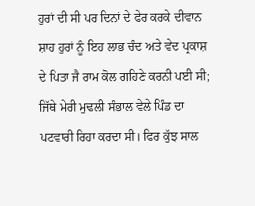ਹੁਰਾਂ ਦੀ ਸੀ ਪਰ ਦਿਨਾਂ ਦੇ ਫੇਰ ਕਰਕੇ ਦੀਵਾਨ ਸ਼ਾਹ ਹੁਰਾਂ ਨੂੰ ਇਹ ਲਾਭ ਚੰਦ ਅਤੇ ਵੇਦ ਪ੍ਰਕਾਸ਼ ਦੇ ਪਿਤਾ ਜੈ ਰਾਮ ਕੋਲ ਗਹਿਣੇ ਕਰਨੀ ਪਈ ਸੀ; ਜਿੱਥੇ ਮੇਰੀ ਮੁਢਲੀ ਸੰਭਾਲ ਵੇਲੇ ਪਿੰਡ ਦਾ ਪਟਵਾਰੀ ਰਿਹਾ ਕਰਦਾ ਸੀ। ਫਿਰ ਕੁੱਝ ਸਾਲ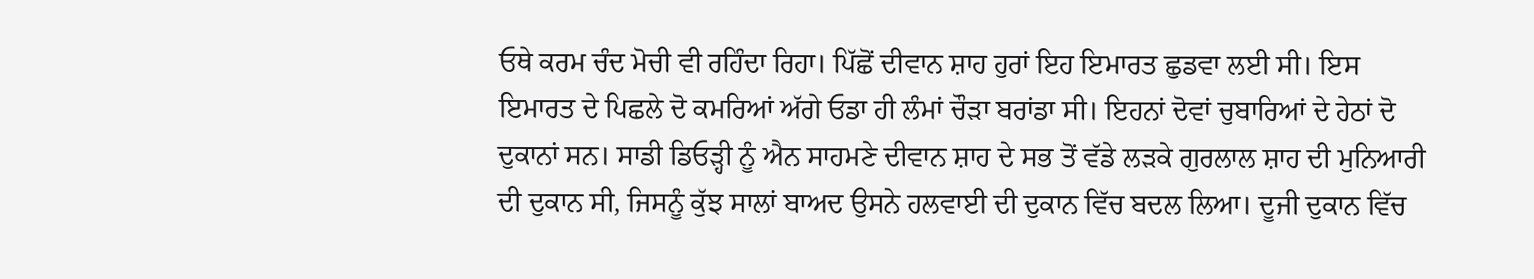ਓਥੇ ਕਰਮ ਚੰਦ ਮੋਚੀ ਵੀ ਰਹਿੰਦਾ ਰਿਹਾ। ਪਿੱਛੋਂ ਦੀਵਾਨ ਸ਼ਾਹ ਹੁਰਾਂ ਇਹ ਇਮਾਰਤ ਛੁਡਵਾ ਲਈ ਸੀ। ਇਸ ਇਮਾਰਤ ਦੇ ਪਿਛਲੇ ਦੋ ਕਮਰਿਆਂ ਅੱਗੇ ਓਡਾ ਹੀ ਲੰਮਾਂ ਚੌੜਾ ਬਰਾਂਡਾ ਸੀ। ਇਹਨਾਂ ਦੋਵਾਂ ਚੁਬਾਰਿਆਂ ਦੇ ਹੇਠਾਂ ਦੋ ਦੁਕਾਨਾਂ ਸਨ। ਸਾਡੀ ਡਿਓੜ੍ਹੀ ਨੂੰ ਐਨ ਸਾਹਮਣੇ ਦੀਵਾਨ ਸ਼ਾਹ ਦੇ ਸਭ ਤੋਂ ਵੱਡੇ ਲੜਕੇ ਗੁਰਲਾਲ ਸ਼ਾਹ ਦੀ ਮੁਨਿਆਰੀ ਦੀ ਦੁਕਾਨ ਸੀ, ਜਿਸਨੂੰ ਕੁੱਝ ਸਾਲਾਂ ਬਾਅਦ ਉਸਨੇ ਹਲਵਾਈ ਦੀ ਦੁਕਾਨ ਵਿੱਚ ਬਦਲ ਲਿਆ। ਦੂਜੀ ਦੁਕਾਨ ਵਿੱਚ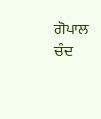ਗੋਪਾਲ ਚੰਦ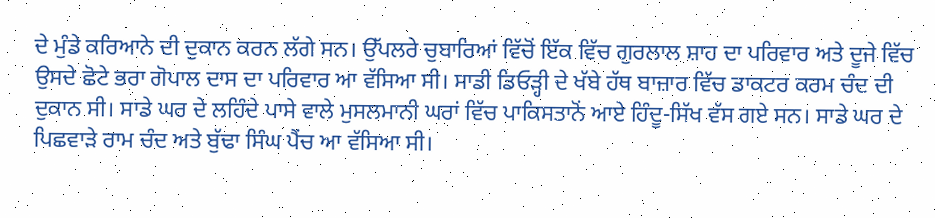ਦੇ ਮੁੰਡੇ ਕਰਿਆਨੇ ਦੀ ਦੁਕਾਨ ਕਰਨ ਲੱਗੇ ਸਨ। ਉੱਪਲਰੇ ਚੁਬਾਰਿਆਂ ਵਿੱਚੋਂ ਇੱਕ ਵਿੱਚ ਗੁਰਲਾਲ ਸ਼ਾਹ ਦਾ ਪਰਿਵਾਰ ਅਤੇ ਦੂਜੇ ਵਿੱਚ ਉਸਦੇ ਛੋਟੇ ਭਰਾ ਗੋਪਾਲ ਦਾਸ ਦਾ ਪਰਿਵਾਰ ਆ ਵੱਸਿਆ ਸੀ। ਸਾਡੀ ਡਿਓੜ੍ਹੀ ਦੇ ਖੱਬੇ ਹੱਥ ਬਾਜ਼ਾਰ ਵਿੱਚ ਡਾਕਟਰ ਕਰਮ ਚੰਦ ਦੀ ਦੁਕਾਨ ਸੀ। ਸਾਡੇ ਘਰ ਦੇ ਲਹਿੰਦੇ ਪਾਸੇ ਵਾਲੇ ਮੁਸਲਮਾਨੀ ਘਰਾਂ ਵਿੱਚ ਪਾਕਿਸਤਾਨੋਂ ਆਏ ਹਿੰਦੂ-ਸਿੱਖ ਵੱਸ ਗਏ ਸਨ। ਸਾਡੇ ਘਰ ਦੇ ਪਿਛਵਾੜੇ ਰਾਮ ਚੰਦ ਅਤੇ ਬੁੱਢਾ ਸਿੰਘ ਪੈਂਚ ਆ ਵੱਸਿਆ ਸੀ।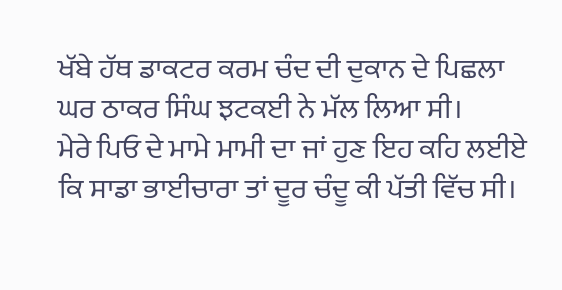ਖੱਬੇ ਹੱਥ ਡਾਕਟਰ ਕਰਮ ਚੰਦ ਦੀ ਦੁਕਾਨ ਦੇ ਪਿਛਲਾ ਘਰ ਠਾਕਰ ਸਿੰਘ ਝਟਕਈ ਨੇ ਮੱਲ ਲਿਆ ਸੀ।
ਮੇਰੇ ਪਿਓ ਦੇ ਮਾਮੇ ਮਾਮੀ ਦਾ ਜਾਂ ਹੁਣ ਇਹ ਕਹਿ ਲਈਏ ਕਿ ਸਾਡਾ ਭਾਈਚਾਰਾ ਤਾਂ ਦੂਰ ਚੰਦੂ ਕੀ ਪੱਤੀ ਵਿੱਚ ਸੀ।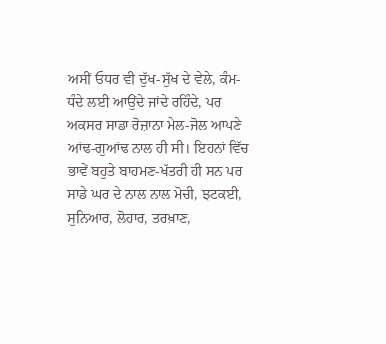ਅਸੀਂ ਓਧਰ ਵੀ ਦੁੱਖ-ਸੁੱਖ ਦੇ ਵੇਲੇ, ਕੰਮ-ਧੰਦੇ ਲਈ ਆਉਂਦੇ ਜਾਂਦੇ ਰਹਿੰਦੇ, ਪਰ ਅਕਸਰ ਸਾਡਾ ਰੋਜ਼ਾਨਾ ਮੇਲ-ਜੋਲ ਆਪਣੇ ਆਂਢ-ਗੁਆਂਢ ਨਾਲ ਹੀ ਸੀ। ਇਹਨਾਂ ਵਿੱਚ ਭਾਵੇਂ ਬਹੁਤੇ ਬਾਹਮਣ-ਖੱਤਰੀ ਹੀ ਸਨ ਪਰ ਸਾਡੇ ਘਰ ਦੇ ਨਾਲ ਨਾਲ ਮੋਚੀ, ਝਟਕਈ, ਸੁਨਿਆਰ, ਲੋਹਾਰ, ਤਰਖ਼ਾਣ,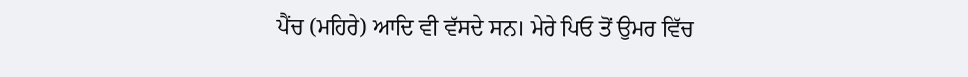ਪੈਂਚ (ਮਹਿਰੇ) ਆਦਿ ਵੀ ਵੱਸਦੇ ਸਨ। ਮੇਰੇ ਪਿਓ ਤੋਂ ਉਮਰ ਵਿੱਚ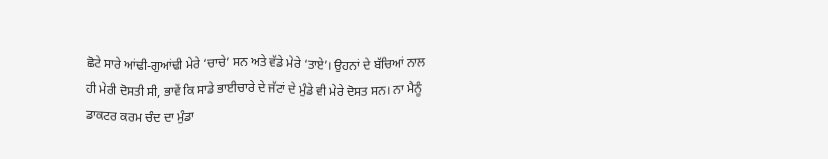ਛੋਟੇ ਸਾਰੇ ਆਂਢੀ-ਗੁਆਂਢੀ ਮੇਰੇ ‘ਚਾਚੇ’ ਸਨ ਅਤੇ ਵੱਡੇ ਮੇਰੇ ‘ਤਾਏ’। ਉਹਨਾਂ ਦੇ ਬੱਚਿਆਂ ਨਾਲ ਹੀ ਮੇਰੀ ਦੋਸਤੀ ਸੀ, ਭਾਵੇਂ ਕਿ ਸਾਡੇ ਭਾਈਚਾਰੇ ਦੇ ਜੱਟਾਂ ਦੇ ਮੁੰਡੇ ਵੀ ਮੇਰੇ ਦੋਸਤ ਸਨ। ਨਾ ਮੈਨੂੰ ਡਾਕਟਰ ਕਰਮ ਚੰਦ ਦਾ ਮੁੰਡਾ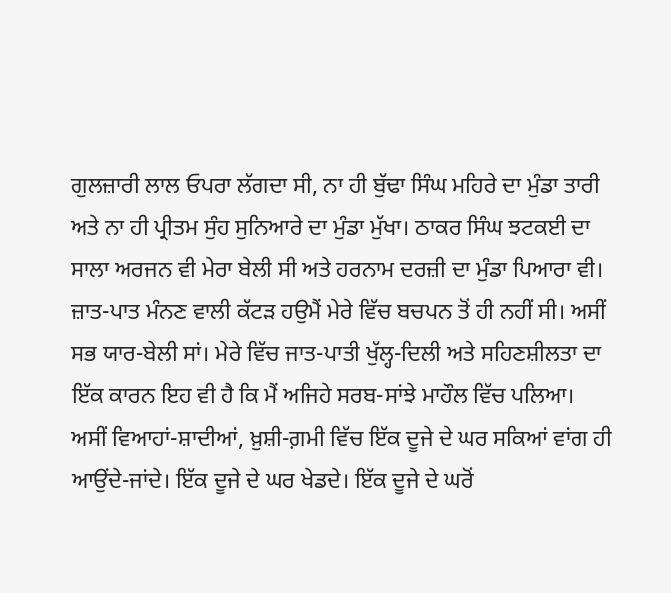ਗੁਲਜ਼ਾਰੀ ਲਾਲ ਓਪਰਾ ਲੱਗਦਾ ਸੀ, ਨਾ ਹੀ ਬੁੱਢਾ ਸਿੰਘ ਮਹਿਰੇ ਦਾ ਮੁੰਡਾ ਤਾਰੀ ਅਤੇ ਨਾ ਹੀ ਪ੍ਰੀਤਮ ਸੁੰਹ ਸੁਨਿਆਰੇ ਦਾ ਮੁੰਡਾ ਮੁੱਖਾ। ਠਾਕਰ ਸਿੰਘ ਝਟਕਈ ਦਾ ਸਾਲਾ ਅਰਜਨ ਵੀ ਮੇਰਾ ਬੇਲੀ ਸੀ ਅਤੇ ਹਰਨਾਮ ਦਰਜ਼ੀ ਦਾ ਮੁੰਡਾ ਪਿਆਰਾ ਵੀ। ਜ਼ਾਤ-ਪਾਤ ਮੰਨਣ ਵਾਲੀ ਕੱਟੜ ਹਉਮੈਂ ਮੇਰੇ ਵਿੱਚ ਬਚਪਨ ਤੋਂ ਹੀ ਨਹੀਂ ਸੀ। ਅਸੀਂ ਸਭ ਯਾਰ-ਬੇਲੀ ਸਾਂ। ਮੇਰੇ ਵਿੱਚ ਜਾਤ-ਪਾਤੀ ਖੁੱਲ੍ਹ-ਦਿਲੀ ਅਤੇ ਸਹਿਣਸ਼ੀਲਤਾ ਦਾ ਇੱਕ ਕਾਰਨ ਇਹ ਵੀ ਹੈ ਕਿ ਮੈਂ ਅਜਿਹੇ ਸਰਬ-ਸਾਂਝੇ ਮਾਹੌਲ ਵਿੱਚ ਪਲਿਆ। ਅਸੀਂ ਵਿਆਹਾਂ-ਸ਼ਾਦੀਆਂ, ਖ਼ੁਸ਼ੀ-ਗ਼ਮੀ ਵਿੱਚ ਇੱਕ ਦੂਜੇ ਦੇ ਘਰ ਸਕਿਆਂ ਵਾਂਗ ਹੀ ਆਉਂਦੇ-ਜਾਂਦੇ। ਇੱਕ ਦੂਜੇ ਦੇ ਘਰ ਖੇਡਦੇ। ਇੱਕ ਦੂਜੇ ਦੇ ਘਰੋਂ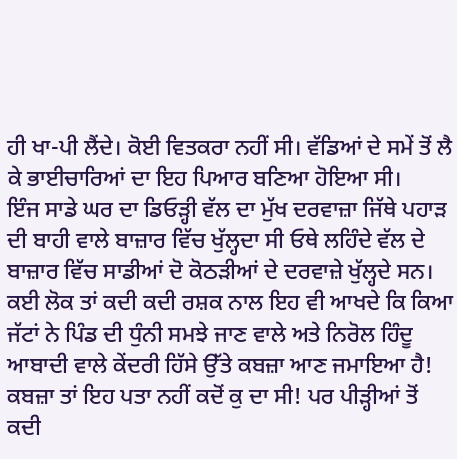ਹੀ ਖਾ-ਪੀ ਲੈਂਦੇ। ਕੋਈ ਵਿਤਕਰਾ ਨਹੀਂ ਸੀ। ਵੱਡਿਆਂ ਦੇ ਸਮੇਂ ਤੋਂ ਲੈ ਕੇ ਭਾਈਚਾਰਿਆਂ ਦਾ ਇਹ ਪਿਆਰ ਬਣਿਆ ਹੋਇਆ ਸੀ।
ਇੰਜ ਸਾਡੇ ਘਰ ਦਾ ਡਿਓੜ੍ਹੀ ਵੱਲ ਦਾ ਮੁੱਖ ਦਰਵਾਜ਼ਾ ਜਿੱਥੇ ਪਹਾੜ ਦੀ ਬਾਹੀ ਵਾਲੇ ਬਾਜ਼ਾਰ ਵਿੱਚ ਖੁੱਲ੍ਹਦਾ ਸੀ ਓਥੇ ਲਹਿੰਦੇ ਵੱਲ ਦੇ ਬਾਜ਼ਾਰ ਵਿੱਚ ਸਾਡੀਆਂ ਦੋ ਕੋਠੜੀਆਂ ਦੇ ਦਰਵਾਜ਼ੇ ਖੁੱਲ੍ਹਦੇ ਸਨ। ਕਈ ਲੋਕ ਤਾਂ ਕਦੀ ਕਦੀ ਰਸ਼ਕ ਨਾਲ ਇਹ ਵੀ ਆਖਦੇ ਕਿ ਕਿਆ ਜੱਟਾਂ ਨੇ ਪਿੰਡ ਦੀ ਧੁੰਨੀ ਸਮਝੇ ਜਾਣ ਵਾਲੇ ਅਤੇ ਨਿਰੋਲ ਹਿੰਦੂ ਆਬਾਦੀ ਵਾਲੇ ਕੇਂਦਰੀ ਹਿੱਸੇ ਉੱਤੇ ਕਬਜ਼ਾ ਆਣ ਜਮਾਇਆ ਹੈ! ਕਬਜ਼ਾ ਤਾਂ ਇਹ ਪਤਾ ਨਹੀਂ ਕਦੋਂ ਕੁ ਦਾ ਸੀ! ਪਰ ਪੀੜ੍ਹੀਆਂ ਤੋਂ ਕਦੀ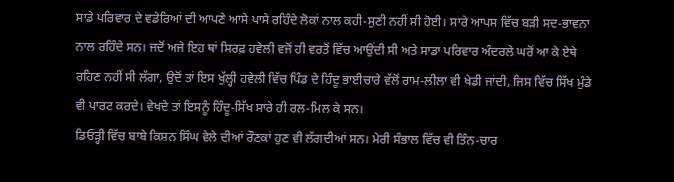ਸਾਡੇ ਪਰਿਵਾਰ ਦੇ ਵਡੇਰਿਆਂ ਦੀ ਆਪਣੇ ਆਸੇ ਪਾਸੇ ਰਹਿੰਦੇ ਲੋਕਾਂ ਨਾਲ ਕਹੀ-ਸੁਣੀ ਨਹੀਂ ਸੀ ਹੋਈ। ਸਾਰੇ ਆਪਸ ਵਿੱਚ ਬੜੀ ਸਦ-ਭਾਵਨਾ ਨਾਲ ਰਹਿੰਦੇ ਸਨ। ਜਦੋਂ ਅਜੇ ਇਹ ਥਾਂ ਸਿਰਫ਼ ਹਵੇਲੀ ਵਜੋਂ ਹੀ ਵਰਤੋਂ ਵਿੱਚ ਆਉਂਦੀ ਸੀ ਅਤੇ ਸਾਡਾ ਪਰਿਵਾਰ ਅੰਦਰਲੇ ਘਰੋਂ ਆ ਕੇ ਏਥੇ ਰਹਿਣ ਨਹੀਂ ਸੀ ਲੱਗਾ, ਉਦੋਂ ਤਾਂ ਇਸ ਖੁੱਲ੍ਹੀ ਹਵੇਲੀ ਵਿੱਚ ਪਿੰਡ ਦੇ ਹਿੰਦੂ ਭਾਈਚਾਰੇ ਵੱਲੋਂ ਰਾਮ-ਲੀਲਾ ਵੀ ਖੇਡੀ ਜਾਂਦੀ, ਜਿਸ ਵਿੱਚ ਸਿੱਖ ਮੁੰਡੇ ਵੀ ਪਾਰਟ ਕਰਦੇ। ਵੇਖਦੇ ਤਾਂ ਇਸਨੂੰ ਹਿੰਦੂ-ਸਿੱਖ ਸਾਰੇ ਹੀ ਰਲ-ਮਿਲ ਕੇ ਸਨ।
ਡਿਓੜ੍ਹੀ ਵਿੱਚ ਬਾਬੇ ਕਿਸ਼ਨ ਸਿੰਘ ਵੇਲੇ ਦੀਆਂ ਰੌਣਕਾਂ ਹੁਣ ਵੀ ਲੱਗਦੀਆਂ ਸਨ। ਮੇਰੀ ਸੰਭਾਲ ਵਿੱਚ ਵੀ ਤਿੰਨ-ਚਾਰ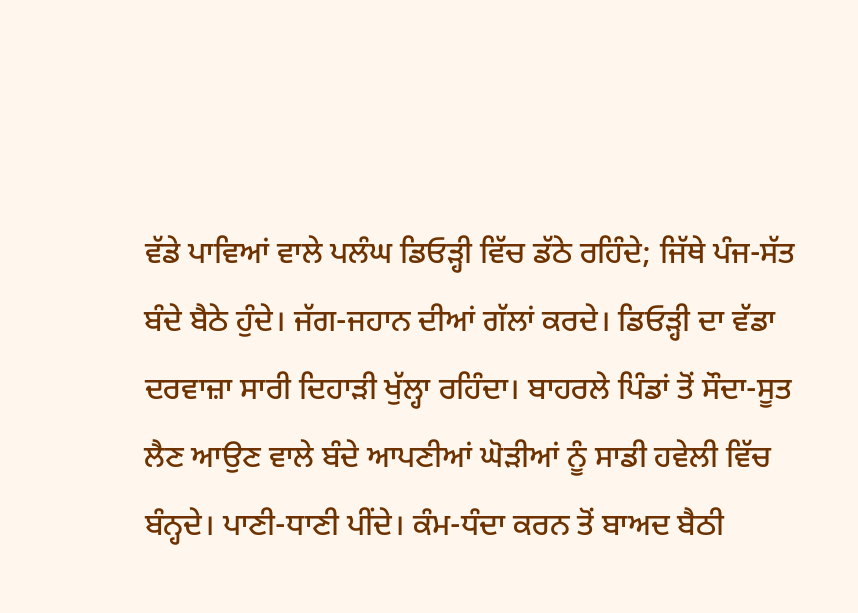ਵੱਡੇ ਪਾਵਿਆਂ ਵਾਲੇ ਪਲੰਘ ਡਿਓੜ੍ਹੀ ਵਿੱਚ ਡੱਠੇ ਰਹਿੰਦੇ; ਜਿੱਥੇ ਪੰਜ-ਸੱਤ ਬੰਦੇ ਬੈਠੇ ਹੁੰਦੇ। ਜੱਗ-ਜਹਾਨ ਦੀਆਂ ਗੱਲਾਂ ਕਰਦੇ। ਡਿਓੜ੍ਹੀ ਦਾ ਵੱਡਾ ਦਰਵਾਜ਼ਾ ਸਾਰੀ ਦਿਹਾੜੀ ਖੁੱਲ੍ਹਾ ਰਹਿੰਦਾ। ਬਾਹਰਲੇ ਪਿੰਡਾਂ ਤੋਂ ਸੌਦਾ-ਸੂਤ ਲੈਣ ਆਉਣ ਵਾਲੇ ਬੰਦੇ ਆਪਣੀਆਂ ਘੋੜੀਆਂ ਨੂੰ ਸਾਡੀ ਹਵੇਲੀ ਵਿੱਚ ਬੰਨ੍ਹਦੇ। ਪਾਣੀ-ਧਾਣੀ ਪੀਂਦੇ। ਕੰਮ-ਧੰਦਾ ਕਰਨ ਤੋਂ ਬਾਅਦ ਬੈਠੀ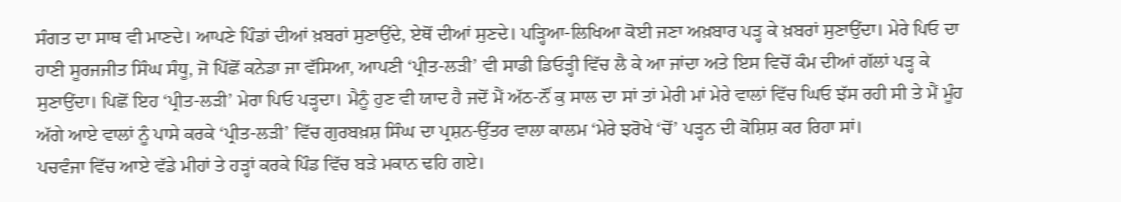ਸੰਗਤ ਦਾ ਸਾਥ ਵੀ ਮਾਣਦੇ। ਆਪਣੇ ਪਿੰਡਾਂ ਦੀਆਂ ਖ਼ਬਰਾਂ ਸੁਣਾਉਂਦੇ, ਏਥੋਂ ਦੀਆਂ ਸੁਣਦੇ। ਪੜ੍ਹਿਆ-ਲਿਖਿਆ ਕੋਈ ਜਣਾ ਅਖ਼ਬਾਰ ਪੜ੍ਹ ਕੇ ਖ਼ਬਰਾਂ ਸੁਣਾਉਂਦਾ। ਮੇਰੇ ਪਿਓ ਦਾ ਹਾਣੀ ਸੂਰਜਜੀਤ ਸਿੰਘ ਸੰਧੂ, ਜੋ ਪਿੱਛੋਂ ਕਨੇਡਾ ਜਾ ਵੱਸਿਆ, ਆਪਣੀ ‘ਪ੍ਰੀਤ-ਲੜੀ’ ਵੀ ਸਾਡੀ ਡਿਓੜ੍ਹੀ ਵਿੱਚ ਲੈ ਕੇ ਆ ਜਾਂਦਾ ਅਤੇ ਇਸ ਵਿਚੋਂ ਕੰਮ ਦੀਆਂ ਗੱਲਾਂ ਪੜ੍ਹ ਕੇ ਸੁਣਾਉਂਦਾ। ਪਿਛੋਂ ਇਹ ‘ਪ੍ਰੀਤ-ਲੜੀ’ ਮੇਰਾ ਪਿਓ ਪੜ੍ਹਦਾ। ਮੈਨੂੰ ਹੁਣ ਵੀ ਯਾਦ ਹੈ ਜਦੋਂ ਮੈਂ ਅੱਠ-ਨੌਂ ਕੁ ਸਾਲ ਦਾ ਸਾਂ ਤਾਂ ਮੇਰੀ ਮਾਂ ਮੇਰੇ ਵਾਲਾਂ ਵਿੱਚ ਘਿਓ ਝੱਸ ਰਹੀ ਸੀ ਤੇ ਮੈਂ ਮੂੰਹ ਅੱਗੇ ਆਏ ਵਾਲਾਂ ਨੂੰ ਪਾਸੇ ਕਰਕੇ ‘ਪ੍ਰੀਤ-ਲੜੀ’ ਵਿੱਚ ਗੁਰਬਖ਼ਸ਼ ਸਿੰਘ ਦਾ ਪ੍ਰਸ਼ਨ-ਉੱਤਰ ਵਾਲਾ ਕਾਲਮ ‘ਮੇਰੇ ਝਰੋਖੇ ‘ਚੋਂ’ ਪੜ੍ਹਨ ਦੀ ਕੋਸ਼ਿਸ਼ ਕਰ ਰਿਹਾ ਸਾਂ।
ਪਚਵੰਜਾ ਵਿੱਚ ਆਏ ਵੱਡੇ ਮੀਹਾਂ ਤੇ ਹੜ੍ਹਾਂ ਕਰਕੇ ਪਿੰਡ ਵਿੱਚ ਬੜੇ ਮਕਾਨ ਢਹਿ ਗਏ।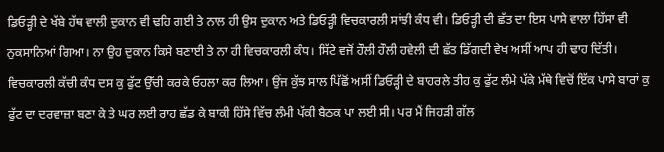ਡਿਓੜ੍ਹੀ ਦੇ ਖੱਬੇ ਹੱਥ ਵਾਲੀ ਦੁਕਾਨ ਵੀ ਢਹਿ ਗਈ ਤੇ ਨਾਲ ਹੀ ਉਸ ਦੁਕਾਨ ਅਤੇ ਡਿਓੜ੍ਹੀ ਵਿਚਕਾਰਲੀ ਸਾਂਝੀ ਕੰਧ ਵੀ। ਡਿਓੜ੍ਹੀ ਦੀ ਛੱਤ ਦਾ ਇਸ ਪਾਸੇ ਵਾਲਾ ਹਿੱਸਾ ਵੀ ਨੁਕਸਾਨਿਆਂ ਗਿਆ। ਨਾ ਉਹ ਦੁਕਾਨ ਕਿਸੇ ਬਣਾਈ ਤੇ ਨਾ ਹੀ ਵਿਚਕਾਰਲੀ ਕੰਧ। ਸਿੱਟੇ ਵਜੋਂ ਹੌਲੀ ਹੌਲੀ ਹਵੇਲੀ ਦੀ ਛੱਤ ਡਿੱਗਦੀ ਵੇਖ ਅਸੀਂ ਆਪ ਹੀ ਢਾਹ ਦਿੱਤੀ। ਵਿਚਕਾਰਲੀ ਕੱਚੀ ਕੰਧ ਦਸ ਕੁ ਫੁੱਟ ਉੱਚੀ ਕਰਕੇ ਓਹਲਾ ਕਰ ਲਿਆ। ਉਂਜ ਕੁੱਝ ਸਾਲ ਪਿੱਛੋਂ ਅਸੀਂ ਡਿਓੜ੍ਹੀ ਦੇ ਬਾਹਰਲੇ ਤੀਹ ਕੁ ਫੁੱਟ ਲੰਮੇ ਪੱਕੇ ਮੱਥੇ ਵਿਚੋਂ ਇੱਕ ਪਾਸੇ ਬਾਰਾਂ ਕੁ ਫੁੱਟ ਦਾ ਦਰਵਾਜ਼ਾ ਬਣਾ ਕੇ ਤੇ ਘਰ ਲਈ ਰਾਹ ਛੱਡ ਕੇ ਬਾਕੀ ਹਿੱਸੇ ਵਿੱਚ ਲੰਮੀ ਪੱਕੀ ਬੈਠਕ ਪਾ ਲਈ ਸੀ। ਪਰ ਮੈਂ ਜਿਹੜੀ ਗੱਲ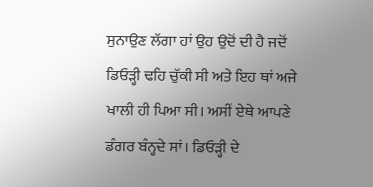ਸੁਨਾਉਣ ਲੱਗਾ ਹਾਂ ਉਹ ਉਦੋਂ ਦੀ ਹੈ ਜਦੋਂ ਡਿਓੜ੍ਹੀ ਢਹਿ ਚੁੱਕੀ ਸੀ ਅਤੇ ਇਹ ਥਾਂ ਅਜੇ ਖਾਲੀ ਹੀ ਪਿਆ ਸੀ। ਅਸੀਂ ਏਥੇ ਆਪਣੇ ਡੰਗਰ ਬੰਨ੍ਹਦੇ ਸਾਂ। ਡਿਓੜ੍ਹੀ ਦੇ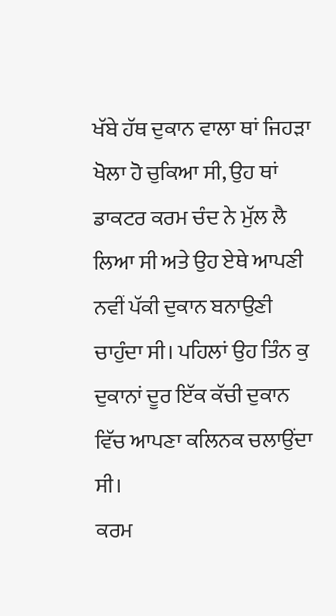ਖੱਬੇ ਹੱਥ ਦੁਕਾਨ ਵਾਲਾ ਥਾਂ ਜਿਹੜਾ ਖੋਲਾ ਹੋ ਚੁਕਿਆ ਸੀ, ਉਹ ਥਾਂ ਡਾਕਟਰ ਕਰਮ ਚੰਦ ਨੇ ਮੁੱਲ ਲੈ ਲਿਆ ਸੀ ਅਤੇ ਉਹ ਏਥੇ ਆਪਣੀ ਨਵੀਂ ਪੱਕੀ ਦੁਕਾਨ ਬਨਾਉਣੀ ਚਾਹੁੰਦਾ ਸੀ। ਪਹਿਲਾਂ ਉਹ ਤਿੰਨ ਕੁ ਦੁਕਾਨਾਂ ਦੂਰ ਇੱਕ ਕੱਚੀ ਦੁਕਾਨ ਵਿੱਚ ਆਪਣਾ ਕਲਿਨਕ ਚਲਾਉਂਦਾ ਸੀ।
ਕਰਮ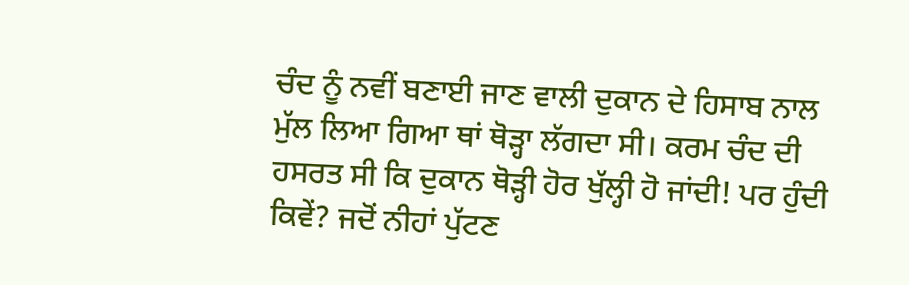ਚੰਦ ਨੂੰ ਨਵੀਂ ਬਣਾਈ ਜਾਣ ਵਾਲੀ ਦੁਕਾਨ ਦੇ ਹਿਸਾਬ ਨਾਲ ਮੁੱਲ ਲਿਆ ਗਿਆ ਥਾਂ ਥੋੜ੍ਹਾ ਲੱਗਦਾ ਸੀ। ਕਰਮ ਚੰਦ ਦੀ ਹਸਰਤ ਸੀ ਕਿ ਦੁਕਾਨ ਥੋੜ੍ਹੀ ਹੋਰ ਖੁੱਲ੍ਹੀ ਹੋ ਜਾਂਦੀ! ਪਰ ਹੁੰਦੀ ਕਿਵੇਂ? ਜਦੋਂ ਨੀਹਾਂ ਪੁੱਟਣ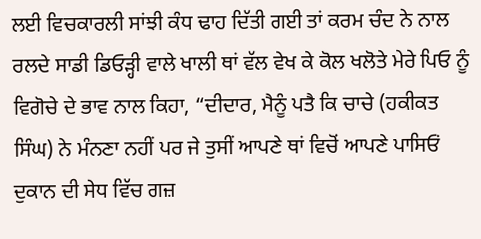ਲਈ ਵਿਚਕਾਰਲੀ ਸਾਂਝੀ ਕੰਧ ਢਾਹ ਦਿੱਤੀ ਗਈ ਤਾਂ ਕਰਮ ਚੰਦ ਨੇ ਨਾਲ ਰਲਦੇ ਸਾਡੀ ਡਿਓੜ੍ਹੀ ਵਾਲੇ ਖਾਲੀ ਥਾਂ ਵੱਲ ਵੇਖ ਕੇ ਕੋਲ ਖਲੋਤੇ ਮੇਰੇ ਪਿਓ ਨੂੰ ਵਿਗੋਚੇ ਦੇ ਭਾਵ ਨਾਲ ਕਿਹਾ, “ਦੀਦਾਰ, ਮੈਨੂੰ ਪਤੈ ਕਿ ਚਾਚੇ (ਹਕੀਕਤ ਸਿੰਘ) ਨੇ ਮੰਨਣਾ ਨਹੀਂ ਪਰ ਜੇ ਤੁਸੀਂ ਆਪਣੇ ਥਾਂ ਵਿਚੋਂ ਆਪਣੇ ਪਾਸਿਓਂ ਦੁਕਾਨ ਦੀ ਸੇਧ ਵਿੱਚ ਗਜ਼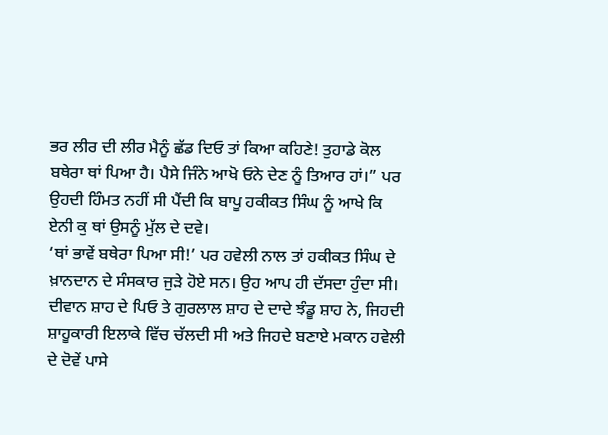ਭਰ ਲੀਰ ਦੀ ਲੀਰ ਮੈਨੂੰ ਛੱਡ ਦਿਓ ਤਾਂ ਕਿਆ ਕਹਿਣੇ! ਤੁਹਾਡੇ ਕੋਲ ਬਥੇਰਾ ਥਾਂ ਪਿਆ ਹੈ। ਪੈਸੇ ਜਿੰਨੇ ਆਖੋ ਓਨੇ ਦੇਣ ਨੂੰ ਤਿਆਰ ਹਾਂ।” ਪਰ ਉਹਦੀ ਹਿੰਮਤ ਨਹੀਂ ਸੀ ਪੈਂਦੀ ਕਿ ਬਾਪੂ ਹਕੀਕਤ ਸਿੰਘ ਨੂੰ ਆਖੇ ਕਿ ਏਨੀ ਕੁ ਥਾਂ ਉਸਨੂੰ ਮੁੱਲ ਦੇ ਦਵੇ।
‘ਥਾਂ ਭਾਵੇਂ ਬਥੇਰਾ ਪਿਆ ਸੀ!’ ਪਰ ਹਵੇਲੀ ਨਾਲ ਤਾਂ ਹਕੀਕਤ ਸਿੰਘ ਦੇ ਖ਼ਾਨਦਾਨ ਦੇ ਸੰਸਕਾਰ ਜੁੜੇ ਹੋਏ ਸਨ। ਉਹ ਆਪ ਹੀ ਦੱਸਦਾ ਹੁੰਦਾ ਸੀ। ਦੀਵਾਨ ਸ਼ਾਹ ਦੇ ਪਿਓ ਤੇ ਗੁਰਲਾਲ ਸ਼ਾਹ ਦੇ ਦਾਦੇ ਝੰਡੂ ਸ਼ਾਹ ਨੇ, ਜਿਹਦੀ ਸ਼ਾਹੂਕਾਰੀ ਇਲਾਕੇ ਵਿੱਚ ਚੱਲਦੀ ਸੀ ਅਤੇ ਜਿਹਦੇ ਬਣਾਏ ਮਕਾਨ ਹਵੇਲੀ ਦੇ ਦੋਵੇਂ ਪਾਸੇ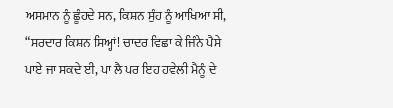ਅਸਮਾਨ ਨੂੰ ਛੂੰਹਦੇ ਸਨ, ਕਿਸ਼ਨ ਸੁੰਹ ਨੂੰ ਆਖਿਆ ਸੀ, “ਸਰਦਾਰ ਕਿਸ਼ਨ ਸਿਅ੍ਹਾਂ! ਚਾਦਰ ਵਿਛਾ ਕੇ ਜਿੰਨੇ ਪੈਸੇ ਪਾਏ ਜਾ ਸਕਦੇ ਈ, ਪਾ ਲੈ ਪਰ ਇਹ ਹਵੇਲੀ ਮੈਨੂੰ ਦੇ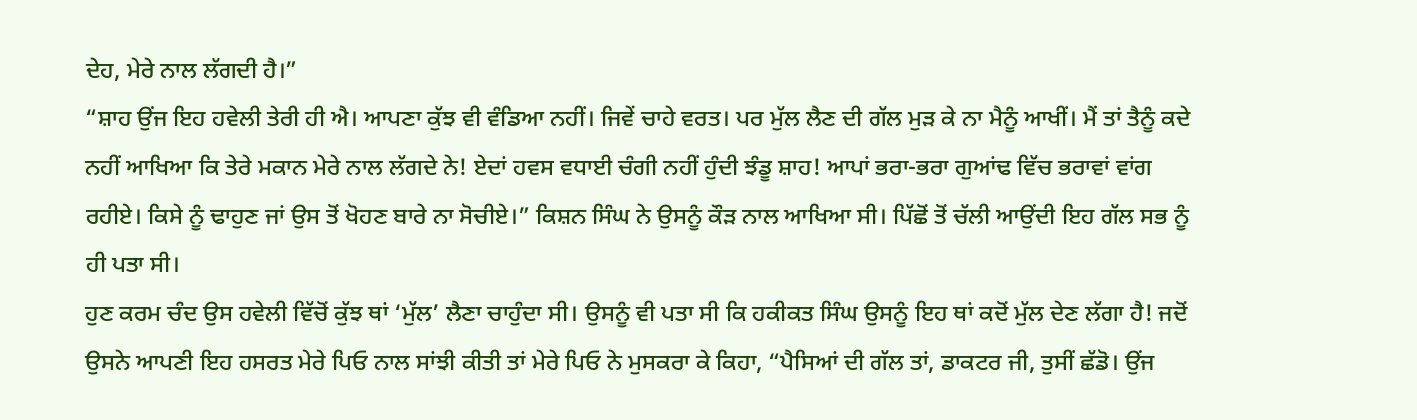ਦੇਹ, ਮੇਰੇ ਨਾਲ ਲੱਗਦੀ ਹੈ।”
“ਸ਼ਾਹ ਉਂਜ ਇਹ ਹਵੇਲੀ ਤੇਰੀ ਹੀ ਐ। ਆਪਣਾ ਕੁੱਝ ਵੀ ਵੰਡਿਆ ਨਹੀਂ। ਜਿਵੇਂ ਚਾਹੇ ਵਰਤ। ਪਰ ਮੁੱਲ ਲੈਣ ਦੀ ਗੱਲ ਮੁੜ ਕੇ ਨਾ ਮੈਨੂੰ ਆਖੀਂ। ਮੈਂ ਤਾਂ ਤੈਨੂੰ ਕਦੇ ਨਹੀਂ ਆਖਿਆ ਕਿ ਤੇਰੇ ਮਕਾਨ ਮੇਰੇ ਨਾਲ ਲੱਗਦੇ ਨੇ! ਏਦਾਂ ਹਵਸ ਵਧਾਈ ਚੰਗੀ ਨਹੀਂ ਹੁੰਦੀ ਝੰਡੂ ਸ਼ਾਹ! ਆਪਾਂ ਭਰਾ-ਭਰਾ ਗੁਆਂਢ ਵਿੱਚ ਭਰਾਵਾਂ ਵਾਂਗ ਰਹੀਏ। ਕਿਸੇ ਨੂੰ ਢਾਹੁਣ ਜਾਂ ਉਸ ਤੋਂ ਖੋਹਣ ਬਾਰੇ ਨਾ ਸੋਚੀਏ।” ਕਿਸ਼ਨ ਸਿੰਘ ਨੇ ਉਸਨੂੰ ਕੌੜ ਨਾਲ ਆਖਿਆ ਸੀ। ਪਿੱਛੋਂ ਤੋਂ ਚੱਲੀ ਆਉਂਦੀ ਇਹ ਗੱਲ ਸਭ ਨੂੰ ਹੀ ਪਤਾ ਸੀ।
ਹੁਣ ਕਰਮ ਚੰਦ ਉਸ ਹਵੇਲੀ ਵਿੱਚੋਂ ਕੁੱਝ ਥਾਂ ‘ਮੁੱਲ’ ਲੈਣਾ ਚਾਹੁੰਦਾ ਸੀ। ਉਸਨੂੰ ਵੀ ਪਤਾ ਸੀ ਕਿ ਹਕੀਕਤ ਸਿੰਘ ਉਸਨੂੰ ਇਹ ਥਾਂ ਕਦੋਂ ਮੁੱਲ ਦੇਣ ਲੱਗਾ ਹੈ! ਜਦੋਂ ਉਸਨੇ ਆਪਣੀ ਇਹ ਹਸਰਤ ਮੇਰੇ ਪਿਓ ਨਾਲ ਸਾਂਝੀ ਕੀਤੀ ਤਾਂ ਮੇਰੇ ਪਿਓ ਨੇ ਮੁਸਕਰਾ ਕੇ ਕਿਹਾ, “ਪੈਸਿਆਂ ਦੀ ਗੱਲ ਤਾਂ, ਡਾਕਟਰ ਜੀ, ਤੁਸੀਂ ਛੱਡੋ। ਉਂਜ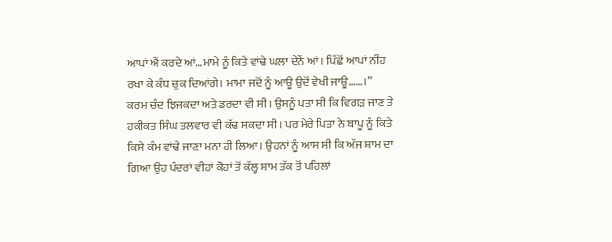ਆਪਾਂ ਐਂ ਕਰਦੇ ਆਂ…ਮਾਮੇ ਨੂੰ ਕਿਤੇ ਵਾਂਢੇ ਘਲਾ ਦੇਨੇਂ ਆਂ। ਪਿੱਛੋਂ ਆਪਾਂ ਨੀਂਹ ਰਖਾ ਕੇ ਕੰਧ ਚੁਕ ਦਿਆਂਗੇ। ਮਾਮਾ ਜਦੋਂ ਨੂੰ ਆਊ ਉਦੋਂ ਵੇਖੀ ਜਾਊ……।”
ਕਰਮ ਚੰਦ ਝਿਜਕਦਾ ਅਤੇ ਡਰਦਾ ਵੀ ਸੀ। ਉਸਨੂੰ ਪਤਾ ਸੀ ਕਿ ਵਿਗੜ ਜਾਣ ਤੇ ਹਕੀਕਤ ਸਿੰਘ ਤਲਵਾਰ ਵੀ ਕੱਢ ਸਕਦਾ ਸੀ। ਪਰ ਮੇਰੇ ਪਿਤਾ ਨੇ ਬਾਪੂ ਨੂੰ ਕਿਤੇ ਕਿਸੇ ਕੰਮ ਵਾਂਢੇ ਜਾਣਾ ਮਨਾ ਹੀ ਲਿਆ। ਉਹਨਾਂ ਨੂੰ ਆਸ ਸੀ ਕਿ ਅੱਜ ਸ਼ਾਮ ਦਾ ਗਿਆ ਉਹ ਪੰਦਰਾਂ ਵੀਹਾਂ ਕੋਹਾਂ ਤੋਂ ਕੱਲ੍ਹ ਸ਼ਾਮ ਤੱਕ ਤੋਂ ਪਹਿਲਾਂ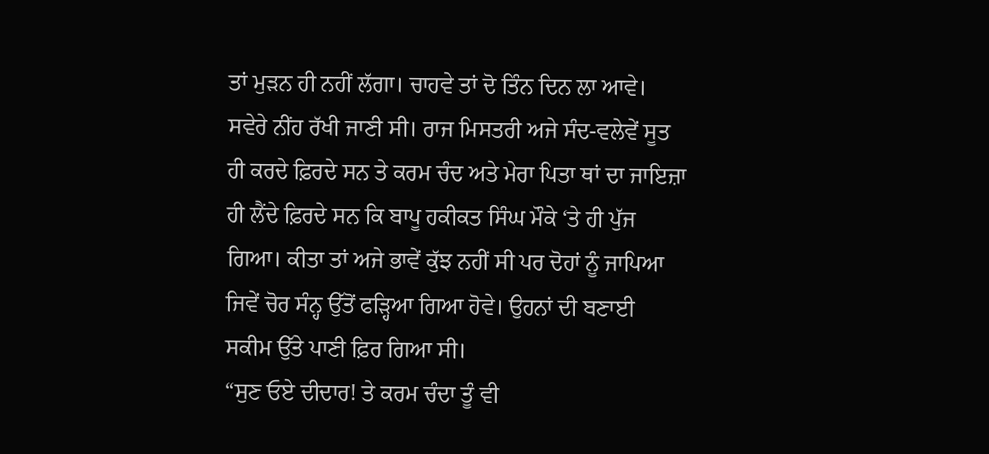ਤਾਂ ਮੁੜਨ ਹੀ ਨਹੀਂ ਲੱਗਾ। ਚਾਹਵੇ ਤਾਂ ਦੋ ਤਿੰਨ ਦਿਨ ਲਾ ਆਵੇ। ਸਵੇਰੇ ਨੀਂਹ ਰੱਖੀ ਜਾਣੀ ਸੀ। ਰਾਜ ਮਿਸਤਰੀ ਅਜੇ ਸੰਦ-ਵਲੇਵੇਂ ਸੂਤ ਹੀ ਕਰਦੇ ਫ਼ਿਰਦੇ ਸਨ ਤੇ ਕਰਮ ਚੰਦ ਅਤੇ ਮੇਰਾ ਪਿਤਾ ਥਾਂ ਦਾ ਜਾਇਜ਼ਾ ਹੀ ਲੈਂਦੇ ਫ਼ਿਰਦੇ ਸਨ ਕਿ ਬਾਪੂ ਹਕੀਕਤ ਸਿੰਘ ਮੌਕੇ ‘ਤੇ ਹੀ ਪੁੱਜ ਗਿਆ। ਕੀਤਾ ਤਾਂ ਅਜੇ ਭਾਵੇਂ ਕੁੱਝ ਨਹੀਂ ਸੀ ਪਰ ਦੋਹਾਂ ਨੂੰ ਜਾਪਿਆ ਜਿਵੇਂ ਚੋਰ ਸੰਨ੍ਹ ਉੱਤੋਂ ਫੜ੍ਹਿਆ ਗਿਆ ਹੋਵੇ। ਉਹਨਾਂ ਦੀ ਬਣਾਈ ਸਕੀਮ ਉੱਤੇ ਪਾਣੀ ਫ਼ਿਰ ਗਿਆ ਸੀ।
“ਸੁਣ ਓਏ ਦੀਦਾਰ! ਤੇ ਕਰਮ ਚੰਦਾ ਤੂੰ ਵੀ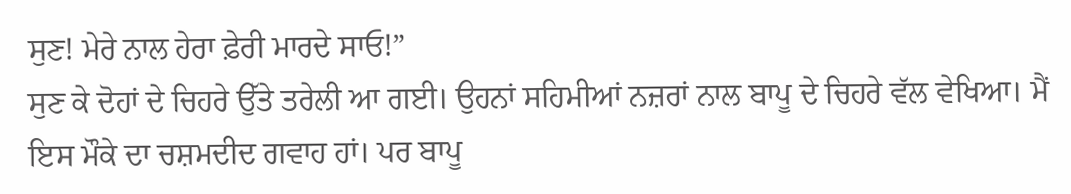ਸੁਣ! ਮੇਰੇ ਨਾਲ ਹੇਰਾ ਫ਼ੇਰੀ ਮਾਰਦੇ ਸਾਓ!”
ਸੁਣ ਕੇ ਦੋਹਾਂ ਦੇ ਚਿਹਰੇ ਉੱਤੇ ਤਰੇਲੀ ਆ ਗਈ। ਉਹਨਾਂ ਸਹਿਮੀਆਂ ਨਜ਼ਰਾਂ ਨਾਲ ਬਾਪੂ ਦੇ ਚਿਹਰੇ ਵੱਲ ਵੇਖਿਆ। ਮੈਂ ਇਸ ਮੌਕੇ ਦਾ ਚਸ਼ਮਦੀਦ ਗਵਾਹ ਹਾਂ। ਪਰ ਬਾਪੂ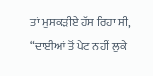ਤਾਂ ਮੁਸਕੜੀਏ ਹੱਸ ਰਿਹਾ ਸੀ, “ਦਾਈਆਂ ਤੋਂ ਪੇਟ ਨਹੀਂ ਲੁਕੇ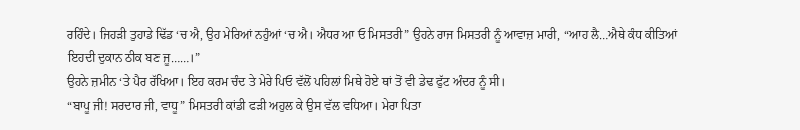ਰਹਿੰਦੇ। ਜਿਹੜੀ ਤੁਹਾਡੇ ਢਿੱਡ ‘ਚ ਐ, ਉਹ ਮੇਰਿਆਂ ਨਹੁੰਆਂ ‘ਚ ਐ। ਐਧਰ ਆ ਓ ਮਿਸਤਰੀ” ਉਹਨੇ ਰਾਜ ਮਿਸਤਰੀ ਨੂੰ ਆਵਾਜ਼ ਮਾਰੀ, “ਆਹ ਲੈ…ਐਥੇ ਕੰਧ ਕੀਤਿਆਂ ਇਹਦੀ ਦੁਕਾਨ ਠੀਕ ਬਣ ਜੂ……।”
ਉਹਨੇ ਜ਼ਮੀਨ ‘ਤੇ ਪੈਰ ਰੱਖਿਆ। ਇਹ ਕਰਮ ਚੰਦ ਤੇ ਮੇਰੇ ਪਿਓ ਵੱਲੋਂ ਪਹਿਲਾਂ ਮਿਥੇ ਹੋਏ ਥਾਂ ਤੋਂ ਵੀ ਡੇਢ ਫੁੱਟ ਅੰਦਰ ਨੂੰ ਸੀ।
“ਬਾਪੂ ਜੀ! ਸਰਦਾਰ ਜੀ, ਵਾਧੂ” ਮਿਸਤਰੀ ਕਾਂਡੀ ਫੜੀ ਅਹੁਲ ਕੇ ਉਸ ਵੱਲ ਵਧਿਆ। ਮੇਰਾ ਪਿਤਾ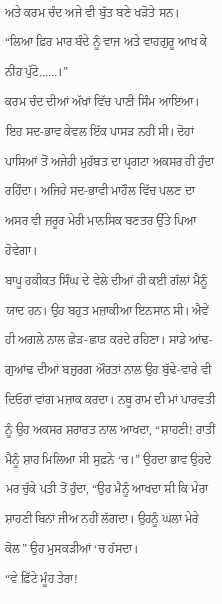ਅਤੇ ਕਰਮ ਚੰਦ ਅਜੇ ਵੀ ਬੁੱਤ ਬਣੇ ਖੜੋਤੇ ਸਨ।
“ਲਿਆ ਫ਼ਿਰ ਮਾਰ ਬੰਦੇ ਨੂੰ ਵਾਜ ਅਤੇ ਵਾਹਗੁਰੂ ਆਖ ਕੇ ਨੀਂਹ ਪੁੱਟੋ……।”
ਕਰਮ ਚੰਦ ਦੀਆਂ ਅੱਖਾਂ ਵਿੱਚ ਪਾਣੀ ਸਿੰਮ ਆਇਆ।
ਇਹ ਸਦ-ਭਾਵ ਕੇਵਲ ਇੱਕ ਪਾਸੜ ਨਹੀਂ ਸੀ। ਦੋਹਾਂ ਪਾਸਿਆਂ ਤੋਂ ਅਜੇਹੀ ਮੁਹੱਬਤ ਦਾ ਪ੍ਰਗਟਾ ਅਕਸਰ ਹੀ ਹੁੰਦਾ ਰਹਿੰਦਾ। ਅਜਿਹੇ ਸਦ-ਭਾਵੀ ਮਾਹੌਲ ਵਿੱਚ ਪਲਣ ਦਾ ਅਸਰ ਵੀ ਜ਼ਰੂਰ ਮੇਰੀ ਮਾਨਸਿਕ ਬਣਤਰ ਉੱਤੇ ਪਿਆ ਹੋਵੇਗਾ।
ਬਾਪੂ ਹਕੀਕਤ ਸਿੰਘ ਦੇ ਵੇਲੇ ਦੀਆਂ ਹੀ ਕਈ ਗੱਲਾਂ ਮੈਨੂੰ ਯਾਦ ਹਨ। ਉਹ ਬਹੁਤ ਮਜ਼ਾਕੀਆ ਇਨਸਾਨ ਸੀ। ਐਵੇਂ ਹੀ ਅਗਲੇ ਨਾਲ ਛੇੜ-ਛਾੜ ਕਰਦੇ ਰਹਿਣਾ। ਸਾਡੇ ਆਂਢ-ਗੁਆਂਢ ਦੀਆਂ ਬਜ਼ੁਰਗ ਔਰਤਾਂ ਨਾਲ ਉਹ ਬੁੱਢੇ-ਵਾਰੇ ਵੀ ਦਿਓਰਾਂ ਵਾਂਗ ਮਜ਼ਾਕ ਕਰਦਾ। ਨਥੂ ਰਾਮ ਦੀ ਮਾਂ ਪਾਰਵਤੀ ਨੂੰ ਉਹ ਅਕਸਰ ਸ਼ਰਾਰਤ ਨਾਲ ਆਖਦਾ, “ਸ਼ਾਹਣੀ! ਰਾਤੀਂ ਮੈਨੂੰ ਸ਼ਾਹ ਮਿਲਿਆ ਸੀ ਸੁਫ਼ਨੇ ‘ਚ।” ਉਹਦਾ ਭਾਵ ਉਹਦੇ ਮਰ ਚੁੱਕੇ ਪਤੀ ਤੋਂ ਹੁੰਦਾ, “ਉਹ ਮੈਨੂੰ ਆਖਦਾ ਸੀ ਕਿ ਮੇਰਾ ਸ਼ਾਹਣੀ ਬਿਨਾਂ ਜੀਅ ਨਹੀਂ ਲੱਗਦਾ। ਉਹਨੂੰ ਘਲਾ ਮੇਰੇ ਕੋਲ” ਉਹ ਮੁਸਕੜੀਆਂ ‘ਚ ਹੱਸਦਾ।
“ਵੇ ਫ਼ਿੱਟੇ ਮੂੰਹ ਤੇਰਾ!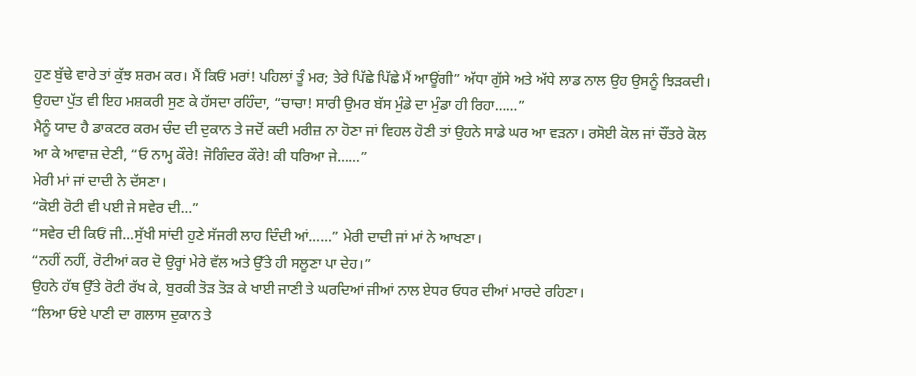ਹੁਣ ਬੁੱਢੇ ਵਾਰੇ ਤਾਂ ਕੁੱਝ ਸ਼ਰਮ ਕਰ। ਮੈਂ ਕਿਓਂ ਮਰਾਂ! ਪਹਿਲਾਂ ਤੂੰ ਮਰ; ਤੇਰੇ ਪਿੱਛੇ ਪਿੱਛੇ ਮੈਂ ਆਊਂਗੀ” ਅੱਧਾ ਗੁੱਸੇ ਅਤੇ ਅੱਧੇ ਲਾਡ ਨਾਲ ਉਹ ਉਸਨੂੰ ਝਿੜਕਦੀ। ਉਹਦਾ ਪੁੱਤ ਵੀ ਇਹ ਮਸ਼ਕਰੀ ਸੁਣ ਕੇ ਹੱਸਦਾ ਰਹਿੰਦਾ, “ਚਾਚਾ! ਸਾਰੀ ਉਮਰ ਬੱਸ ਮੁੰਡੇ ਦਾ ਮੁੰਡਾ ਹੀ ਰਿਹਾ……”
ਮੈਨੂੰ ਯਾਦ ਹੈ ਡਾਕਟਰ ਕਰਮ ਚੰਦ ਦੀ ਦੁਕਾਨ ਤੇ ਜਦੋਂ ਕਦੀ ਮਰੀਜ਼ ਨਾ ਹੋਣਾ ਜਾਂ ਵਿਹਲ ਹੋਣੀ ਤਾਂ ਉਹਨੇ ਸਾਡੇ ਘਰ ਆ ਵੜਨਾ। ਰਸੋਈ ਕੋਲ ਜਾਂ ਚੌਂਤਰੇ ਕੋਲ ਆ ਕੇ ਆਵਾਜ਼ ਦੇਣੀ, “ਓ ਨਾਮ੍ਹ ਕੌਰੇ! ਜੋਗਿੰਦਰ ਕੌਰੇ! ਕੀ ਧਰਿਆ ਜੇ……”
ਮੇਰੀ ਮਾਂ ਜਾਂ ਦਾਦੀ ਨੇ ਦੱਸਣਾ।
“ਕੋਈ ਰੋਟੀ ਵੀ ਪਈ ਜੇ ਸਵੇਰ ਦੀ…”
“ਸਵੇਰ ਦੀ ਕਿਓਂ ਜੀ…ਸੁੱਖੀ ਸਾਂਦੀ ਹੁਣੇ ਸੱਜਰੀ ਲਾਹ ਦਿੰਦੀ ਆਂ……” ਮੇਰੀ ਦਾਦੀ ਜਾਂ ਮਾਂ ਨੇ ਆਖਣਾ।
“ਨਹੀਂ ਨਹੀਂ, ਰੋਟੀਆਂ ਕਰ ਦੋ ਉਰ੍ਹਾਂ ਮੇਰੇ ਵੱਲ ਅਤੇ ਉੱਤੇ ਹੀ ਸਲੂਣਾ ਪਾ ਦੇਹ।”
ਉਹਨੇ ਹੱਥ ਉੱਤੇ ਰੋਟੀ ਰੱਖ ਕੇ, ਬੁਰਕੀ ਤੋੜ ਤੋੜ ਕੇ ਖਾਈ ਜਾਣੀ ਤੇ ਘਰਦਿਆਂ ਜੀਆਂ ਨਾਲ ਏਧਰ ਓਧਰ ਦੀਆਂ ਮਾਰਦੇ ਰਹਿਣਾ।
“ਲਿਆ ਓਏ ਪਾਣੀ ਦਾ ਗਲਾਸ ਦੁਕਾਨ ਤੇ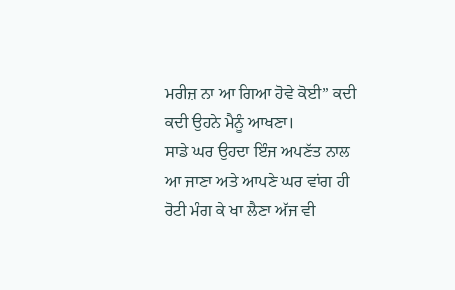ਮਰੀਜ਼ ਨਾ ਆ ਗਿਆ ਹੋਵੇ ਕੋਈ” ਕਦੀ ਕਦੀ ਉਹਨੇ ਮੈਨੂੰ ਆਖਣਾ।
ਸਾਡੇ ਘਰ ਉਹਦਾ ਇੰਜ ਅਪਣੱਤ ਨਾਲ ਆ ਜਾਣਾ ਅਤੇ ਆਪਣੇ ਘਰ ਵਾਂਗ ਹੀ ਰੋਟੀ ਮੰਗ ਕੇ ਖਾ ਲੈਣਾ ਅੱਜ ਵੀ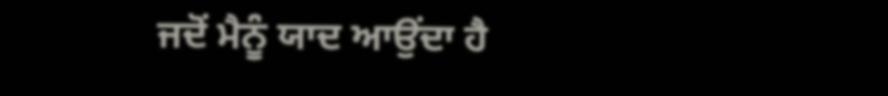ਜਦੋਂ ਮੈਨੂੰ ਯਾਦ ਆਉਂਦਾ ਹੈ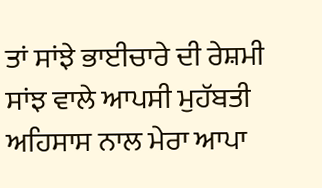ਤਾਂ ਸਾਂਝੇ ਭਾਈਚਾਰੇ ਦੀ ਰੇਸ਼ਮੀ ਸਾਂਝ ਵਾਲੇ ਆਪਸੀ ਮੁਹੱਬਤੀ ਅਹਿਸਾਸ ਨਾਲ ਮੇਰਾ ਆਪਾ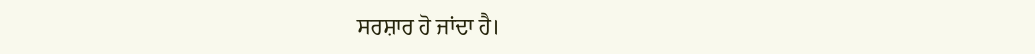ਸਰਸ਼ਾਰ ਹੋ ਜਾਂਦਾ ਹੈ।